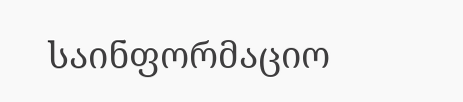საინფორმაციო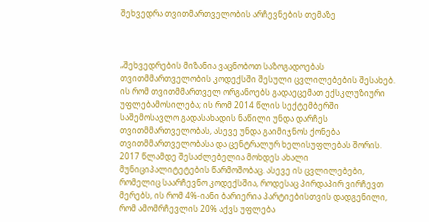შეხვედრა თვითმართველობის არჩევნების თემაზე



„შეხვედრების მიზანია ვაცნობოთ საზოგადოებას თვითმმართველობის კოდექსში შესული ცვლილებების შესახებ. ის რომ თვითმმართველ ორგანოებს გადაეცემათ ექსკლუზიური უფლებამოსილება; ის რომ 2014 წლის სექტემბერში საშემოსავლო გადასახადის ნაწილი უნდა დარჩეს თვითმმართველობას, ასევე უნდა გაიმიჯნოს ქონება თვითმმართველობასა და ცენტრალურ ხელისუფლებას შორის. 2017 წლამდე შესაძლებელია მოხდეს ახალი მუნიციპალიტეტების წარმოშობაც. ასევე ის ცვლილებები, რომელიც საარჩევნო კოდექსშია, როდესაც პირდაპირ ვირჩევთ მერებს, ის რომ 4%-იანი ბარიერია პარტიებისთვის დადგენილი, რომ ამომრჩევლის 20% აქვს უფლება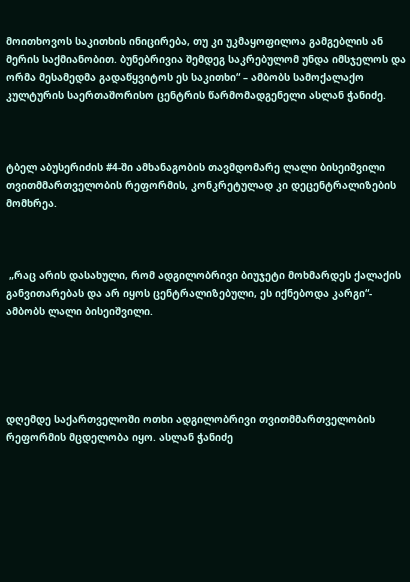მოითხოვოს საკითხის ინიცირება, თუ კი უკმაყოფილოა გამგებლის ან მერის საქმიანობით. ბუნებრივია შემდეგ საკრებულომ უნდა იმსჯელოს და ორმა მესამედმა გადაწყვიტოს ეს საკითხი“ – ამბობს სამოქალაქო კულტურის საერთაშორისო ცენტრის წარმომადგენელი ასლან ჭანიძე.



ტბელ აბუსერიძის #4-ში ამხანაგობის თავმდომარე ლალი ბისეიშვილი თვითმმართველობის რეფორმის, კონკრეტულად კი დეცენტრალიზების მომხრეა.



 „რაც არის დასახული, რომ ადგილობრივი ბიუჯეტი მოხმარდეს ქალაქის განვითარებას და არ იყოს ცენტრალიზებული, ეს იქნებოდა კარგი“- ამბობს ლალი ბისეიშვილი.





დღემდე საქართველოში ოთხი ადგილობრივი თვითმმართველობის რეფორმის მცდელობა იყო. ასლან ჭანიძე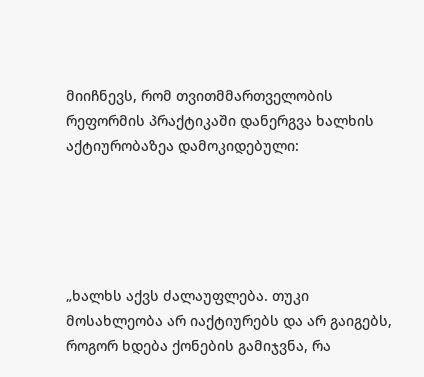მიიჩნევს, რომ თვითმმართველობის რეფორმის პრაქტიკაში დანერგვა ხალხის აქტიურობაზეა დამოკიდებული:





„ხალხს აქვს ძალაუფლება. თუკი მოსახლეობა არ იაქტიურებს და არ გაიგებს, როგორ ხდება ქონების გამიჯვნა, რა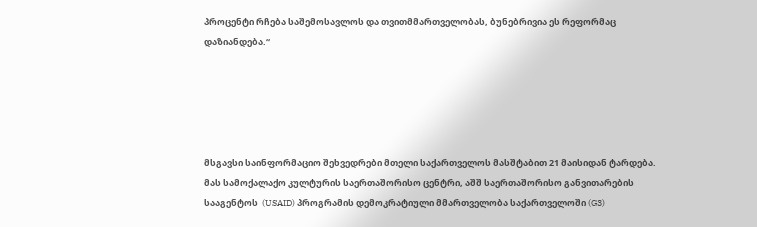პროცენტი რჩება საშემოსავლოს და თვითმმართველობას, ბუნებრივია ეს რეფორმაც დაზიანდება.“





მსგავსი საინფორმაციო შეხვედრები მთელი საქართველოს მასშტაბით 21 მაისიდან ტარდება. მას სამოქალაქო კულტურის საერთაშორისო ცენტრი, აშშ საერთაშორისო განვითარების სააგენტოს  (USAID) პროგრამის დემოკრატიული მმართველობა საქართველოში (G3)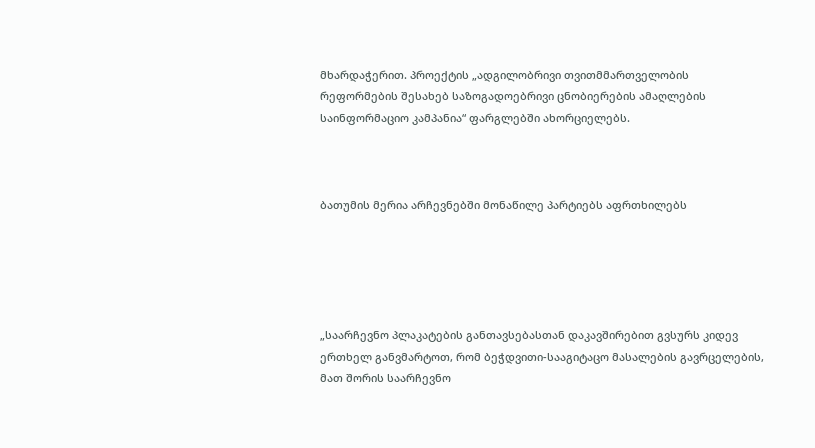მხარდაჭერით. პროექტის „ადგილობრივი თვითმმართველობის რეფორმების შესახებ საზოგადოებრივი ცნობიერების ამაღლების საინფორმაციო კამპანია“ ფარგლებში ახორციელებს.



ბათუმის მერია არჩევნებში მონაწილე პარტიებს აფრთხილებს





„საარჩევნო პლაკატების განთავსებასთან დაკავშირებით გვსურს კიდევ ერთხელ განვმარტოთ, რომ ბეჭდვითი-სააგიტაცო მასალების გავრცელების, მათ შორის საარჩევნო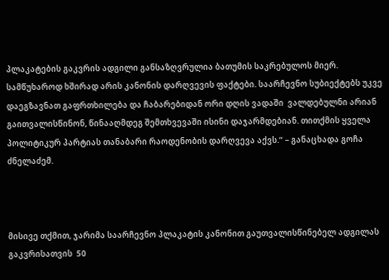პლაკატების გაკვრის ადგილი განსაზღვრულია ბათუმის საკრებულოს მიერ. სამწუხაროდ ხშირად არის კანონის დარღვევის ფაქტები. საარჩევნო სუბიექტებს უკვე დაეგზავნათ გაფრთხილება და ჩაბარებიდან ორი დღის ვადაში  ვალდებულნი არიან გაითვალისწინონ, წინააღმდეგ შემთხვევაში ისინი დაჯარმდებიან. თითქმის ყველა პოლიტიკურ პარტიას თანაბარი რაოდენობის დარღვევა აქვს.“ – განაცხადა გოჩა ძნელაძემ.



მისივე თქმით, ჯარიმა საარჩევნო პლაკატის კანონით გაუთვალისწინებელ ადგილას გაკვრისათვის  50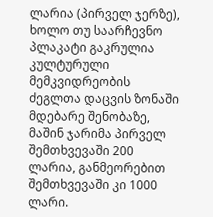ლარია (პირველ ჯერზე), ხოლო თუ საარჩევნო პლაკატი გაკრულია კულტურული მემკვიდრეობის ძეგლთა დაცვის ზონაში მდებარე შენობაზე, მაშინ ჯარიმა პირველ შემთხვევაში 200 ლარია, განმეორებით შემთხვევაში კი 1000 ლარი.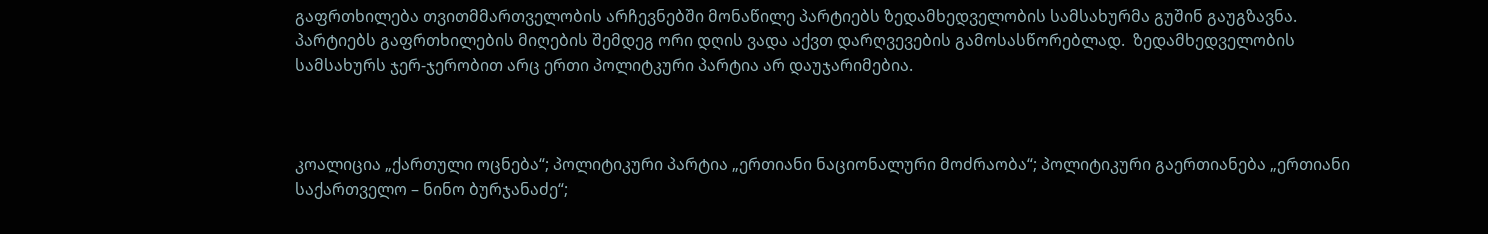გაფრთხილება თვითმმართველობის არჩევნებში მონაწილე პარტიებს ზედამხედველობის სამსახურმა გუშინ გაუგზავნა. პარტიებს გაფრთხილების მიღების შემდეგ ორი დღის ვადა აქვთ დარღვევების გამოსასწორებლად.  ზედამხედველობის სამსახურს ჯერ-ჯერობით არც ერთი პოლიტკური პარტია არ დაუჯარიმებია.



კოალიცია „ქართული ოცნება“; პოლიტიკური პარტია „ერთიანი ნაციონალური მოძრაობა“; პოლიტიკური გაერთიანება „ერთიანი საქართველო – ნინო ბურჯანაძე“;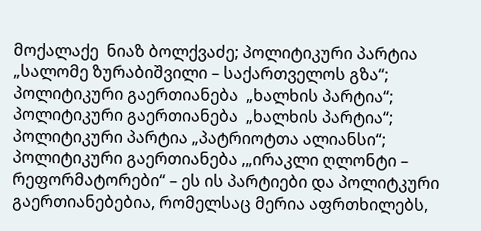მოქალაქე  ნიაზ ბოლქვაძე; პოლიტიკური პარტია „სალომე ზურაბიშვილი – საქართველოს გზა“; პოლიტიკური გაერთიანება  „ხალხის პარტია“; პოლიტიკური გაერთიანება  „ხალხის პარტია“; პოლიტიკური პარტია „პატრიოტთა ალიანსი“; პოლიტიკური გაერთიანება ,„ირაკლი ღლონტი – რეფორმატორები“ – ეს ის პარტიები და პოლიტკური გაერთიანებებია, რომელსაც მერია აფრთხილებს,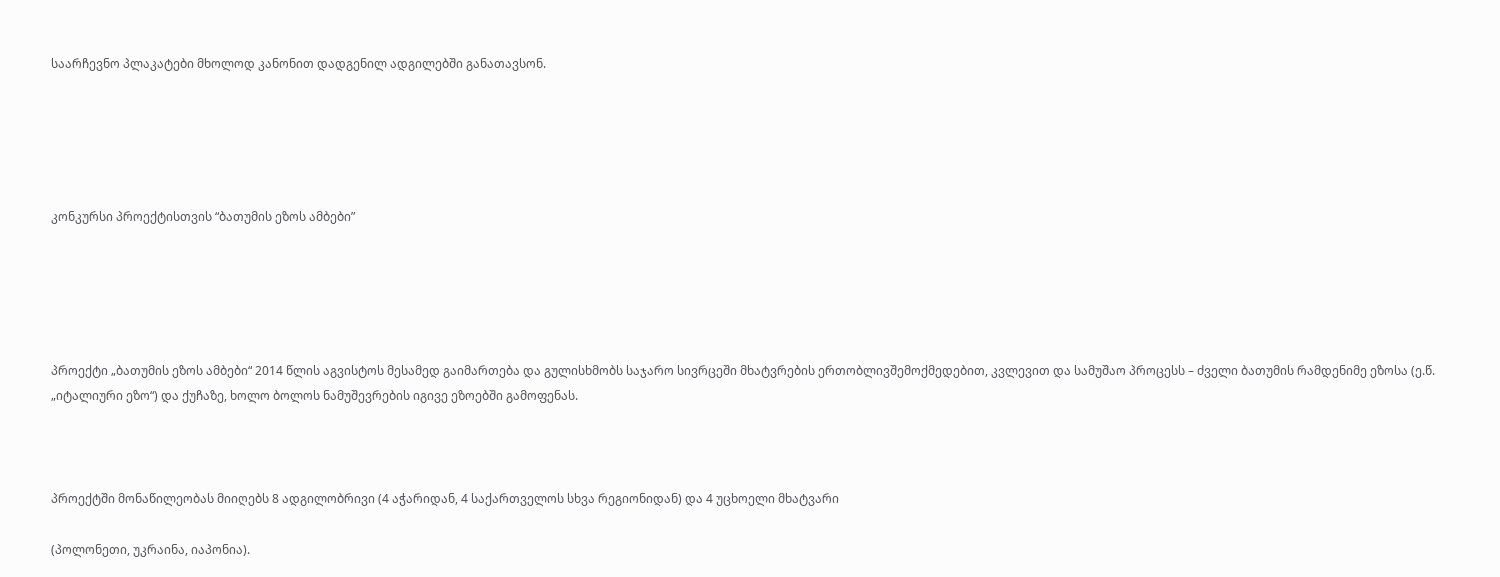საარჩევნო პლაკატები მხოლოდ კანონით დადგენილ ადგილებში განათავსონ.





კონკურსი პროექტისთვის “ბათუმის ეზოს ამბები”





პროექტი „ბათუმის ეზოს ამბები“ 2014 წლის აგვისტოს მესამედ გაიმართება და გულისხმობს საჯარო სივრცეში მხატვრების ერთობლივშემოქმედებით, კვლევით და სამუშაო პროცესს – ძველი ბათუმის რამდენიმე ეზოსა (ე.წ. „იტალიური ეზო“) და ქუჩაზე, ხოლო ბოლოს ნამუშევრების იგივე ეზოებში გამოფენას.



პროექტში მონაწილეობას მიიღებს 8 ადგილობრივი (4 აჭარიდან, 4 საქართველოს სხვა რეგიონიდან) და 4 უცხოელი მხატვარი

(პოლონეთი, უკრაინა, იაპონია).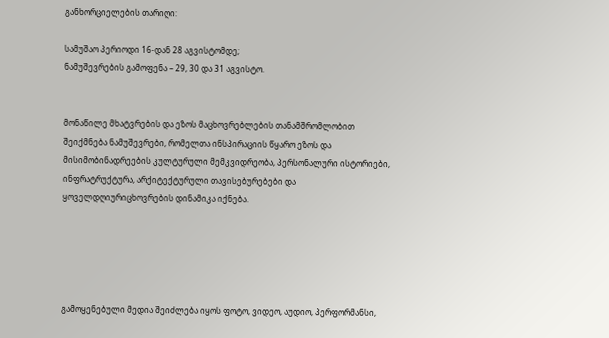განხორციელების თარიღი:

სამუშაო პერიოდი 16-დან 28 აგვისტომდე;
ნამუშევრების გამოფენა – 29, 30 და 31 აგვისტო.


მონაწილე მხატვრების და ეზოს მაცხოვრებლების თანამშრომლობით შეიქმნება ნამუშევრები, რომელთა ინსპირაციის წყარო ეზოს და მისიმობინადრეების კულტურული მემკვიდრეობა, პერსონალური ისტორიები, ინფრატრუქტურა, არქიტექტურული თავისებურებები და ყოველდღიურიცხოვრების დინამიკა იქნება.





გამოყენებული მედია შეიძლება იყოს ფოტო, ვიდეო, აუდიო, პერფორმანსი,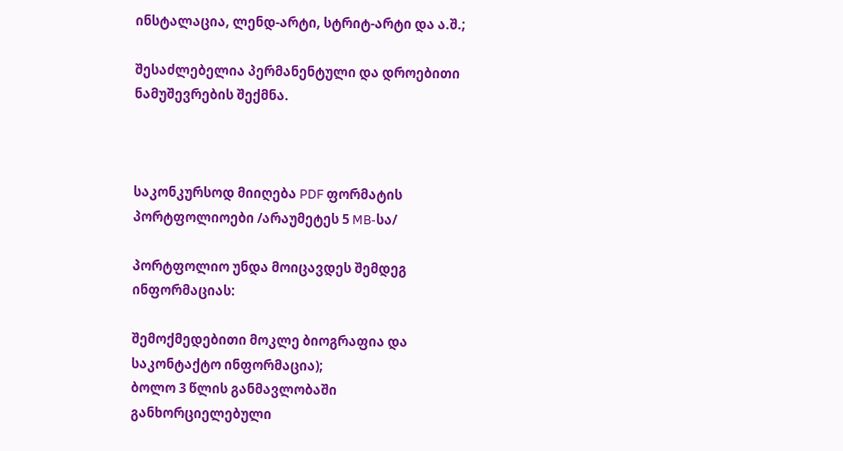ინსტალაცია, ლენდ-არტი, სტრიტ-არტი და ა.შ.;

შესაძლებელია პერმანენტული და დროებითი ნამუშევრების შექმნა.



საკონკურსოდ მიიღება PDF ფორმატის პორტფოლიოები /არაუმეტეს 5 MB-სა/

პორტფოლიო უნდა მოიცავდეს შემდეგ ინფორმაციას:

შემოქმედებითი მოკლე ბიოგრაფია და საკონტაქტო ინფორმაცია);
ბოლო 3 წლის განმავლობაში განხორციელებული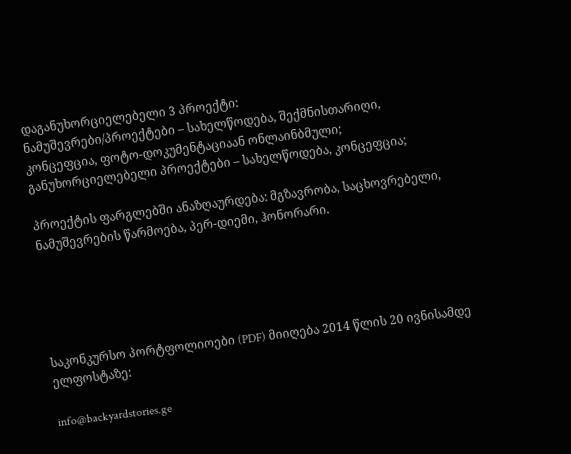დაგანუხორციელებელი 3 პროექტი:
ნამუშევრები/პროექტები – სახელწოდება, შექმნისთარიღი, კონცეფცია, ფოტო-დოკუმენტაციაან ონლაინბმული;
განუხორციელებელი პროექტები – სახელწოდება, კონცეფცია;

პროექტის ფარგლებში ანაზღაურდება: მგზავრობა, საცხოვრებელი, ნამუშევრების წარმოება, პერ-დიემი, ჰონორარი.





საკონკურსო პორტფოლიოები (PDF) მიიღება 2014 წლის 20 ივნისამდე ელფოსტაზე:

info@backyardstories.ge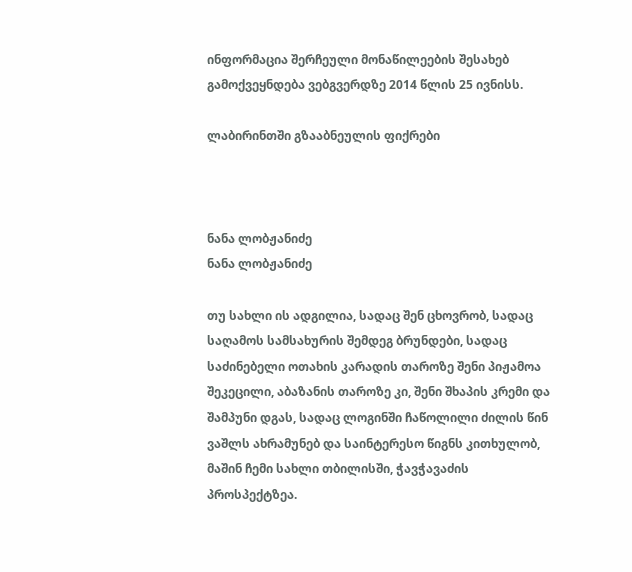ინფორმაცია შერჩეული მონაწილეების შესახებ გამოქვეყნდება ვებგვერდზე 2014 წლის 25 ივნისს.

ლაბირინთში გზააბნეულის ფიქრები



ნანა ლობჟანიძე
ნანა ლობჟანიძე

თუ სახლი ის ადგილია, სადაც შენ ცხოვრობ, სადაც საღამოს სამსახურის შემდეგ ბრუნდები, სადაც საძინებელი ოთახის კარადის თაროზე შენი პიჟამოა შეკეცილი, აბაზანის თაროზე კი, შენი შხაპის კრემი და შამპუნი დგას, სადაც ლოგინში ჩაწოლილი ძილის წინ ვაშლს ახრამუნებ და საინტერესო წიგნს კითხულობ, მაშინ ჩემი სახლი თბილისში, ჭავჭავაძის პროსპექტზეა.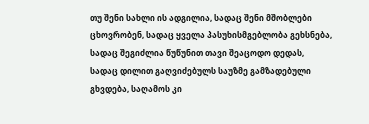თუ შენი სახლი ის ადგილია, სადაც შენი მშობლები ცხოვრობენ, სადაც ყველა პასუხისმგებლობა გეხსნება, სადაც შეგიძლია წუწუნით თავი შეაცოდო დედას, სადაც დილით გაღვიძებულს საუზმე გამზადებული გხვდება, საღამოს კი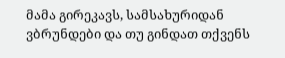მამა გირეკავს, სამსახურიდან ვბრუნდები და თუ გინდათ თქვენს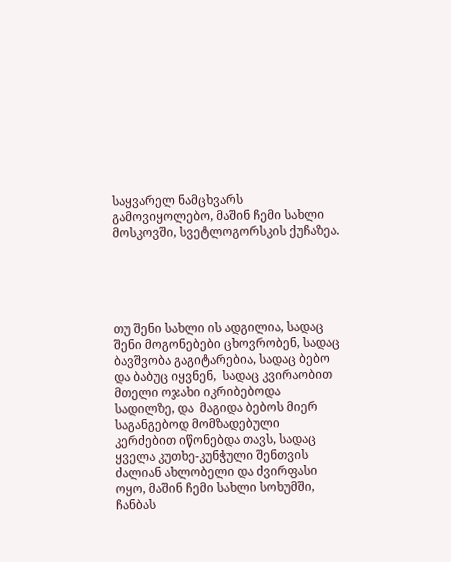საყვარელ ნამცხვარს გამოვიყოლებო, მაშინ ჩემი სახლი მოსკოვში, სვეტლოგორსკის ქუჩაზეა.





თუ შენი სახლი ის ადგილია, სადაც შენი მოგონებები ცხოვრობენ, სადაც ბავშვობა გაგიტარებია, სადაც ბებო და ბაბუც იყვნენ,  სადაც კვირაობით მთელი ოჯახი იკრიბებოდა სადილზე, და  მაგიდა ბებოს მიერ საგანგებოდ მომზადებული კერძებით იწონებდა თავს, სადაც ყველა კუთხე-კუნჭული შენთვის ძალიან ახლობელი და ძვირფასი ოყო, მაშინ ჩემი სახლი სოხუმში, ჩანბას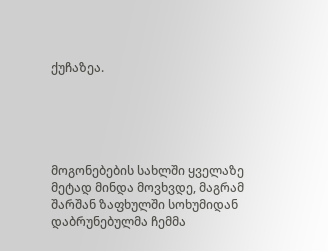ქუჩაზეა.





მოგონებების სახლში ყველაზე მეტად მინდა მოვხვდე, მაგრამ შარშან ზაფხულში სოხუმიდან დაბრუნებულმა ჩემმა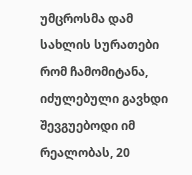უმცროსმა დამ  სახლის სურათები რომ ჩამომიტანა, იძულებული გავხდი შევგუებოდი იმ რეალობას, 20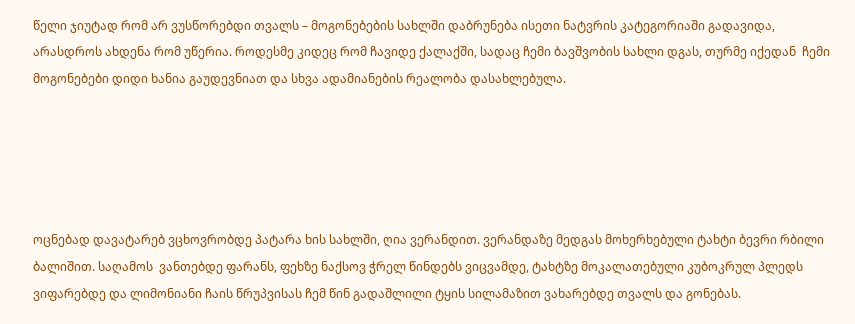წელი ჯიუტად რომ არ ვუსწორებდი თვალს – მოგონებების სახლში დაბრუნება ისეთი ნატვრის კატეგორიაში გადავიდა, არასდროს ახდენა რომ უწერია. როდესმე კიდეც რომ ჩავიდე ქალაქში, სადაც ჩემი ბავშვობის სახლი დგას, თურმე იქედან  ჩემი მოგონებები დიდი ხანია გაუდევნიათ და სხვა ადამიანების რეალობა დასახლებულა.





ოცნებად დავატარებ ვცხოვრობდე პატარა ხის სახლში, ღია ვერანდით. ვერანდაზე მედგას მოხერხებული ტახტი ბევრი რბილი ბალიშით. საღამოს  ვანთებდე ფარანს, ფეხზე ნაქსოვ ჭრელ წინდებს ვიცვამდე, ტახტზე მოკალათებული კუბოკრულ პლედს ვიფარებდე და ლიმონიანი ჩაის წრუპვისას ჩემ წინ გადაშლილი ტყის სილამაზით ვახარებდე თვალს და გონებას.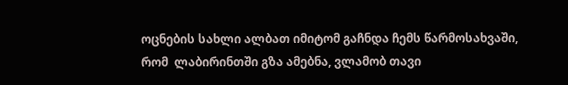ოცნების სახლი ალბათ იმიტომ გაჩნდა ჩემს წარმოსახვაში, რომ  ლაბირინთში გზა ამებნა, ვლამობ თავი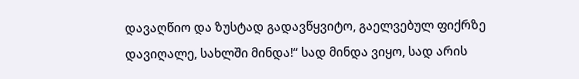დავაღწიო და ზუსტად გადავწყვიტო, გაელვებულ ფიქრზე      დავიღალე, სახლში მინდა!“ სად მინდა ვიყო, სად არის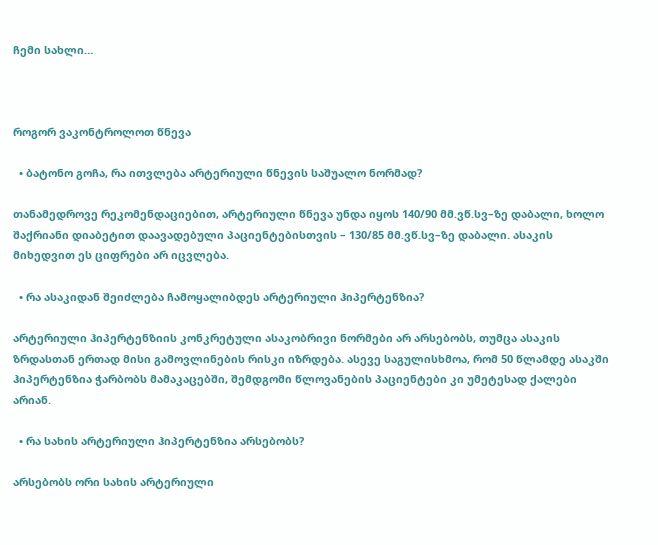ჩემი სახლი…



როგორ ვაკონტროლოთ წნევა

  • ბატონო გოჩა, რა ითვლება არტერიული წნევის საშუალო ნორმად?

თანამედროვე რეკომენდაციებით, არტერიული წნევა უნდა იყოს 140/90 მმ.ვწ.სვ–ზე დაბალი, ხოლო შაქრიანი დიაბეტით დაავადებული პაციენტებისთვის – 130/85 მმ.ვწ.სვ–ზე დაბალი. ასაკის მიხედვით ეს ციფრები არ იცვლება.

  • რა ასაკიდან შეიძლება ჩამოყალიბდეს არტერიული ჰიპერტენზია?

არტერიული ჰიპერტენზიის კონკრეტული ასაკობრივი ნორმები არ არსებობს, თუმცა ასაკის ზრდასთან ერთად მისი გამოვლინების რისკი იზრდება. ასევე საგულისხმოა, რომ 50 წლამდე ასაკში ჰიპერტენზია ჭარბობს მამაკაცებში, შემდგომი წლოვანების პაციენტები კი უმეტესად ქალები არიან.

  • რა სახის არტერიული ჰიპერტენზია არსებობს?

არსებობს ორი სახის არტერიული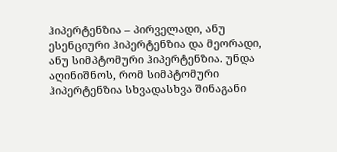ჰიპერტენზია – პირველადი, ანუ ესენციური ჰიპერტენზია და მეორადი, ანუ სიმპტომური ჰიპერტენზია. უნდა აღინიშნოს, რომ სიმპტომური ჰიპერტენზია სხვადასხვა შინაგანი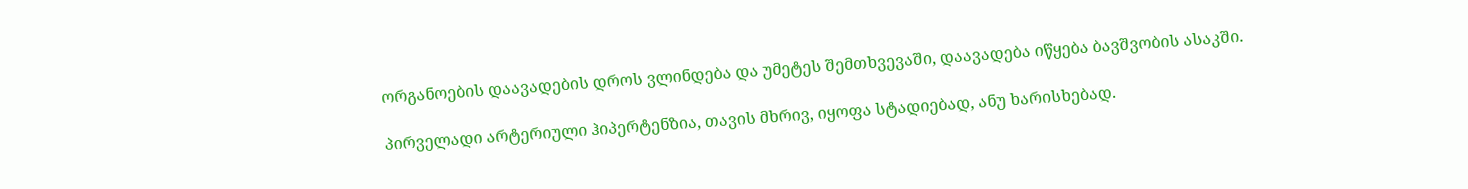ორგანოების დაავადების დროს ვლინდება და უმეტეს შემთხვევაში, დაავადება იწყება ბავშვობის ასაკში.

პირველადი არტერიული ჰიპერტენზია, თავის მხრივ, იყოფა სტადიებად, ანუ ხარისხებად.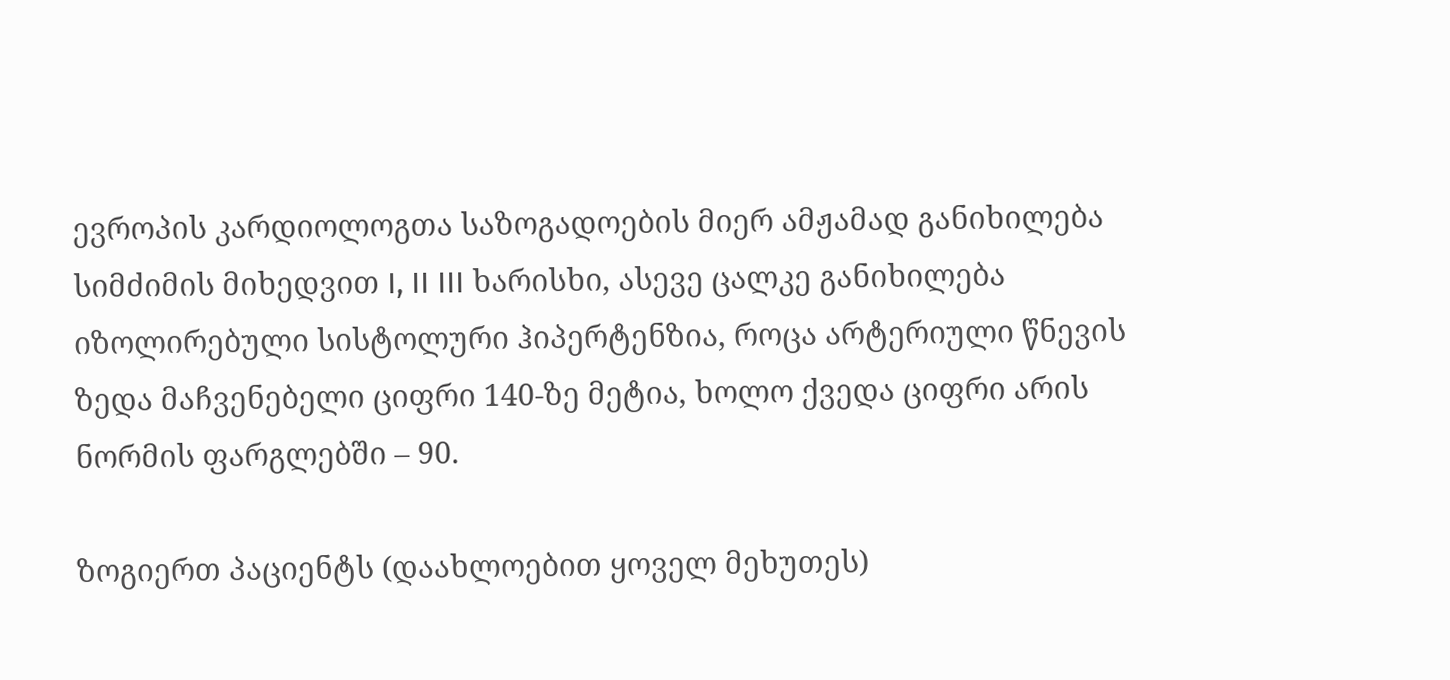ევროპის კარდიოლოგთა საზოგადოების მიერ ამჟამად განიხილება სიმძიმის მიხედვით I, II III ხარისხი, ასევე ცალკე განიხილება იზოლირებული სისტოლური ჰიპერტენზია, როცა არტერიული წნევის ზედა მაჩვენებელი ციფრი 140-ზე მეტია, ხოლო ქვედა ციფრი არის ნორმის ფარგლებში – 90.

ზოგიერთ პაციენტს (დაახლოებით ყოველ მეხუთეს)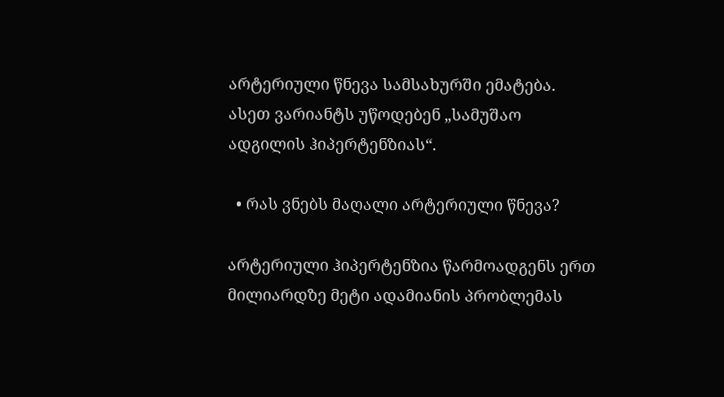არტერიული წნევა სამსახურში ემატება. ასეთ ვარიანტს უწოდებენ „სამუშაო ადგილის ჰიპერტენზიას“.

  • რას ვნებს მაღალი არტერიული წნევა?

არტერიული ჰიპერტენზია წარმოადგენს ერთ მილიარდზე მეტი ადამიანის პრობლემას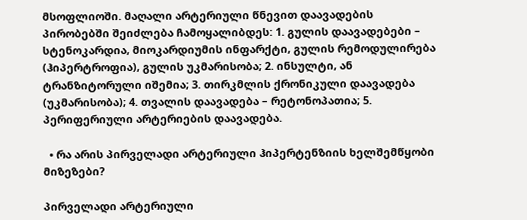მსოფლიოში. მაღალი არტერიული წნევით დაავადების პირობებში შეიძლება ჩამოყალიბდეს: 1. გულის დაავადებები – სტენოკარდია, მიოკარდიუმის ინფარქტი, გულის რემოდულირება (ჰიპერტროფია), გულის უკმარისობა; 2. ინსულტი, ან ტრანზიტორული იშემია; 3. თირკმლის ქრონიკული დაავადება (უკმარისობა); 4. თვალის დაავადება – რეტონოპათია; 5. პერიფერიული არტერიების დაავადება.

  • რა არის პირველადი არტერიული ჰიპერტენზიის ხელშემწყობი მიზეზები?

პირველადი არტერიული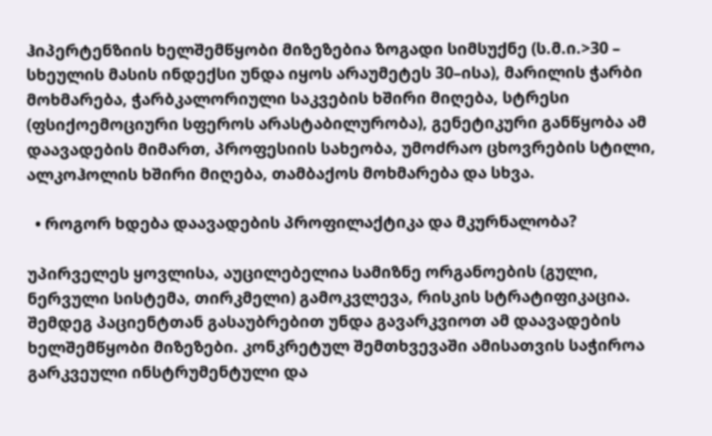ჰიპერტენზიის ხელშემწყობი მიზეზებია ზოგადი სიმსუქნე (ს.მ.ი.>30 – სხეულის მასის ინდექსი უნდა იყოს არაუმეტეს 30–ისა), მარილის ჭარბი მოხმარება, ჭარბკალორიული საკვების ხშირი მიღება, სტრესი (ფსიქოემოციური სფეროს არასტაბილურობა), გენეტიკური განწყობა ამ დაავადების მიმართ, პროფესიის სახეობა, უმოძრაო ცხოვრების სტილი, ალკოჰოლის ხშირი მიღება, თამბაქოს მოხმარება და სხვა.

  • როგორ ხდება დაავადების პროფილაქტიკა და მკურნალობა?

უპირველეს ყოვლისა, აუცილებელია სამიზნე ორგანოების (გული, ნერვული სისტემა, თირკმელი) გამოკვლევა, რისკის სტრატიფიკაცია. შემდეგ პაციენტთან გასაუბრებით უნდა გავარკვიოთ ამ დაავადების ხელშემწყობი მიზეზები. კონკრეტულ შემთხვევაში ამისათვის საჭიროა გარკვეული ინსტრუმენტული და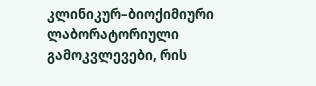კლინიკურ–ბიოქიმიური ლაბორატორიული გამოკვლევები, რის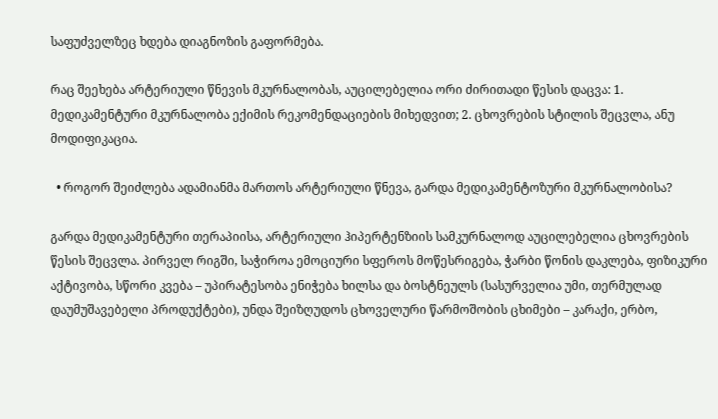საფუძველზეც ხდება დიაგნოზის გაფორმება.

რაც შეეხება არტერიული წნევის მკურნალობას, აუცილებელია ორი ძირითადი წესის დაცვა: 1. მედიკამენტური მკურნალობა ექიმის რეკომენდაციების მიხედვით; 2. ცხოვრების სტილის შეცვლა, ანუ მოდიფიკაცია.

  • როგორ შეიძლება ადამიანმა მართოს არტერიული წნევა, გარდა მედიკამენტოზური მკურნალობისა?

გარდა მედიკამენტური თერაპიისა, არტერიული ჰიპერტენზიის სამკურნალოდ აუცილებელია ცხოვრების წესის შეცვლა. პირველ რიგში, საჭიროა ემოციური სფეროს მოწესრიგება, ჭარბი წონის დაკლება, ფიზიკური აქტივობა, სწორი კვება – უპირატესობა ენიჭება ხილსა და ბოსტნეულს (სასურველია უმი, თერმულად დაუმუშავებელი პროდუქტები), უნდა შეიზღუდოს ცხოველური წარმოშობის ცხიმები – კარაქი, ერბო,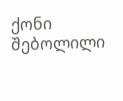ქონი შებოლილი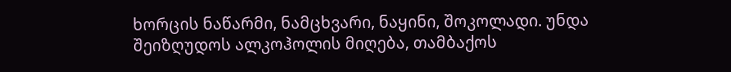ხორცის ნაწარმი, ნამცხვარი, ნაყინი, შოკოლადი. უნდა შეიზღუდოს ალკოჰოლის მიღება, თამბაქოს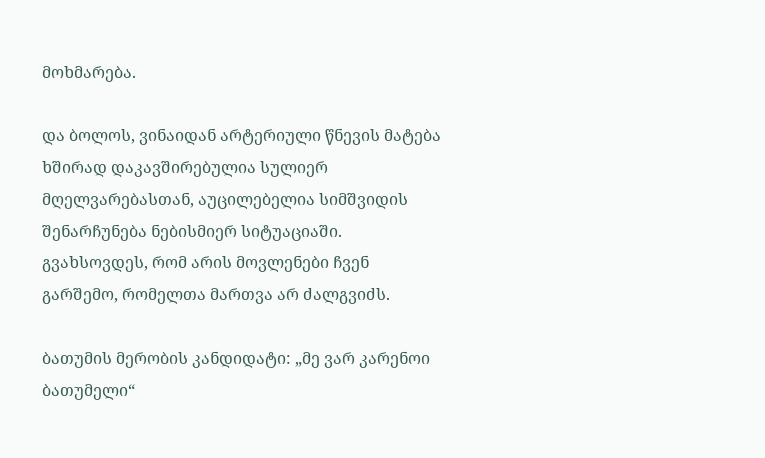მოხმარება.

და ბოლოს, ვინაიდან არტერიული წნევის მატება ხშირად დაკავშირებულია სულიერ მღელვარებასთან, აუცილებელია სიმშვიდის შენარჩუნება ნებისმიერ სიტუაციაში. გვახსოვდეს, რომ არის მოვლენები ჩვენ გარშემო, რომელთა მართვა არ ძალგვიძს.

ბათუმის მერობის კანდიდატი: „მე ვარ კარენოი ბათუმელი“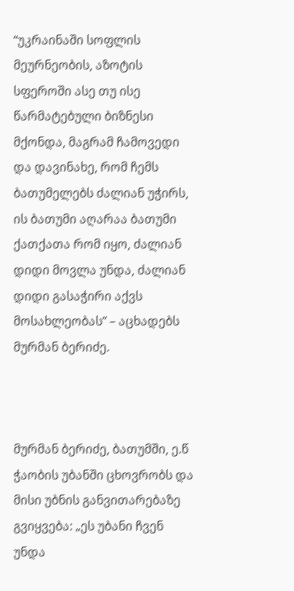“უკრაინაში სოფლის მეურნეობის, აზოტის სფეროში ასე თუ ისე წარმატებული ბიზნესი მქონდა, მაგრამ ჩამოვედი და დავინახე, რომ ჩემს ბათუმელებს ძალიან უჭირს, ის ბათუმი აღარაა ბათუმი ქათქათა რომ იყო, ძალიან დიდი მოვლა უნდა, ძალიან დიდი გასაჭირი აქვს მოსახლეობას” – აცხადებს მურმან ბერიძე.



მურმან ბერიძე, ბათუმში, ე.წ ჭაობის უბანში ცხოვრობს და მისი უბნის განვითარებაზე გვიყვება: „ეს უბანი ჩვენ უნდა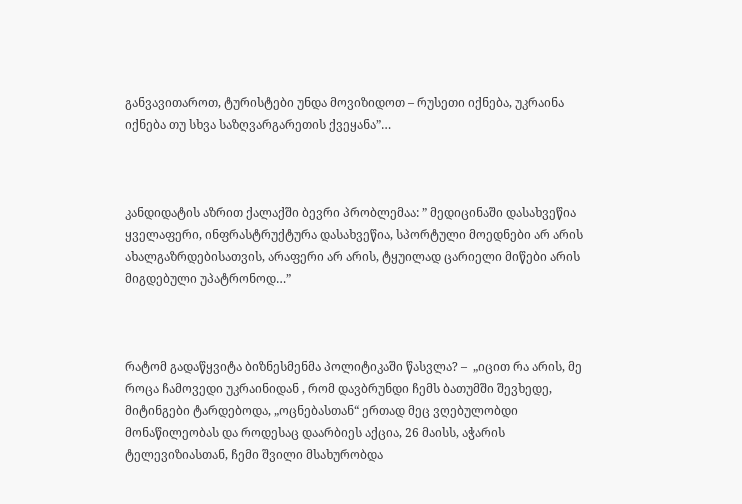განვავითაროთ, ტურისტები უნდა მოვიზიდოთ – რუსეთი იქნება, უკრაინა იქნება თუ სხვა საზღვარგარეთის ქვეყანა”…



კანდიდატის აზრით ქალაქში ბევრი პრობლემაა: ” მედიცინაში დასახვეწია ყველაფერი, ინფრასტრუქტურა დასახვეწია, სპორტული მოედნები არ არის ახალგაზრდებისათვის, არაფერი არ არის, ტყუილად ცარიელი მიწები არის მიგდებული უპატრონოდ…”



რატომ გადაწყვიტა ბიზნესმენმა პოლიტიკაში წასვლა? –  „იცით რა არის, მე როცა ჩამოვედი უკრაინიდან , რომ დავბრუნდი ჩემს ბათუმში შევხედე, მიტინგები ტარდებოდა, „ოცნებასთან“ ერთად მეც ვღებულობდი მონაწილეობას და როდესაც დაარბიეს აქცია, 26 მაისს, აჭარის ტელევიზიასთან, ჩემი შვილი მსახურობდა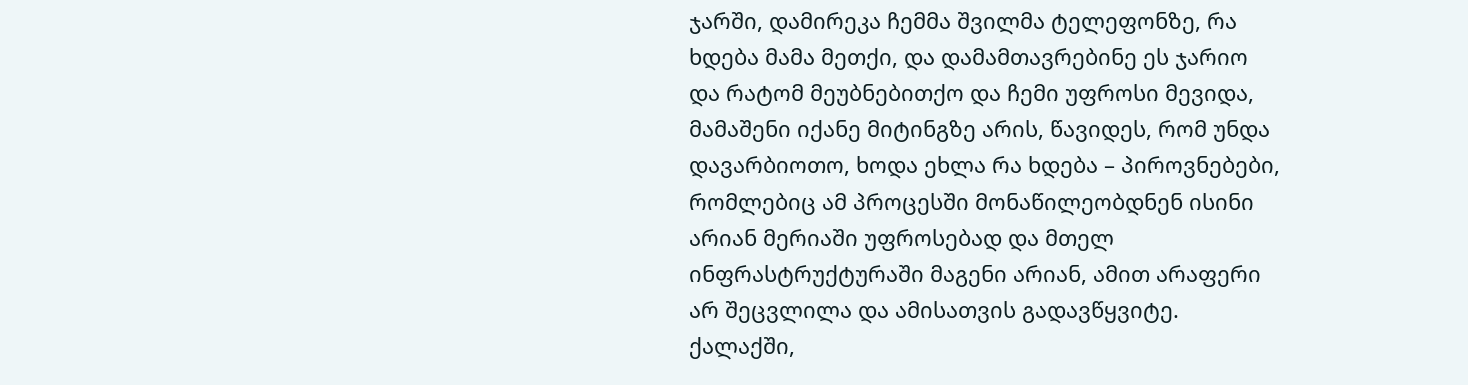ჯარში, დამირეკა ჩემმა შვილმა ტელეფონზე, რა ხდება მამა მეთქი, და დამამთავრებინე ეს ჯარიო და რატომ მეუბნებითქო და ჩემი უფროსი მევიდა, მამაშენი იქანე მიტინგზე არის, წავიდეს, რომ უნდა დავარბიოთო, ხოდა ეხლა რა ხდება – პიროვნებები, რომლებიც ამ პროცესში მონაწილეობდნენ ისინი არიან მერიაში უფროსებად და მთელ ინფრასტრუქტურაში მაგენი არიან, ამით არაფერი არ შეცვლილა და ამისათვის გადავწყვიტე. ქალაქში,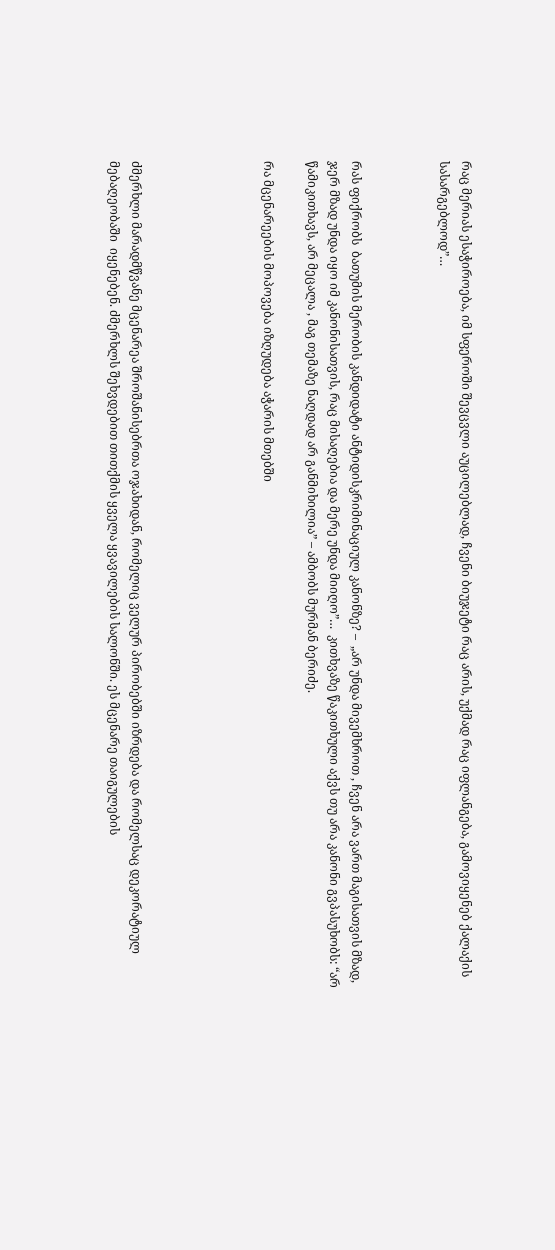რაც მერიას ესაჭიროება, იმ სფეროში შევცვლი აუცილებლად, ჩვენი ბიუჯეტი რაც არის, უქმად რაც იფლანგება, გამოვიყენებ ქალაქის სასარგებლოდ”…



რას ფიქრობს  ბათუმის მერობის კანდიდატი ანტიდისკრიმინაციულ კანონზე? –  „არ უნდა მივემხროთ , ჩვენ არა ვართ მაგისათვის მზად, ჯერ მზად უნდა იყო იმ კანონისათვის, რაც მისაღებია და მერე უნდა მიიღო”…  კითხვაზე წაკითხული აქვს თუ არა კანონი გვპასუხობს: “არ წამიკითხავს, არ მეცალა , მაგ თემაზე ნაღდად არ განმიხილია” – ამბობს მურმან ბერიძე.

რა მცენარეების მოპოვება იზღუდება აჭარის მთებში





ძმერხლი მარადმწვანე მცენარეა შროშანისებრთა ოჯახიდან, რომელიც ველურ პირობებში იზრდება და რომელსაც დეკორატიულ მებაღეობაში  იყენებენ. ძმერხლს შეხვდებით თითქმის ყველა ყვავილების სალონში. ეს მცენარე თაიგულების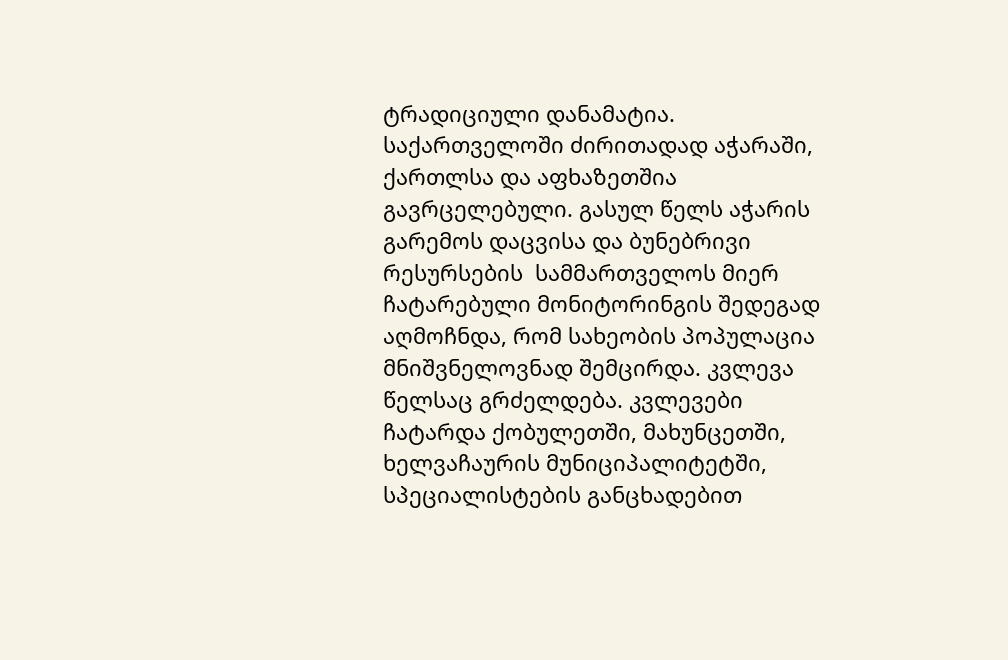ტრადიციული დანამატია. საქართველოში ძირითადად აჭარაში, ქართლსა და აფხაზეთშია გავრცელებული. გასულ წელს აჭარის გარემოს დაცვისა და ბუნებრივი რესურსების  სამმართველოს მიერ ჩატარებული მონიტორინგის შედეგად აღმოჩნდა, რომ სახეობის პოპულაცია მნიშვნელოვნად შემცირდა. კვლევა წელსაც გრძელდება. კვლევები ჩატარდა ქობულეთში, მახუნცეთში, ხელვაჩაურის მუნიციპალიტეტში,  სპეციალისტების განცხადებით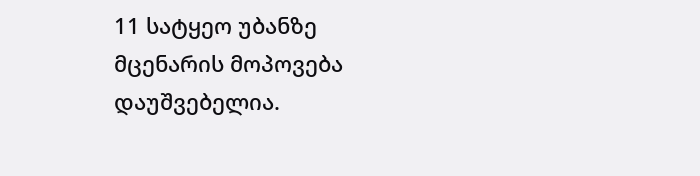11 სატყეო უბანზე მცენარის მოპოვება დაუშვებელია.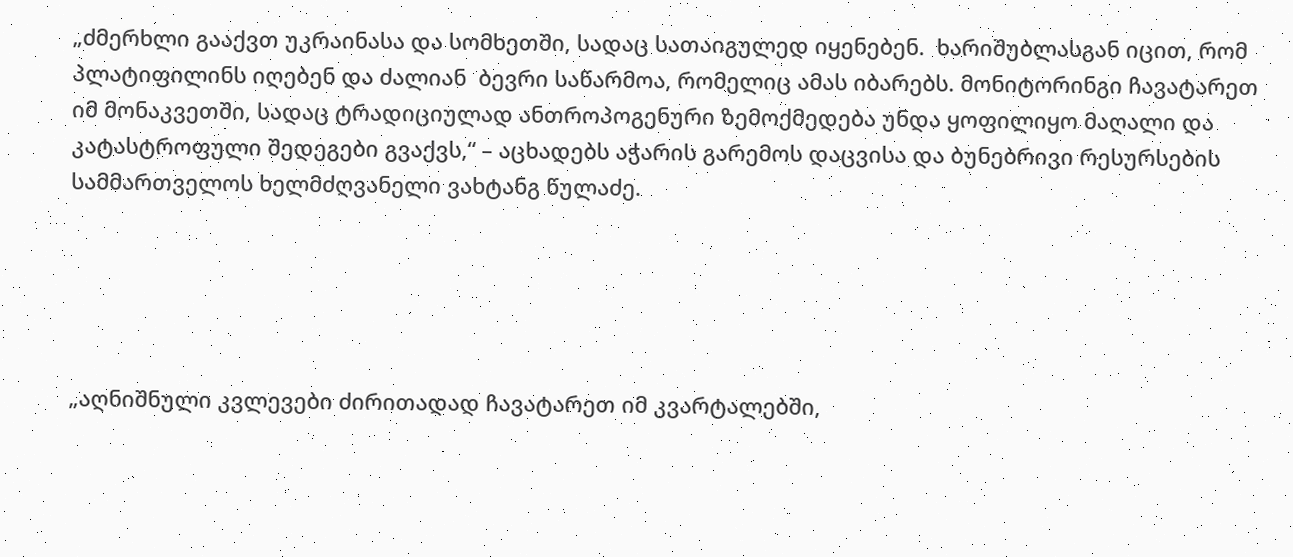„ძმერხლი გააქვთ უკრაინასა და სომხეთში, სადაც სათაიგულედ იყენებენ.  ხარიშუბლასგან იცით, რომ პლატიფილინს იღებენ და ძალიან  ბევრი საწარმოა, რომელიც ამას იბარებს. მონიტორინგი ჩავატარეთ იმ მონაკვეთში, სადაც ტრადიციულად ანთროპოგენური ზემოქმედება უნდა ყოფილიყო მაღალი და კატასტროფული შედეგები გვაქვს,“ – აცხადებს აჭარის გარემოს დაცვისა და ბუნებრივი რესურსების  სამმართველოს ხელმძღვანელი ვახტანგ წულაძე.





„აღნიშნული კვლევები ძირითადად ჩავატარეთ იმ კვარტალებში,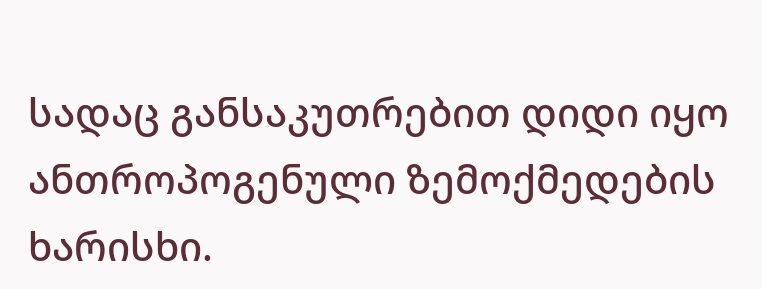სადაც განსაკუთრებით დიდი იყო ანთროპოგენული ზემოქმედების ხარისხი.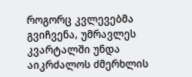როგორც კვლევებმა გვიჩვენა, უმრავლეს კვარტალში უნდა აიკრძალოს ძმერხლის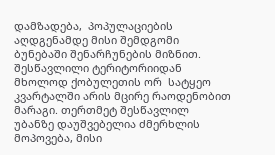დამზადება,  პოპულაციების აღდგენამდე მისი შემდგომი ბუნებაში შენარჩუნების მიზნით.  შესწავლილი ტერიტორიიდან მხოლოდ ქობულეთის ორ  სატყეო კვარტალში არის მცირე რაოდენობით მარაგი. თერთმეტ შესწავლილ უბანზე დაუშვებელია ძმერხლის მოპოვება, მისი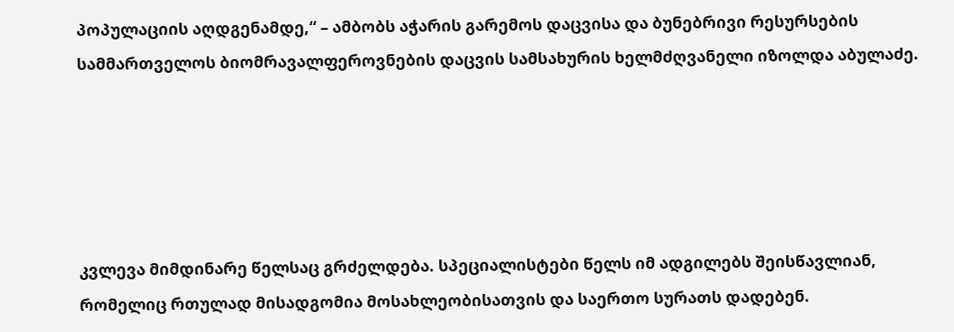პოპულაციის აღდგენამდე,“ – ამბობს აჭარის გარემოს დაცვისა და ბუნებრივი რესურსების სამმართველოს ბიომრავალფეროვნების დაცვის სამსახურის ხელმძღვანელი იზოლდა აბულაძე.





კვლევა მიმდინარე წელსაც გრძელდება. სპეციალისტები წელს იმ ადგილებს შეისწავლიან, რომელიც რთულად მისადგომია მოსახლეობისათვის და საერთო სურათს დადებენ.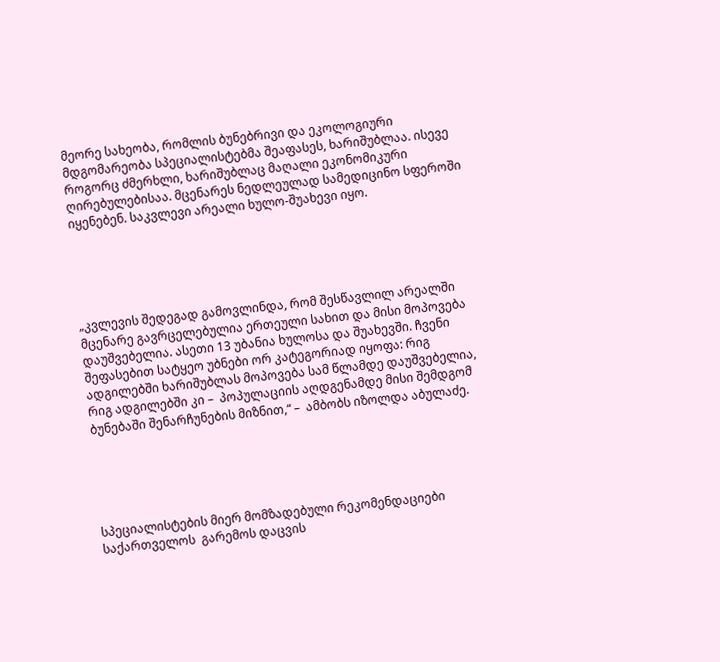მეორე სახეობა, რომლის ბუნებრივი და ეკოლოგიური მდგომარეობა სპეციალისტებმა შეაფასეს, ხარიშუბლაა. ისევე როგორც ძმერხლი, ხარიშუბლაც მაღალი ეკონომიკური ღირებულებისაა. მცენარეს ნედლეულად სამედიცინო სფეროში იყენებენ. საკვლევი არეალი ხულო-შუახევი იყო.





„კვლევის შედეგად გამოვლინდა, რომ შესწავლილ არეალში მცენარე გავრცელებულია ერთეული სახით და მისი მოპოვება დაუშვებელია. ასეთი 13 უბანია ხულოსა და შუახევში. ჩვენი შეფასებით სატყეო უბნები ორ კატეგორიად იყოფა: რიგ ადგილებში ხარიშუბლას მოპოვება სამ წლამდე დაუშვებელია, რიგ ადგილებში კი –  პოპულაციის აღდგენამდე მისი შემდგომ ბუნებაში შენარჩუნების მიზნით,“ –  ამბობს იზოლდა აბულაძე.





სპეციალისტების მიერ მომზადებული რეკომენდაციები საქართველოს  გარემოს დაცვის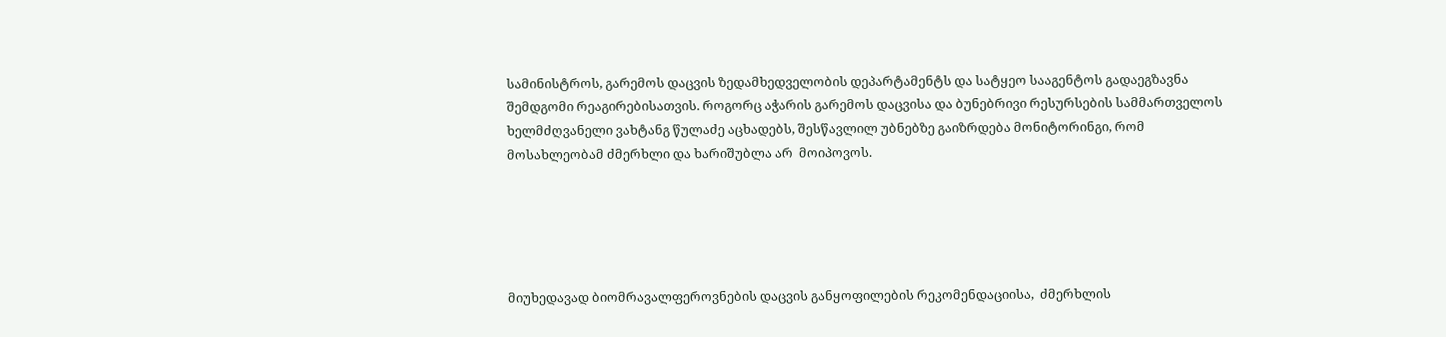სამინისტროს, გარემოს დაცვის ზედამხედველობის დეპარტამენტს და სატყეო სააგენტოს გადაეგზავნა შემდგომი რეაგირებისათვის. როგორც აჭარის გარემოს დაცვისა და ბუნებრივი რესურსების სამმართველოს ხელმძღვანელი ვახტანგ წულაძე აცხადებს, შესწავლილ უბნებზე გაიზრდება მონიტორინგი, რომ მოსახლეობამ ძმერხლი და ხარიშუბლა არ  მოიპოვოს.





მიუხედავად ბიომრავალფეროვნების დაცვის განყოფილების რეკომენდაციისა,  ძმერხლის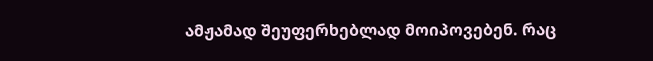ამჟამად შეუფერხებლად მოიპოვებენ. რაც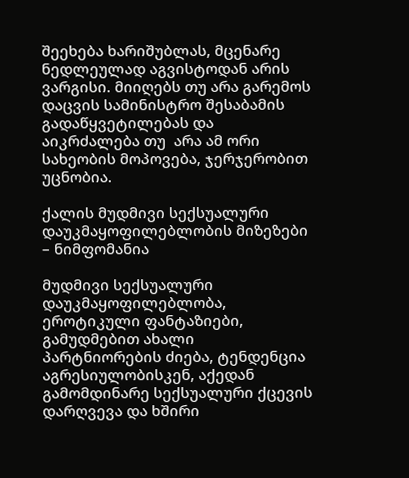შეეხება ხარიშუბლას, მცენარე ნედლეულად აგვისტოდან არის ვარგისი. მიიღებს თუ არა გარემოს დაცვის სამინისტრო შესაბამის გადაწყვეტილებას და აიკრძალება თუ  არა ამ ორი სახეობის მოპოვება, ჯერჯერობით უცნობია.

ქალის მუდმივი სექსუალური დაუკმაყოფილებლობის მიზეზები – ნიმფომანია

მუდმივი სექსუალური დაუკმაყოფილებლობა, ეროტიკული ფანტაზიები, გამუდმებით ახალი პარტნიორების ძიება, ტენდენცია აგრესიულობისკენ, აქედან გამომდინარე სექსუალური ქცევის დარღვევა და ხშირი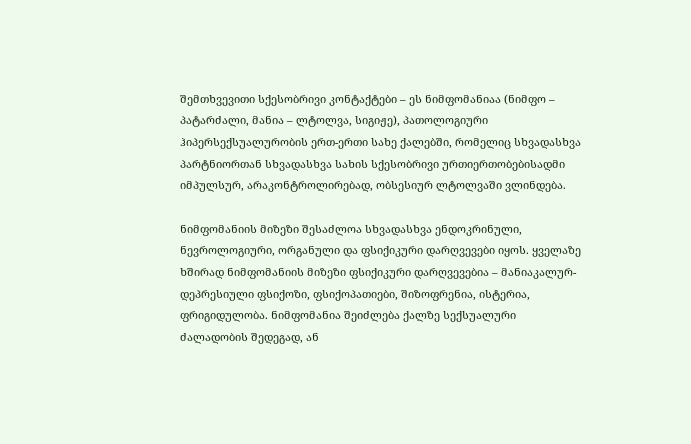შემთხვევითი სქესობრივი კონტაქტები – ეს ნიმფომანიაა (ნიმფო – პატარძალი, მანია – ლტოლვა, სიგიჟე), პათოლოგიური ჰიპერსექსუალურობის ერთ-ერთი სახე ქალებში, რომელიც სხვადასხვა პარტნიორთან სხვადასხვა სახის სქესობრივი ურთიერთობებისადმი იმპულსურ, არაკონტროლირებად, ობსესიურ ლტოლვაში ვლინდება.

ნიმფომანიის მიზეზი შესაძლოა სხვადასხვა ენდოკრინული, ნევროლოგიური, ორგანული და ფსიქიკური დარღვევები იყოს. ყველაზე ხშირად ნიმფომანიის მიზეზი ფსიქიკური დარღვევებია – მანიაკალურ-დეპრესიული ფსიქოზი, ფსიქოპათიები, შიზოფრენია, ისტერია, ფრიგიდულობა. ნიმფომანია შეიძლება ქალზე სექსუალური ძალადობის შედეგად, ან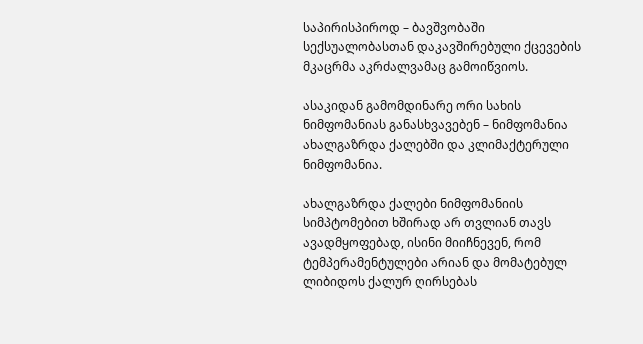საპირისპიროდ – ბავშვობაში სექსუალობასთან დაკავშირებული ქცევების მკაცრმა აკრძალვამაც გამოიწვიოს.

ასაკიდან გამომდინარე ორი სახის ნიმფომანიას განასხვავებენ – ნიმფომანია ახალგაზრდა ქალებში და კლიმაქტერული ნიმფომანია.

ახალგაზრდა ქალები ნიმფომანიის სიმპტომებით ხშირად არ თვლიან თავს ავადმყოფებად, ისინი მიიჩნევენ, რომ ტემპერამენტულები არიან და მომატებულ ლიბიდოს ქალურ ღირსებას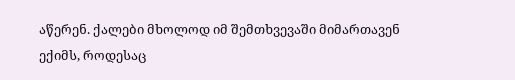აწერენ. ქალები მხოლოდ იმ შემთხვევაში მიმართავენ ექიმს, როდესაც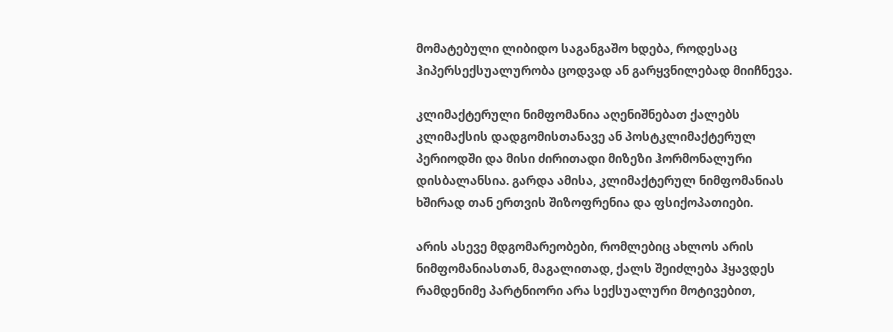მომატებული ლიბიდო საგანგაშო ხდება, როდესაც ჰიპერსექსუალურობა ცოდვად ან გარყვნილებად მიიჩნევა.

კლიმაქტერული ნიმფომანია აღენიშნებათ ქალებს კლიმაქსის დადგომისთანავე ან პოსტკლიმაქტერულ პერიოდში და მისი ძირითადი მიზეზი ჰორმონალური დისბალანსია. გარდა ამისა, კლიმაქტერულ ნიმფომანიას ხშირად თან ერთვის შიზოფრენია და ფსიქოპათიები.

არის ასევე მდგომარეობები, რომლებიც ახლოს არის ნიმფომანიასთან, მაგალითად, ქალს შეიძლება ჰყავდეს რამდენიმე პარტნიორი არა სექსუალური მოტივებით,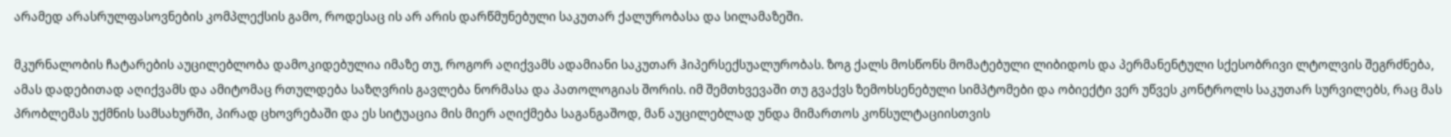არამედ არასრულფასოვნების კომპლექსის გამო, როდესაც ის არ არის დარწმუნებული საკუთარ ქალურობასა და სილამაზეში.

მკურნალობის ჩატარების აუცილებლობა დამოკიდებულია იმაზე თუ, როგორ აღიქვამს ადამიანი საკუთარ ჰიპერსექსუალურობას. ზოგ ქალს მოსწონს მომატებული ლიბიდოს და პერმანენტული სქესობრივი ლტოლვის შეგრძნება, ამას დადებითად აღიქვამს და ამიტომაც რთულდება საზღვრის გავლება ნორმასა და პათოლოგიას შორის. იმ შემთხვევაში თუ გვაქვს ზემოხსენებული სიმპტომები და ობიექტი ვერ უწვეს კონტროლს საკუთარ სურვილებს, რაც მას პრობლემას უქმნის სამსახურში, პირად ცხოვრებაში და ეს სიტუაცია მის მიერ აღიქმება საგანგაშოდ, მან აუცილებლად უნდა მიმართოს კონსულტაციისთვის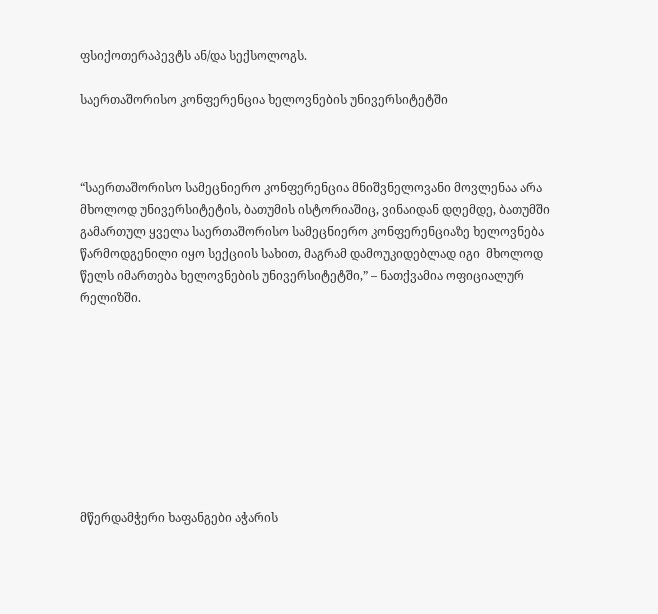ფსიქოთერაპევტს ან/და სექსოლოგს.

საერთაშორისო კონფერენცია ხელოვნების უნივერსიტეტში



“საერთაშორისო სამეცნიერო კონფერენცია მნიშვნელოვანი მოვლენაა არა მხოლოდ უნივერსიტეტის, ბათუმის ისტორიაშიც, ვინაიდან დღემდე, ბათუმში გამართულ ყველა საერთაშორისო სამეცნიერო კონფერენციაზე ხელოვნება წარმოდგენილი იყო სექციის სახით, მაგრამ დამოუკიდებლად იგი  მხოლოდ წელს იმართება ხელოვნების უნივერსიტეტში,” – ნათქვამია ოფიციალურ რელიზში.









მწერდამჭერი ხაფანგები აჭარის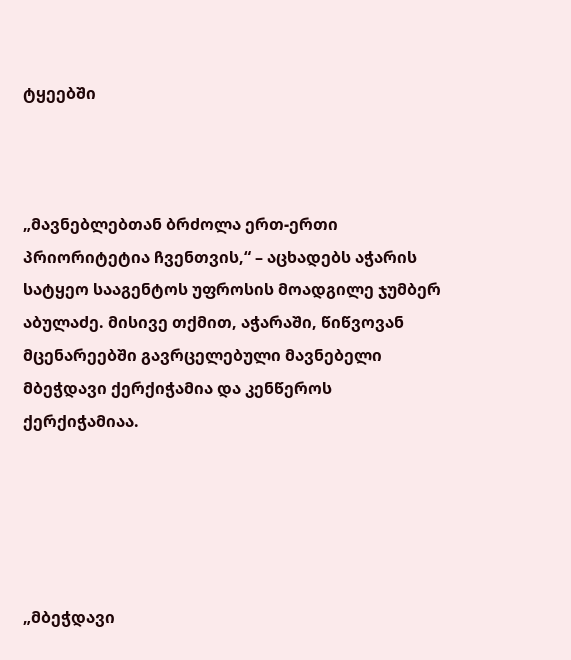ტყეებში



„მავნებლებთან ბრძოლა ერთ-ერთი პრიორიტეტია ჩვენთვის,“ – აცხადებს აჭარის სატყეო სააგენტოს უფროსის მოადგილე ჯუმბერ აბულაძე. მისივე თქმით, აჭარაში, წიწვოვან მცენარეებში გავრცელებული მავნებელი მბეჭდავი ქერქიჭამია და კენწეროს ქერქიჭამიაა.





„მბეჭდავი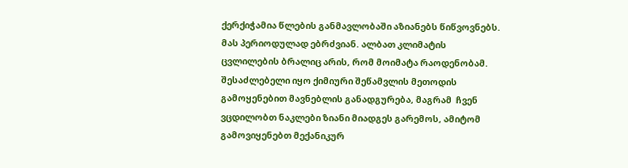ქერქიჭამია წლების განმავლობაში აზიანებს წიწვოვნებს. მას პერიოდულად ებრძვიან. ალბათ კლიმატის ცვლილების ბრალიც არის, რომ მოიმატა რაოდენობამ. შესაძლებელი იყო ქიმიური შეწამვლის მეთოდის გამოყენებით მავნებლის განადგურება, მაგრამ  ჩვენ ვცდილობთ ნაკლები ზიანი მიადგეს გარემოს, ამიტომ გამოვიყენებთ მექანიკურ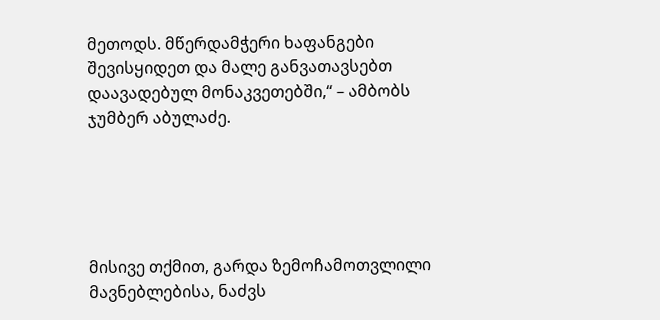მეთოდს. მწერდამჭერი ხაფანგები შევისყიდეთ და მალე განვათავსებთ  დაავადებულ მონაკვეთებში,“ – ამბობს ჯუმბერ აბულაძე.





მისივე თქმით, გარდა ზემოჩამოთვლილი მავნებლებისა, ნაძვს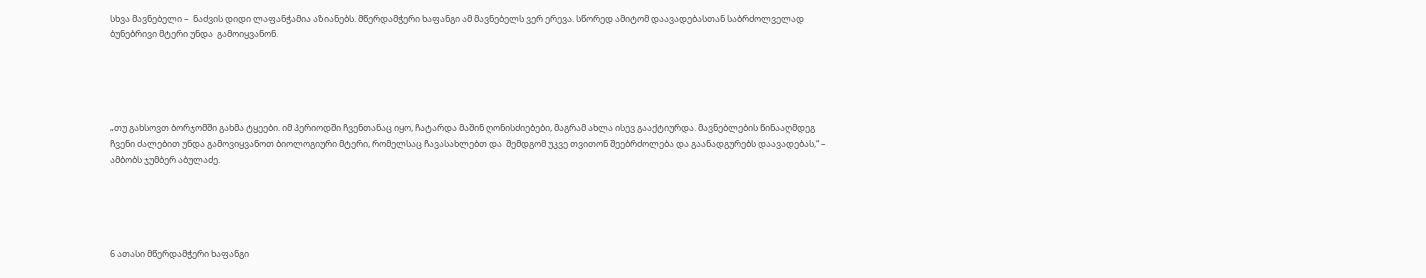სხვა მავნებელი –  ნაძვის დიდი ლაფანჭამია აზიანებს. მწერდამჭერი ხაფანგი ამ მავნებელს ვერ ერევა. სწორედ ამიტომ დაავადებასთან საბრძოლველად ბუნებრივი მტერი უნდა  გამოიყვანონ.





„თუ გახსოვთ ბორჯომში გახმა ტყეები. იმ პერიოდში ჩვენთანაც იყო, ჩატარდა მაშინ ღონისძიებები, მაგრამ ახლა ისევ გააქტიურდა. მავნებლების წინააღმდეგ ჩვენი ძალებით უნდა გამოვიყვანოთ ბიოლოგიური მტერი, რომელსაც ჩავასახლებთ და  შემდგომ უკვე თვითონ შეებრძოლება და გაანადგურებს დაავადებას,“ – ამბობს ჯუმბერ აბულაძე.





6 ათასი მწერდამჭერი ხაფანგი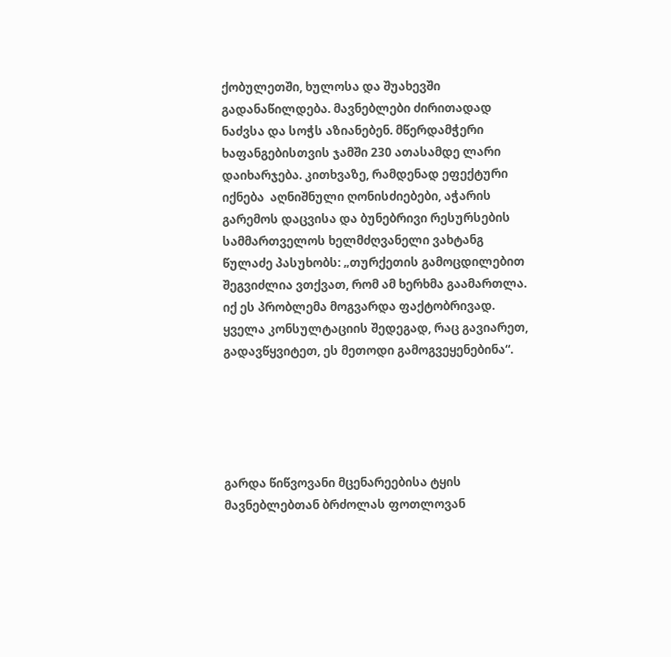ქობულეთში, ხულოსა და შუახევში გადანაწილდება. მავნებლები ძირითადად ნაძვსა და სოჭს აზიანებენ. მწერდამჭერი ხაფანგებისთვის ჯამში 230 ათასამდე ლარი დაიხარჯება. კითხვაზე, რამდენად ეფექტური იქნება  აღნიშნული ღონისძიებები, აჭარის გარემოს დაცვისა და ბუნებრივი რესურსების სამმართველოს ხელმძღვანელი ვახტანგ წულაძე პასუხობს: „თურქეთის გამოცდილებით შეგვიძლია ვთქვათ, რომ ამ ხერხმა გაამართლა. იქ ეს პრობლემა მოგვარდა ფაქტობრივად. ყველა კონსულტაციის შედეგად, რაც გავიარეთ, გადავწყვიტეთ, ეს მეთოდი გამოგვეყენებინა“.





გარდა წიწვოვანი მცენარეებისა ტყის მავნებლებთან ბრძოლას ფოთლოვან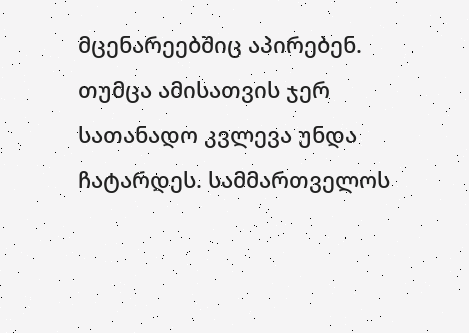მცენარეებშიც აპირებენ. თუმცა ამისათვის ჯერ სათანადო კვლევა უნდა ჩატარდეს. სამმართველოს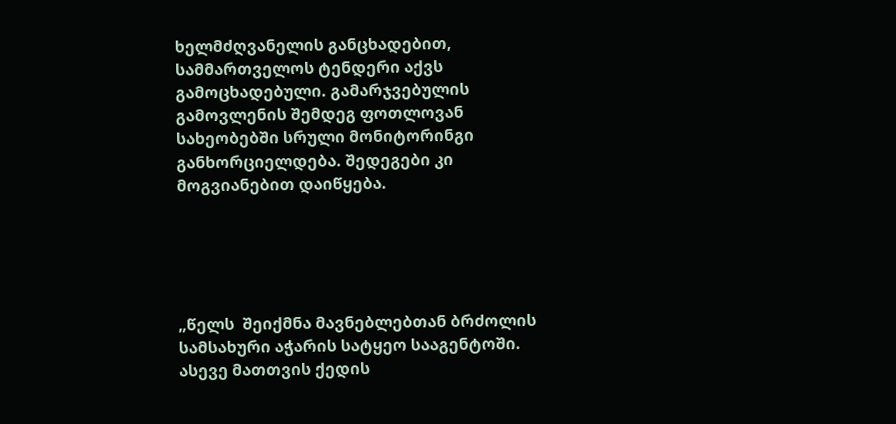ხელმძღვანელის განცხადებით, სამმართველოს ტენდერი აქვს გამოცხადებული. გამარჯვებულის გამოვლენის შემდეგ ფოთლოვან სახეობებში სრული მონიტორინგი განხორციელდება. შედეგები კი მოგვიანებით დაიწყება.





„წელს  შეიქმნა მავნებლებთან ბრძოლის სამსახური აჭარის სატყეო სააგენტოში.  ასევე მათთვის ქედის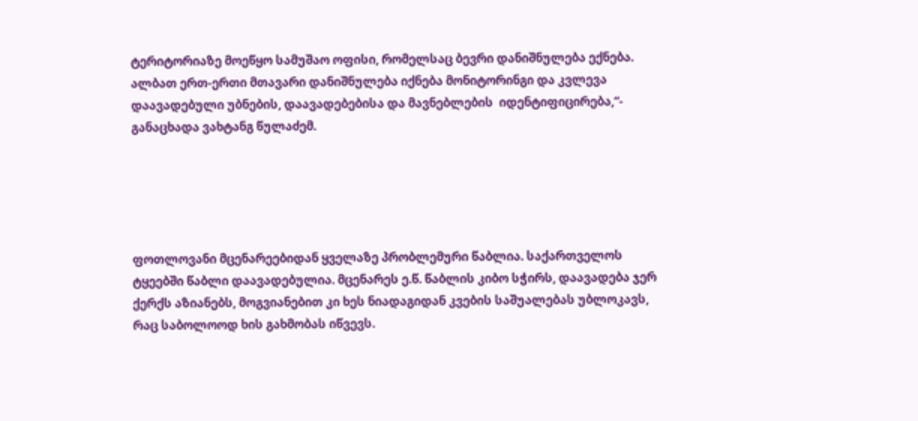ტერიტორიაზე მოეწყო სამუშაო ოფისი, რომელსაც ბევრი დანიშნულება ექნება. ალბათ ერთ-ერთი მთავარი დანიშნულება იქნება მონიტორინგი და კვლევა დაავადებული უბნების, დაავადებებისა და მავნებლების  იდენტიფიცირება,“- განაცხადა ვახტანგ წულაძემ.





ფოთლოვანი მცენარეებიდან ყველაზე პრობლემური წაბლია. საქართველოს ტყეებში წაბლი დაავადებულია. მცენარეს ე.წ. წაბლის კიბო სჭირს, დაავადება ჯერ ქერქს აზიანებს, მოგვიანებით კი ხეს ნიადაგიდან კვების საშუალებას უბლოკავს, რაც საბოლოოდ ხის გახმობას იწვევს.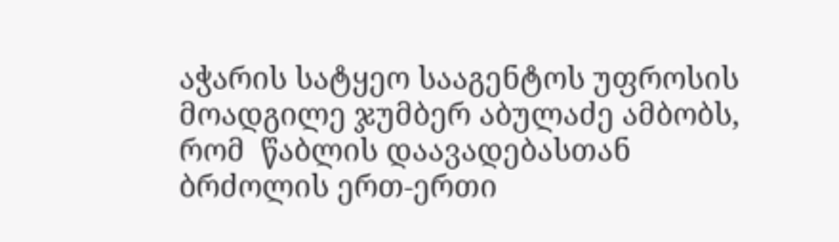აჭარის სატყეო სააგენტოს უფროსის მოადგილე ჯუმბერ აბულაძე ამბობს, რომ  წაბლის დაავადებასთან ბრძოლის ერთ-ერთი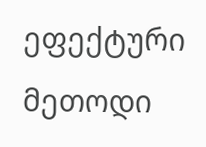ეფექტური მეთოდი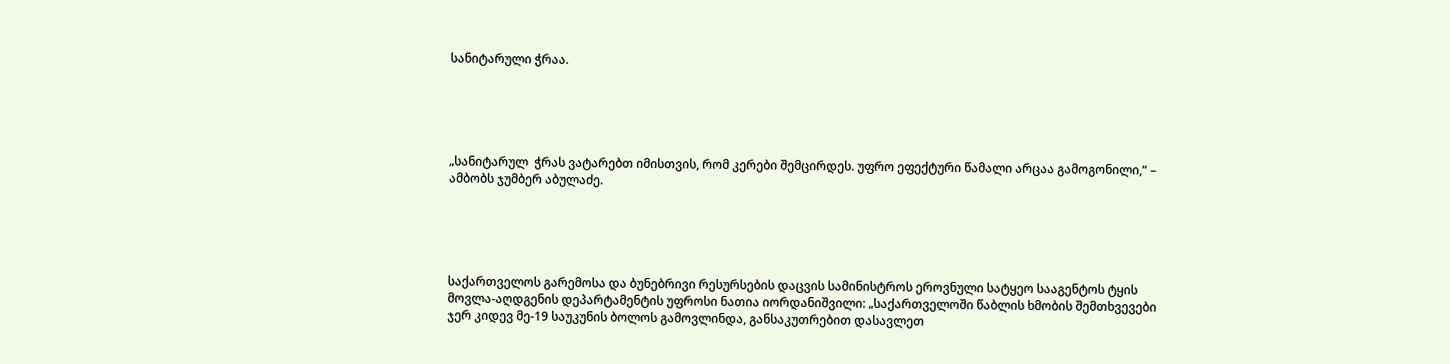სანიტარული ჭრაა.





„სანიტარულ  ჭრას ვატარებთ იმისთვის, რომ კერები შემცირდეს. უფრო ეფექტური წამალი არცაა გამოგონილი,“ – ამბობს ჯუმბერ აბულაძე.





საქართველოს გარემოსა და ბუნებრივი რესურსების დაცვის სამინისტროს ეროვნული სატყეო სააგენტოს ტყის მოვლა-აღდგენის დეპარტამენტის უფროსი ნათია იორდანიშვილი: „საქართველოში წაბლის ხმობის შემთხვევები ჯერ კიდევ მე-19 საუკუნის ბოლოს გამოვლინდა, განსაკუთრებით დასავლეთ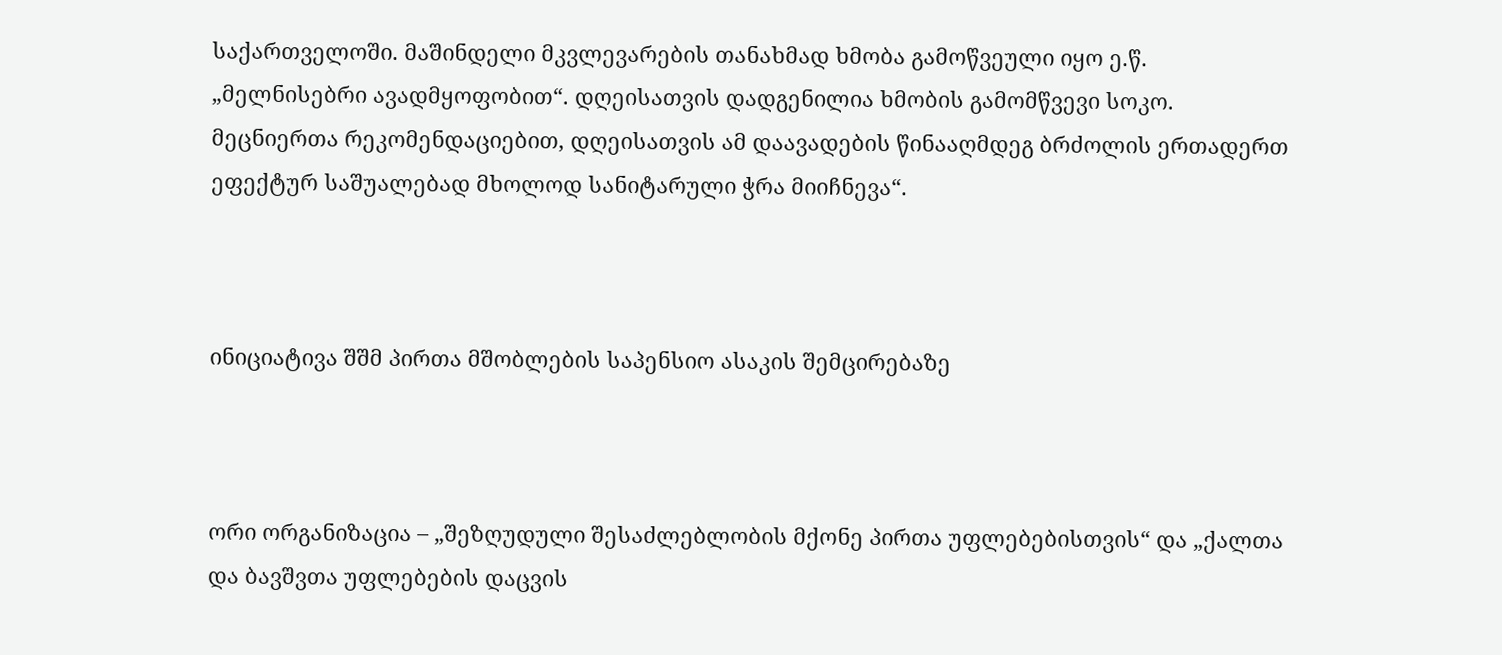საქართველოში. მაშინდელი მკვლევარების თანახმად ხმობა გამოწვეული იყო ე.წ. „მელნისებრი ავადმყოფობით“. დღეისათვის დადგენილია ხმობის გამომწვევი სოკო. მეცნიერთა რეკომენდაციებით, დღეისათვის ამ დაავადების წინააღმდეგ ბრძოლის ერთადერთ ეფექტურ საშუალებად მხოლოდ სანიტარული ჭრა მიიჩნევა“.



ინიციატივა შშმ პირთა მშობლების საპენსიო ასაკის შემცირებაზე



ორი ორგანიზაცია – „შეზღუდული შესაძლებლობის მქონე პირთა უფლებებისთვის“ და „ქალთა და ბავშვთა უფლებების დაცვის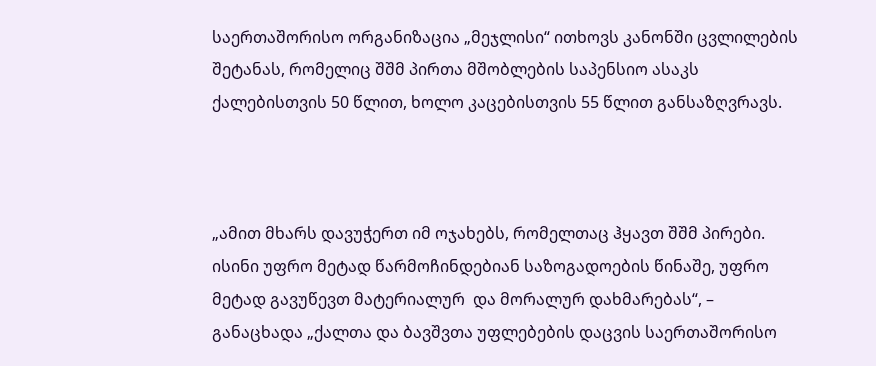საერთაშორისო ორგანიზაცია „მეჯლისი“ ითხოვს კანონში ცვლილების შეტანას, რომელიც შშმ პირთა მშობლების საპენსიო ასაკს ქალებისთვის 50 წლით, ხოლო კაცებისთვის 55 წლით განსაზღვრავს.



„ამით მხარს დავუჭერთ იმ ოჯახებს, რომელთაც ჰყავთ შშმ პირები. ისინი უფრო მეტად წარმოჩინდებიან საზოგადოების წინაშე, უფრო მეტად გავუწევთ მატერიალურ  და მორალურ დახმარებას“, – განაცხადა „ქალთა და ბავშვთა უფლებების დაცვის საერთაშორისო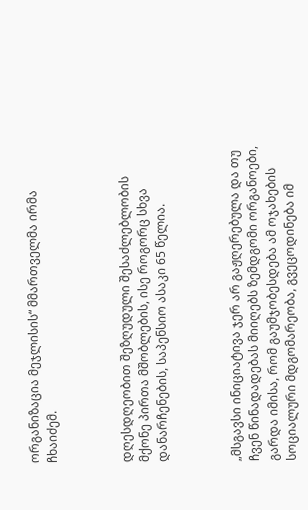ორგანიზაცია მეჯლისის“ მმართველმა ირმა ჩხაიძემ.



დღესდღეობით შეზღუდული შესაძლებლობის მქონე პირთა მშობლების, ისე როგორც სხვა დანარჩენების, საპენსიო ასაკი 65 წელია.



„მსგავსი ინიციატივა ჯერ არ გაჟღერებულა და თუ ჩვენ წინადადებას მიიღებს ზემდგომი ორგანოები, გარდა იმისა, რომ გაუმჯობესდება ამ ოჯახების სოციალური მდგომარეობა, გვეცოდინება იმ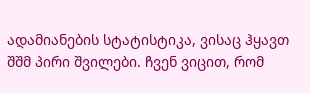ადამიანების სტატისტიკა, ვისაც ჰყავთ შშმ პირი შვილები. ჩვენ ვიცით, რომ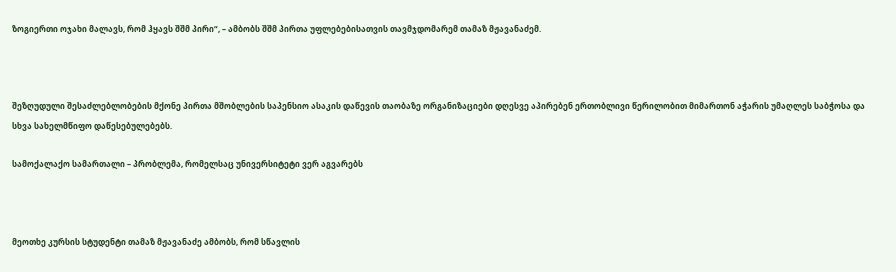ზოგიერთი ოჯახი მალავს, რომ ჰყავს შშმ პირი“, – ამბობს შშმ პირთა უფლებებისათვის თავმჯდომარემ თამაზ მჟავანაძემ.



შეზღუდული შესაძლებლობების მქონე პირთა მშობლების საპენსიო ასაკის დაწევის თაობაზე ორგანიზაციები დღესვე აპირებენ ერთობლივი წერილობით მიმართონ აჭარის უმაღლეს საბჭოსა და სხვა სახელმწიფო დაწესებულებებს.

სამოქალაქო სამართალი – პრობლემა, რომელსაც უნივერსიტეტი ვერ აგვარებს



მეოთხე კურსის სტუდენტი თამაზ მჟავანაძე ამბობს, რომ სწავლის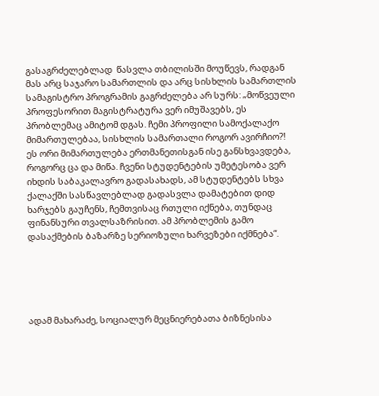გასაგრძელებლად  წასვლა თბილისში მოუწევს, რადგან მას არც საჯარო სამართლის და არც სისხლის სამართლის სამაგისტრო პროგრამის გაგრძელება არ სურს: „მოწვეული პროფესორით მაგისტრატურა ვერ იმუშავებს, ეს პრობლემაც ამიტომ დგას. ჩემი პროფილი სამოქალაქო მიმართულებაა, სისხლის სამართალი როგორ ავირჩიო?! ეს ორი მიმართულება ერთმანეთისგან ისე განსხვავდება, როგორც ცა და მიწა. ჩვენი სტუდენტების უმეტესობა ვერ იხდის საბაკალავრო გადასახადს, ამ სტუდენტებს სხვა ქალაქში სასწავლებლად გადასვლა დამატებით დიდ ხარჯებს გაუჩენს, ჩემთვისაც რთული იქნება, თუნდაც ფინანსური თვალსაზრისით. ამ პრობლემის გამო დასაქმების ბაზარზე სერიოზული ხარვეზები იქმნება“.





ადამ მახარაძე, სოციალურ მეცნიერებათა ბიზნესისა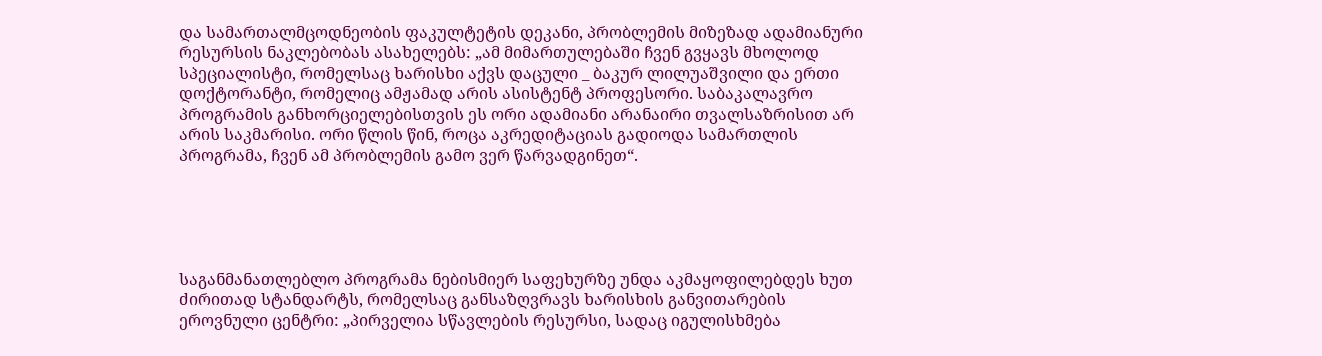და სამართალმცოდნეობის ფაკულტეტის დეკანი, პრობლემის მიზეზად ადამიანური რესურსის ნაკლებობას ასახელებს: „ამ მიმართულებაში ჩვენ გვყავს მხოლოდ სპეციალისტი, რომელსაც ხარისხი აქვს დაცული _ ბაკურ ლილუაშვილი და ერთი დოქტორანტი, რომელიც ამჟამად არის ასისტენტ პროფესორი. საბაკალავრო პროგრამის განხორციელებისთვის ეს ორი ადამიანი არანაირი თვალსაზრისით არ არის საკმარისი. ორი წლის წინ, როცა აკრედიტაციას გადიოდა სამართლის პროგრამა, ჩვენ ამ პრობლემის გამო ვერ წარვადგინეთ“.





საგანმანათლებლო პროგრამა ნებისმიერ საფეხურზე უნდა აკმაყოფილებდეს ხუთ ძირითად სტანდარტს, რომელსაც განსაზღვრავს ხარისხის განვითარების ეროვნული ცენტრი: „პირველია სწავლების რესურსი, სადაც იგულისხმება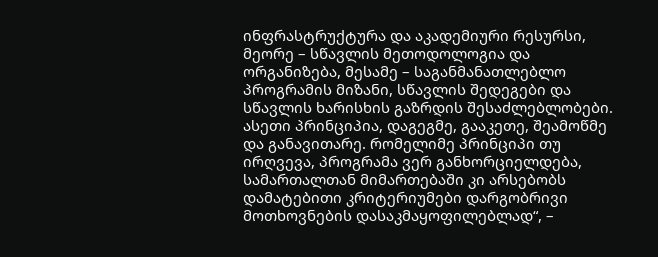ინფრასტრუქტურა და აკადემიური რესურსი, მეორე – სწავლის მეთოდოლოგია და ორგანიზება, მესამე – საგანმანათლებლო პროგრამის მიზანი, სწავლის შედეგები და სწავლის ხარისხის გაზრდის შესაძლებლობები. ასეთი პრინციპია, დაგეგმე, გააკეთე, შეამოწმე და განავითარე. რომელიმე პრინციპი თუ ირღვევა, პროგრამა ვერ განხორციელდება, სამართალთან მიმართებაში კი არსებობს დამატებითი კრიტერიუმები დარგობრივი მოთხოვნების დასაკმაყოფილებლად“, –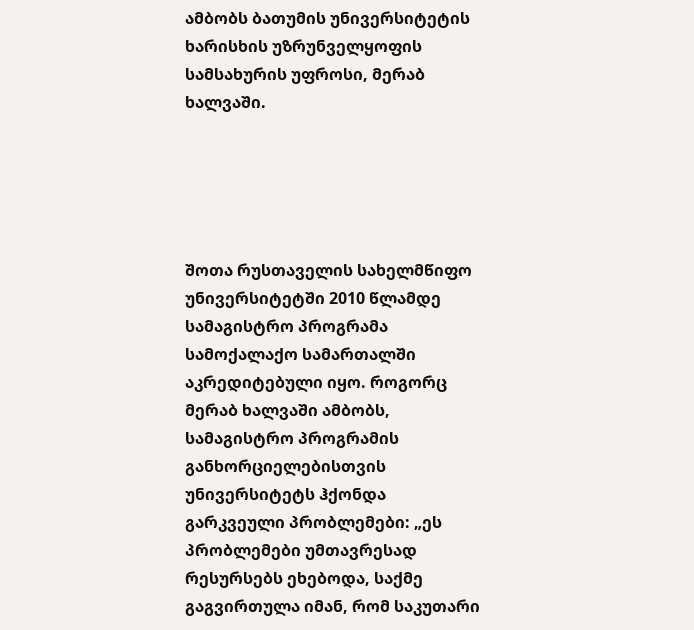ამბობს ბათუმის უნივერსიტეტის ხარისხის უზრუნველყოფის სამსახურის უფროსი, მერაბ ხალვაში.





შოთა რუსთაველის სახელმწიფო უნივერსიტეტში 2010 წლამდე სამაგისტრო პროგრამა სამოქალაქო სამართალში აკრედიტებული იყო. როგორც მერაბ ხალვაში ამბობს, სამაგისტრო პროგრამის განხორციელებისთვის უნივერსიტეტს ჰქონდა გარკვეული პრობლემები: „ეს პრობლემები უმთავრესად რესურსებს ეხებოდა, საქმე გაგვირთულა იმან, რომ საკუთარი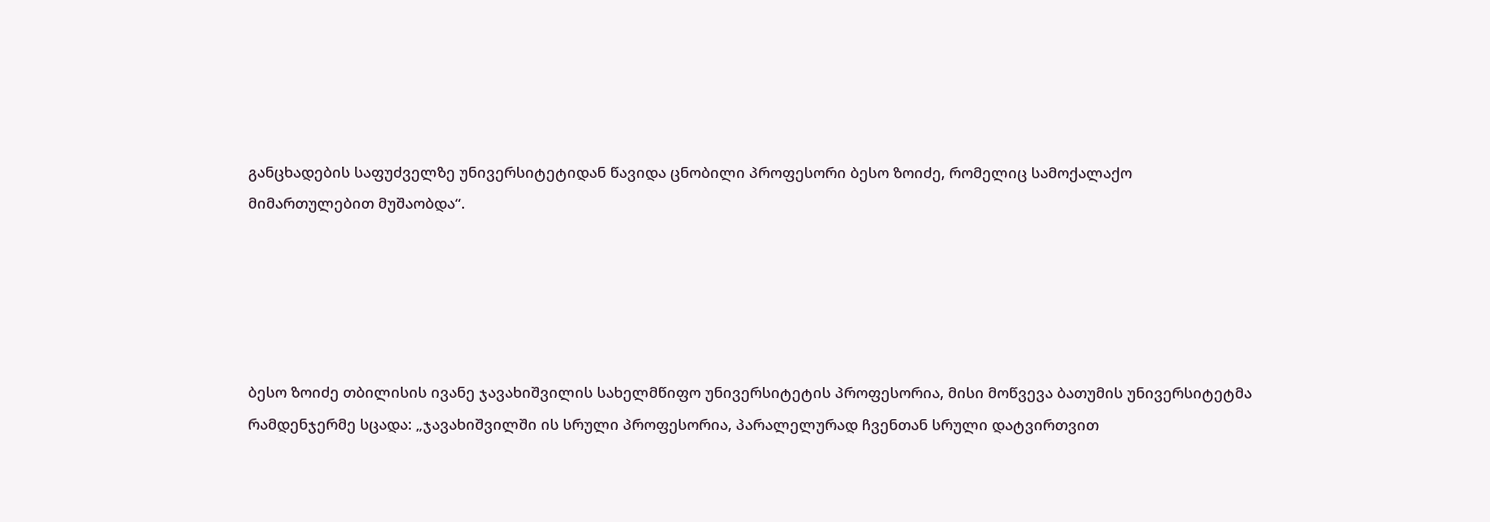განცხადების საფუძველზე უნივერსიტეტიდან წავიდა ცნობილი პროფესორი ბესო ზოიძე, რომელიც სამოქალაქო მიმართულებით მუშაობდა“.





ბესო ზოიძე თბილისის ივანე ჯავახიშვილის სახელმწიფო უნივერსიტეტის პროფესორია, მისი მოწვევა ბათუმის უნივერსიტეტმა რამდენჯერმე სცადა: „ჯავახიშვილში ის სრული პროფესორია, პარალელურად ჩვენთან სრული დატვირთვით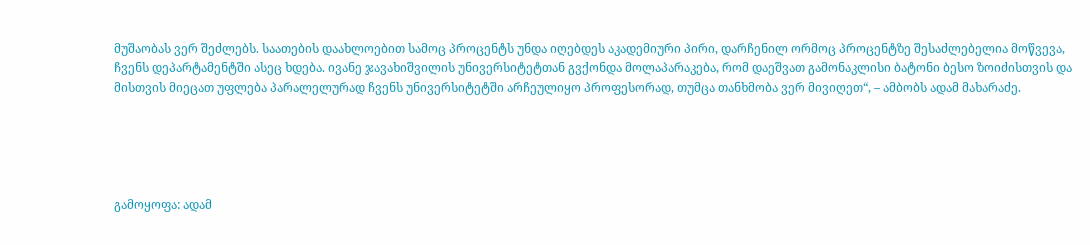მუშაობას ვერ შეძლებს. საათების დაახლოებით სამოც პროცენტს უნდა იღებდეს აკადემიური პირი, დარჩენილ ორმოც პროცენტზე შესაძლებელია მოწვევა, ჩვენს დეპარტამენტში ასეც ხდება. ივანე ჯავახიშვილის უნივერსიტეტთან გვქონდა მოლაპარაკება, რომ დაეშვათ გამონაკლისი ბატონი ბესო ზოიძისთვის და მისთვის მიეცათ უფლება პარალელურად ჩვენს უნივერსიტეტში არჩეულიყო პროფესორად, თუმცა თანხმობა ვერ მივიღეთ“, – ამბობს ადამ მახარაძე.





გამოყოფა: ადამ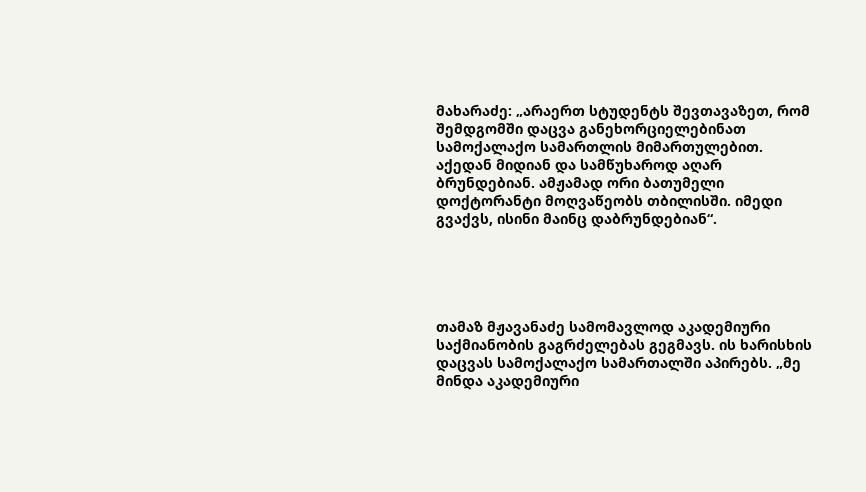მახარაძე: „არაერთ სტუდენტს შევთავაზეთ, რომ შემდგომში დაცვა განეხორციელებინათ სამოქალაქო სამართლის მიმართულებით. აქედან მიდიან და სამწუხაროდ აღარ ბრუნდებიან. ამჟამად ორი ბათუმელი დოქტორანტი მოღვაწეობს თბილისში. იმედი გვაქვს, ისინი მაინც დაბრუნდებიან“.





თამაზ მჟავანაძე სამომავლოდ აკადემიური საქმიანობის გაგრძელებას გეგმავს. ის ხარისხის დაცვას სამოქალაქო სამართალში აპირებს. „მე მინდა აკადემიური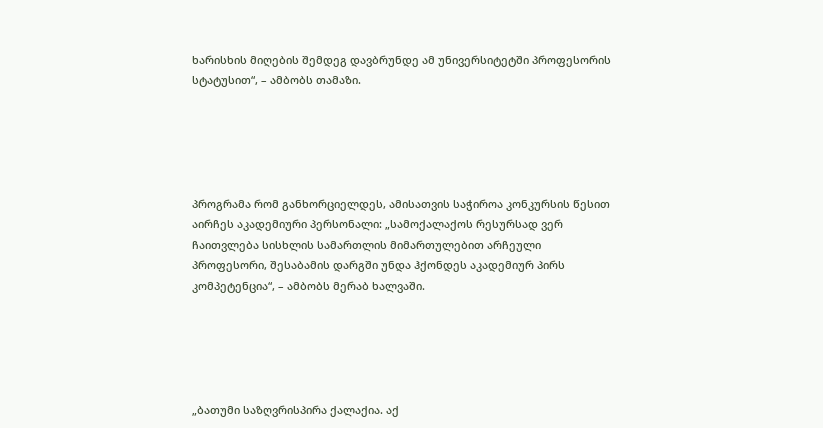ხარისხის მიღების შემდეგ დავბრუნდე ამ უნივერსიტეტში პროფესორის სტატუსით“, – ამბობს თამაზი.





პროგრამა რომ განხორციელდეს, ამისათვის საჭიროა კონკურსის წესით აირჩეს აკადემიური პერსონალი: „სამოქალაქოს რესურსად ვერ ჩაითვლება სისხლის სამართლის მიმართულებით არჩეული პროფესორი, შესაბამის დარგში უნდა ჰქონდეს აკადემიურ პირს კომპეტენცია“, – ამბობს მერაბ ხალვაში.





„ბათუმი საზღვრისპირა ქალაქია. აქ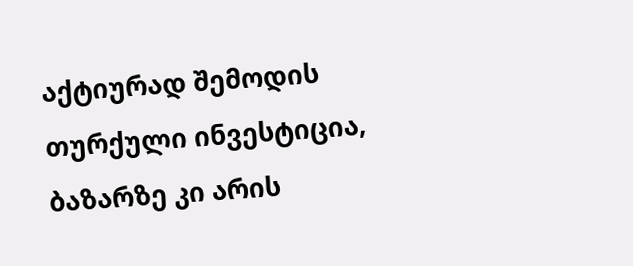აქტიურად შემოდის თურქული ინვესტიცია, ბაზარზე კი არის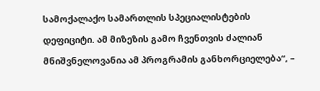სამოქალაქო სამართლის სპეციალისტების დეფიციტი. ამ მიზეზის გამო ჩვენთვის ძალიან მნიშვნელოვანია ამ პროგრამის განხორციელება“, –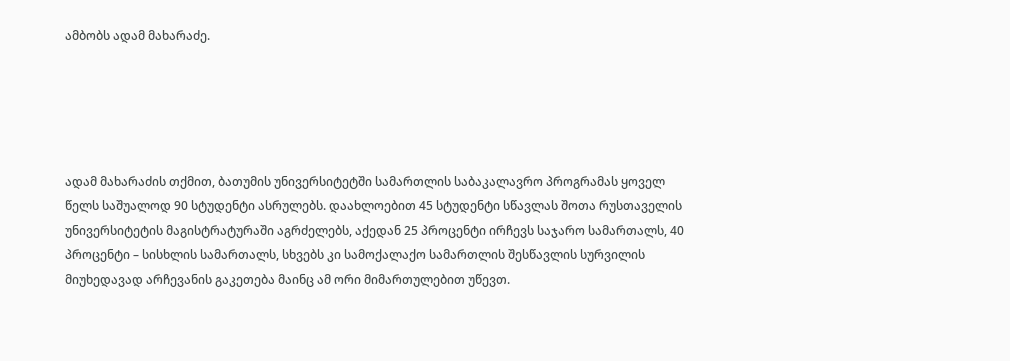ამბობს ადამ მახარაძე.





ადამ მახარაძის თქმით, ბათუმის უნივერსიტეტში სამართლის საბაკალავრო პროგრამას ყოველ წელს საშუალოდ 90 სტუდენტი ასრულებს. დაახლოებით 45 სტუდენტი სწავლას შოთა რუსთაველის უნივერსიტეტის მაგისტრატურაში აგრძელებს, აქედან 25 პროცენტი ირჩევს საჯარო სამართალს, 40 პროცენტი – სისხლის სამართალს, სხვებს კი სამოქალაქო სამართლის შესწავლის სურვილის მიუხედავად არჩევანის გაკეთება მაინც ამ ორი მიმართულებით უწევთ.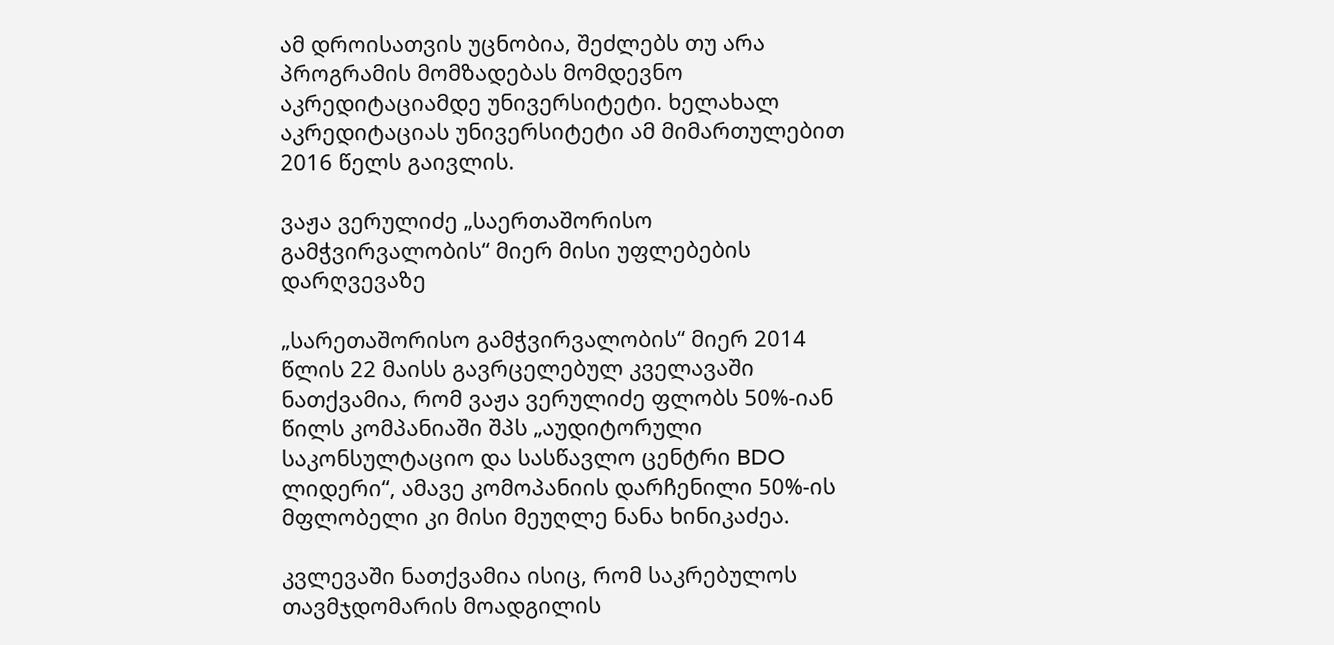ამ დროისათვის უცნობია, შეძლებს თუ არა პროგრამის მომზადებას მომდევნო აკრედიტაციამდე უნივერსიტეტი. ხელახალ აკრედიტაციას უნივერსიტეტი ამ მიმართულებით 2016 წელს გაივლის.

ვაჟა ვერულიძე „საერთაშორისო გამჭვირვალობის“ მიერ მისი უფლებების დარღვევაზე

„სარეთაშორისო გამჭვირვალობის“ მიერ 2014 წლის 22 მაისს გავრცელებულ კველავაში ნათქვამია, რომ ვაჟა ვერულიძე ფლობს 50%-იან წილს კომპანიაში შპს „აუდიტორული საკონსულტაციო და სასწავლო ცენტრი BDO ლიდერი“, ამავე კომოპანიის დარჩენილი 50%-ის  მფლობელი კი მისი მეუღლე ნანა ხინიკაძეა.

კვლევაში ნათქვამია ისიც, რომ საკრებულოს თავმჯდომარის მოადგილის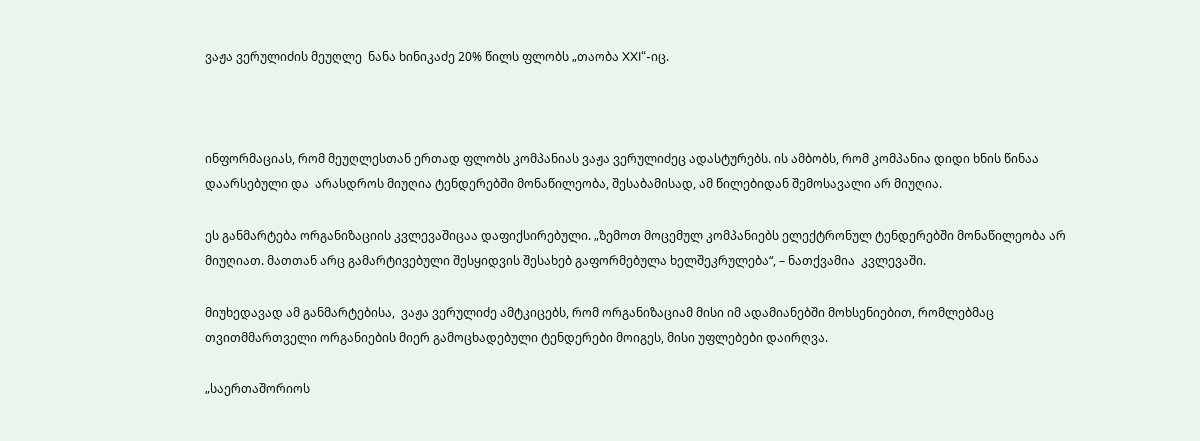ვაჟა ვერულიძის მეუღლე  ნანა ხინიკაძე 20% წილს ფლობს „თაობა XXI“-იც.



ინფორმაციას, რომ მეუღლესთან ერთად ფლობს კომპანიას ვაჟა ვერულიძეც ადასტურებს. ის ამბობს, რომ კომპანია დიდი ხნის წინაა დაარსებული და  არასდროს მიუღია ტენდერებში მონაწილეობა, შესაბამისად, ამ წილებიდან შემოსავალი არ მიუღია.

ეს განმარტება ორგანიზაციის კვლევაშიცაა დაფიქსირებული. „ზემოთ მოცემულ კომპანიებს ელექტრონულ ტენდერებში მონაწილეობა არ მიუღიათ. მათთან არც გამარტივებული შესყიდვის შესახებ გაფორმებულა ხელშეკრულება“, – ნათქვამია  კვლევაში.

მიუხედავად ამ განმარტებისა,  ვაჟა ვერულიძე ამტკიცებს, რომ ორგანიზაციამ მისი იმ ადამიანებში მოხსენიებით, რომლებმაც თვითმმართველი ორგანიების მიერ გამოცხადებული ტენდერები მოიგეს, მისი უფლებები დაირღვა.

„საერთაშორიოს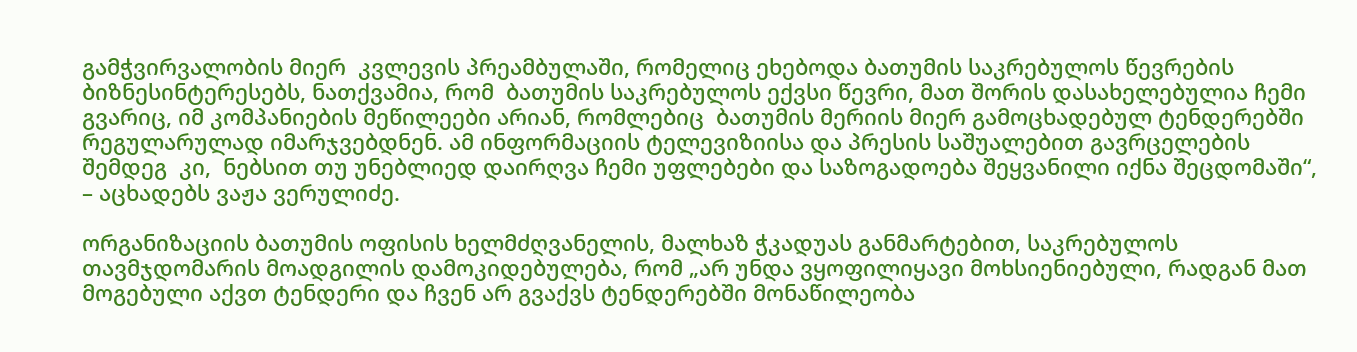გამჭვირვალობის მიერ  კვლევის პრეამბულაში, რომელიც ეხებოდა ბათუმის საკრებულოს წევრების ბიზნესინტერესებს, ნათქვამია, რომ  ბათუმის საკრებულოს ექვსი წევრი, მათ შორის დასახელებულია ჩემი გვარიც, იმ კომპანიების მეწილეები არიან, რომლებიც  ბათუმის მერიის მიერ გამოცხადებულ ტენდერებში რეგულარულად იმარჯვებდნენ. ამ ინფორმაციის ტელევიზიისა და პრესის საშუალებით გავრცელების  შემდეგ  კი,  ნებსით თუ უნებლიედ დაირღვა ჩემი უფლებები და საზოგადოება შეყვანილი იქნა შეცდომაში“, – აცხადებს ვაჟა ვერულიძე.

ორგანიზაციის ბათუმის ოფისის ხელმძღვანელის, მალხაზ ჭკადუას განმარტებით, საკრებულოს თავმჯდომარის მოადგილის დამოკიდებულება, რომ „არ უნდა ვყოფილიყავი მოხსიენიებული, რადგან მათ მოგებული აქვთ ტენდერი და ჩვენ არ გვაქვს ტენდერებში მონაწილეობა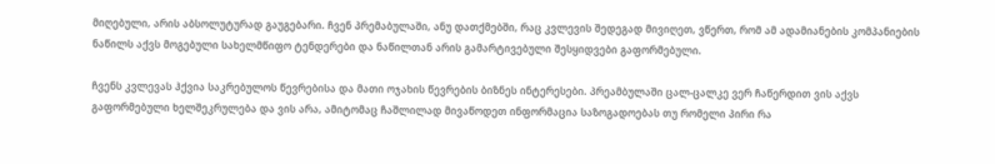მიღებული, არის აბსოლუტურად გაუგებარი. ჩვენ პრემაბულაში, ანუ დათქმებში, რაც კვლევის შედეგად მივიღეთ, ვწერთ, რომ ამ ადამიანების კომპანიების ნაწილს აქვს მოგებული სახელმწიფო ტენდერები და ნაწილთან არის გამარტივებული შესყიდვები გაფორმებული.

ჩვენს კვლევას ჰქვია საკრებულოს წევრებისა და მათი ოჯახის წევრების ბიზნეს ინტერესები. პრეამბულაში ცალ-ცალკე ვერ ჩაწერდით ვის აქვს გაფორმებული ხელშეკრულება და ვის არა, ამიტომაც ჩაშლილად მივაწოდეთ ინფორმაცია საზოგადოებას თუ რომელი პირი რა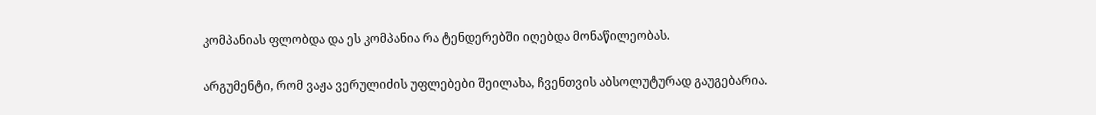კომპანიას ფლობდა და ეს კომპანია რა ტენდერებში იღებდა მონაწილეობას.

არგუმენტი, რომ ვაჟა ვერულიძის უფლებები შეილახა, ჩვენთვის აბსოლუტურად გაუგებარია.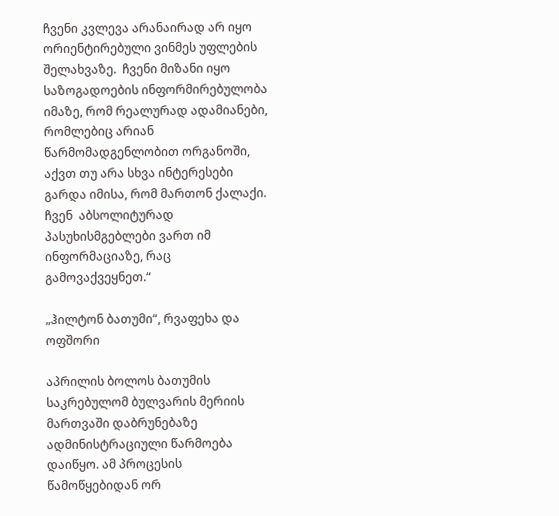ჩვენი კვლევა არანაირად არ იყო ორიენტირებული ვინმეს უფლების შელახვაზე.  ჩვენი მიზანი იყო საზოგადოების ინფორმირებულობა იმაზე, რომ რეალურად ადამიანები, რომლებიც არიან წარმომადგენლობით ორგანოში, აქვთ თუ არა სხვა ინტერესები გარდა იმისა, რომ მართონ ქალაქი. ჩვენ  აბსოლიტურად პასუხისმგებლები ვართ იმ ინფორმაციაზე, რაც გამოვაქვეყნეთ.“

„ჰილტონ ბათუმი“, რვაფეხა და ოფშორი

აპრილის ბოლოს ბათუმის საკრებულომ ბულვარის მერიის მართვაში დაბრუნებაზე ადმინისტრაციული წარმოება დაიწყო. ამ პროცესის წამოწყებიდან ორ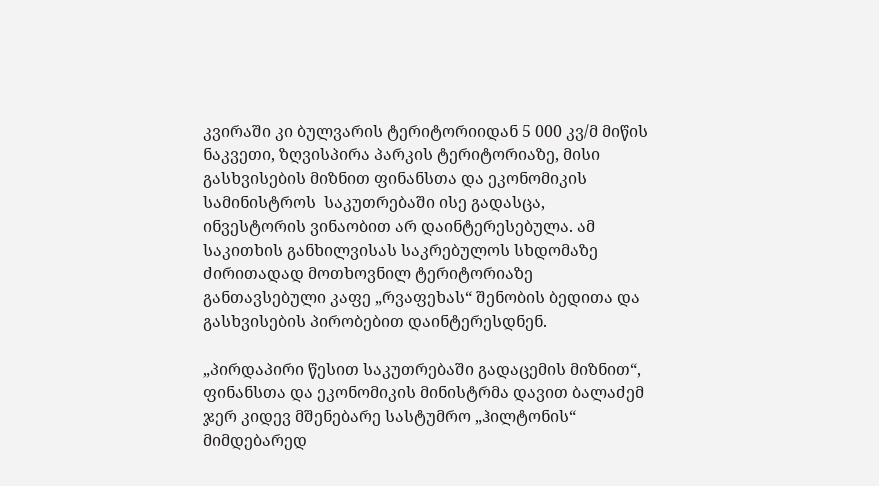კვირაში კი ბულვარის ტერიტორიიდან 5 000 კვ/მ მიწის ნაკვეთი, ზღვისპირა პარკის ტერიტორიაზე, მისი გასხვისების მიზნით ფინანსთა და ეკონომიკის სამინისტროს  საკუთრებაში ისე გადასცა, ინვესტორის ვინაობით არ დაინტერესებულა. ამ საკითხის განხილვისას საკრებულოს სხდომაზე ძირითადად მოთხოვნილ ტერიტორიაზე განთავსებული კაფე „რვაფეხას“ შენობის ბედითა და გასხვისების პირობებით დაინტერესდნენ.

„პირდაპირი წესით საკუთრებაში გადაცემის მიზნით“, ფინანსთა და ეკონომიკის მინისტრმა დავით ბალაძემ ჯერ კიდევ მშენებარე სასტუმრო „ჰილტონის“ მიმდებარედ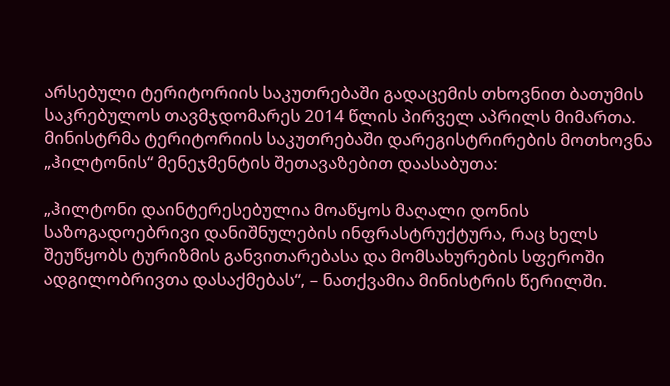არსებული ტერიტორიის საკუთრებაში გადაცემის თხოვნით ბათუმის საკრებულოს თავმჯდომარეს 2014 წლის პირველ აპრილს მიმართა. მინისტრმა ტერიტორიის საკუთრებაში დარეგისტრირების მოთხოვნა „ჰილტონის“ მენეჯმენტის შეთავაზებით დაასაბუთა:

„ჰილტონი დაინტერესებულია მოაწყოს მაღალი დონის საზოგადოებრივი დანიშნულების ინფრასტრუქტურა, რაც ხელს შეუწყობს ტურიზმის განვითარებასა და მომსახურების სფეროში ადგილობრივთა დასაქმებას“, – ნათქვამია მინისტრის წერილში.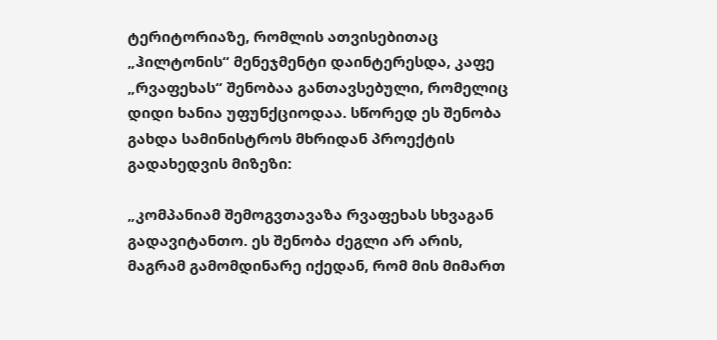ტერიტორიაზე, რომლის ათვისებითაც „ჰილტონის“ მენეჯმენტი დაინტერესდა, კაფე „რვაფეხას“ შენობაა განთავსებული, რომელიც დიდი ხანია უფუნქციოდაა. სწორედ ეს შენობა გახდა სამინისტროს მხრიდან პროექტის გადახედვის მიზეზი:

„კომპანიამ შემოგვთავაზა რვაფეხას სხვაგან გადავიტანთო. ეს შენობა ძეგლი არ არის, მაგრამ გამომდინარე იქედან, რომ მის მიმართ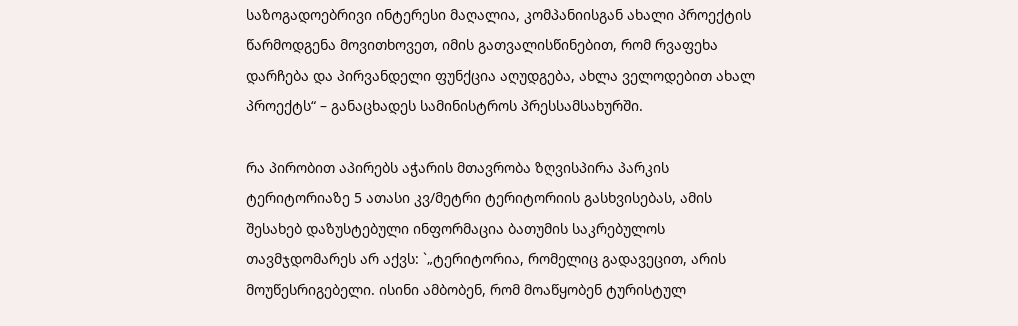საზოგადოებრივი ინტერესი მაღალია, კომპანიისგან ახალი პროექტის წარმოდგენა მოვითხოვეთ, იმის გათვალისწინებით, რომ რვაფეხა დარჩება და პირვანდელი ფუნქცია აღუდგება, ახლა ველოდებით ახალ პროექტს“ – განაცხადეს სამინისტროს პრესსამსახურში.

რა პირობით აპირებს აჭარის მთავრობა ზღვისპირა პარკის ტერიტორიაზე 5 ათასი კვ/მეტრი ტერიტორიის გასხვისებას, ამის შესახებ დაზუსტებული ინფორმაცია ბათუმის საკრებულოს თავმჯდომარეს არ აქვს: `„ტერიტორია, რომელიც გადავეცით, არის მოუწესრიგებელი. ისინი ამბობენ, რომ მოაწყობენ ტურისტულ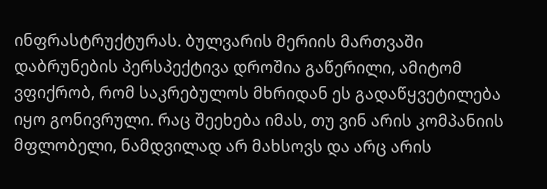ინფრასტრუქტურას. ბულვარის მერიის მართვაში დაბრუნების პერსპექტივა დროშია გაწერილი, ამიტომ ვფიქრობ, რომ საკრებულოს მხრიდან ეს გადაწყვეტილება იყო გონივრული. რაც შეეხება იმას, თუ ვინ არის კომპანიის მფლობელი, ნამდვილად არ მახსოვს და არც არის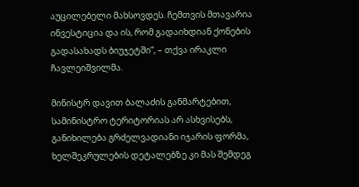აუცილებელი მახსოვდეს. ჩემთვის მთავარია ინვესტიცია და ის, რომ გადაიხდიან ქონების გადასახადს ბიუჯეტში“, – თქვა ირაკლი ჩავლეიშვილმა.

მინისტრ დავით ბალაძის განმარტებით, სამინისტრო ტერიტორიას არ ასხვისებს, განიხილება გრძელვადიანი იჯარის ფორმა, ხელშეკრულების დეტალებზე კი მას შემდეგ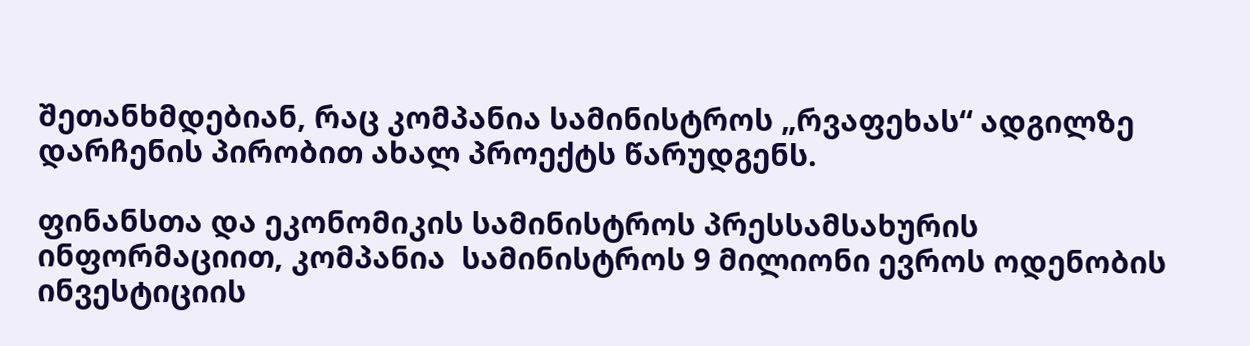შეთანხმდებიან, რაც კომპანია სამინისტროს „რვაფეხას“ ადგილზე დარჩენის პირობით ახალ პროექტს წარუდგენს.

ფინანსთა და ეკონომიკის სამინისტროს პრესსამსახურის ინფორმაციით, კომპანია  სამინისტროს 9 მილიონი ევროს ოდენობის ინვესტიციის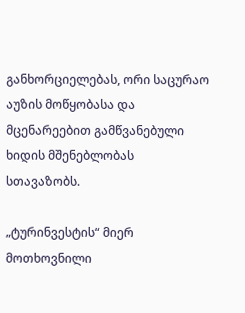განხორციელებას, ორი საცურაო აუზის მოწყობასა და მცენარეებით გამწვანებული ხიდის მშენებლობას სთავაზობს.

„ტურინვესტის“ მიერ მოთხოვნილი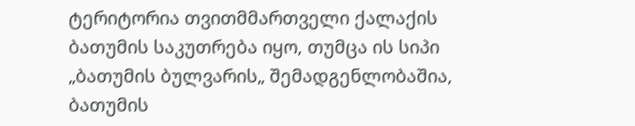ტერიტორია თვითმმართველი ქალაქის ბათუმის საკუთრება იყო, თუმცა ის სიპი „ბათუმის ბულვარის„ შემადგენლობაშია, ბათუმის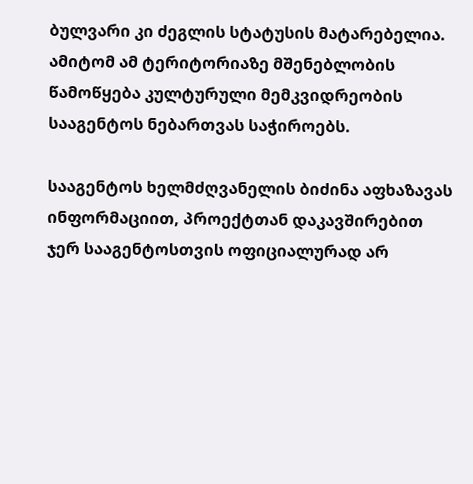ბულვარი კი ძეგლის სტატუსის მატარებელია. ამიტომ ამ ტერიტორიაზე მშენებლობის წამოწყება კულტურული მემკვიდრეობის სააგენტოს ნებართვას საჭიროებს.

სააგენტოს ხელმძღვანელის ბიძინა აფხაზავას ინფორმაციით, პროექტთან დაკავშირებით ჯერ სააგენტოსთვის ოფიციალურად არ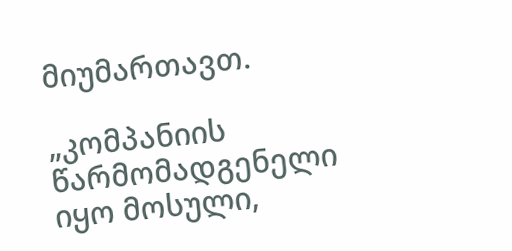მიუმართავთ.

„კომპანიის წარმომადგენელი იყო მოსული,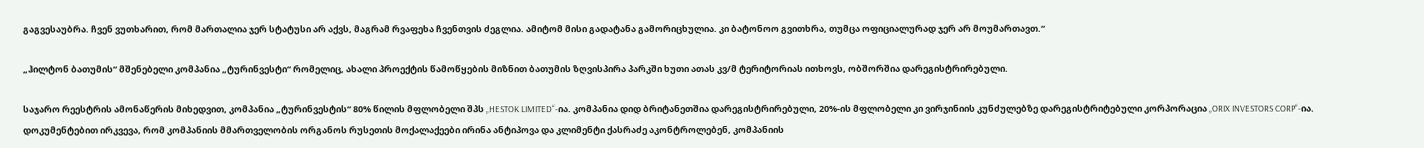გაგვესაუბრა. ჩვენ ვუთხარით, რომ მართალია ჯერ სტატუსი არ აქვს, მაგრამ რვაფეხა ჩვენთვის ძეგლია. ამიტომ მისი გადატანა გამორიცხულია. კი ბატონოო გვითხრა, თუმცა ოფიციალურად ჯერ არ მოუმართავთ.“

„ჰილტონ ბათუმის“ მშენებელი კომპანია „ტურინვესტი“ რომელიც, ახალი პროექტის წამოწყების მიზნით ბათუმის ზღვისპირა პარკში ხუთი ათას კვ/მ ტერიტორიას ითხოვს, ობშორშია დარეგისტრირებული.

საჯარო რეესტრის ამონაწერის მიხედვით, კომპანია „ტურინვესტის“ 80% წილის მფლობელი შპს „HESTOK LIMITED“-ია. კომპანია დიდ ბრიტანეთშია დარეგისტრირებული, 20%-ის მფლობელი კი ვირჯინიის კუნძულებზე დარეგისტრიტებული კორპორაცია „ORIX INVESTORS CORP“-ია. დოკუმენტებით ირკვევა, რომ კომპანიის მმართველობის ორგანოს რუსეთის მოქალაქეები ირინა ანტიპოვა და კლიმენტი ქასრაძე აკონტროლებენ, კომპანიის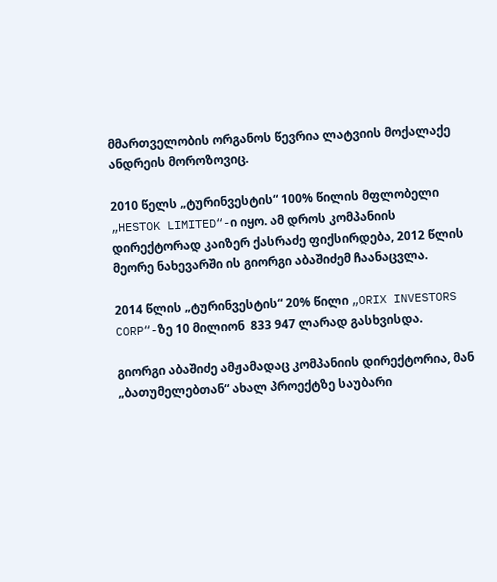მმართველობის ორგანოს წევრია ლატვიის მოქალაქე ანდრეის მოროზოვიც.

2010 წელს „ტურინვესტის“ 100% წილის მფლობელი „HESTOK LIMITED“-ი იყო. ამ დროს კომპანიის დირექტორად კაიზერ ქასრაძე ფიქსირდება, 2012 წლის მეორე ნახევარში ის გიორგი აბაშიძემ ჩაანაცვლა.

2014 წლის „ტურინვესტის“ 20% წილი „ORIX INVESTORS CORP“-ზე 10 მილიონ  833 947 ლარად გასხვისდა.

გიორგი აბაშიძე ამჟამადაც კომპანიის დირექტორია, მან „ბათუმელებთან“ ახალ პროექტზე საუბარი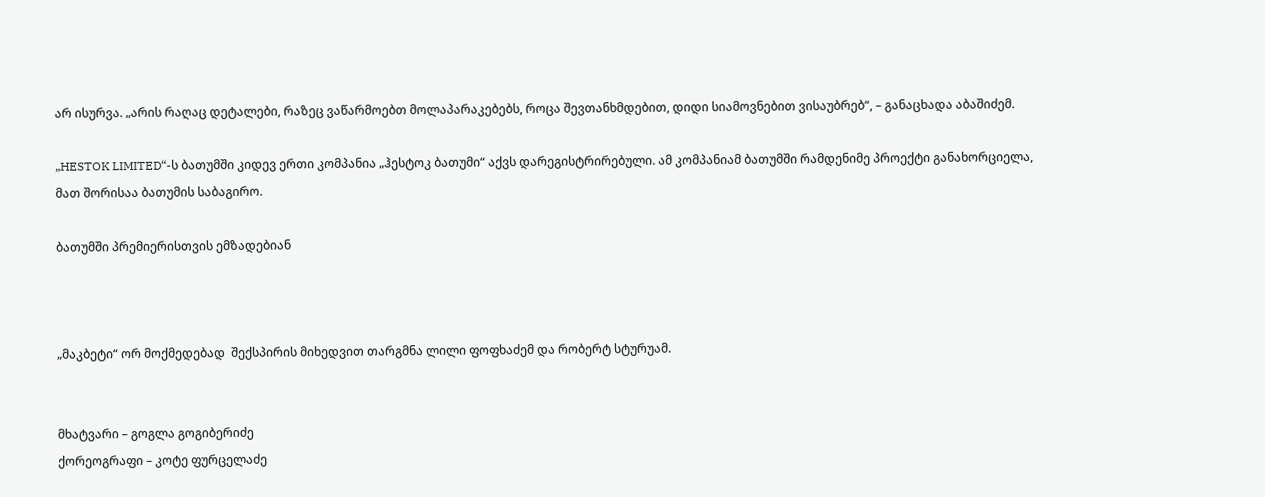არ ისურვა. „არის რაღაც დეტალები, რაზეც ვაწარმოებთ მოლაპარაკებებს, როცა შევთანხმდებით, დიდი სიამოვნებით ვისაუბრებ“, – განაცხადა აბაშიძემ.

„HESTOK LIMITED“-ს ბათუმში კიდევ ერთი კომპანია „ჰესტოკ ბათუმი“ აქვს დარეგისტრირებული. ამ კომპანიამ ბათუმში რამდენიმე პროექტი განახორციელა, მათ შორისაა ბათუმის საბაგირო.

ბათუმში პრემიერისთვის ემზადებიან



„მაკბეტი“ ორ მოქმედებად  შექსპირის მიხედვით თარგმნა ლილი ფოფხაძემ და რობერტ სტურუამ.


მხატვარი – გოგლა გოგიბერიძე
ქორეოგრაფი – კოტე ფურცელაძე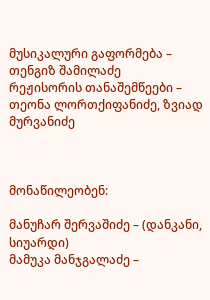მუსიკალური გაფორმება – თენგიზ შამილაძე
რეჟისორის თანაშემწეები – თეონა ლორთქიფანიძე, ზვიად მურვანიძე



მონაწილეობენ:

მანუჩარ შერვაშიძე – (დანკანი, სიუარდი)
მამუკა მანჯგალაძე –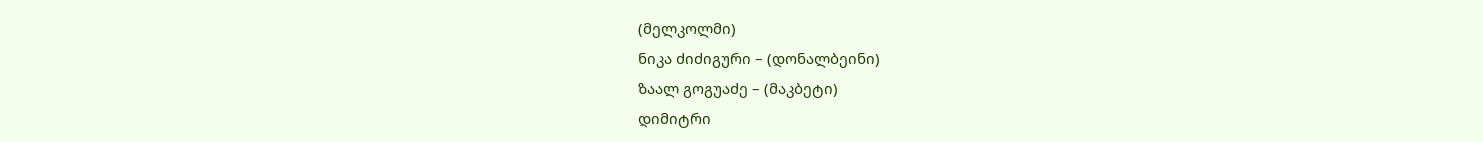(მელკოლმი)
ნიკა ძიძიგური – (დონალბეინი)
ზაალ გოგუაძე – (მაკბეტი)
დიმიტრი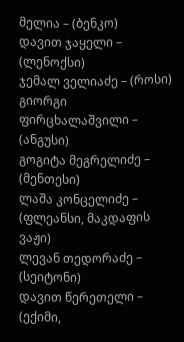მელია – (ბენკო)
დავით ჯაყელი – (ლენოქსი)
ჯემალ ველიაძე – (როსი)
გიორგი ფირცხალაშვილი – (ანგუსი)
გოგიტა მეგრელიძე – (მენთესი)
ლაშა კონცელიძე – (ფლეანსი, მაკდაფის ვაჟი)
ლევან თედორაძე – (სეიტონი)
დავით წერეთელი – (ექიმი,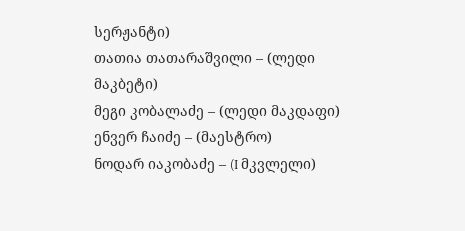სერჟანტი)
თათია თათარაშვილი – (ლედი მაკბეტი)
მეგი კობალაძე – (ლედი მაკდაფი)
ენვერ ჩაიძე – (მაესტრო)
ნოდარ იაკობაძე – (I მკვლელი)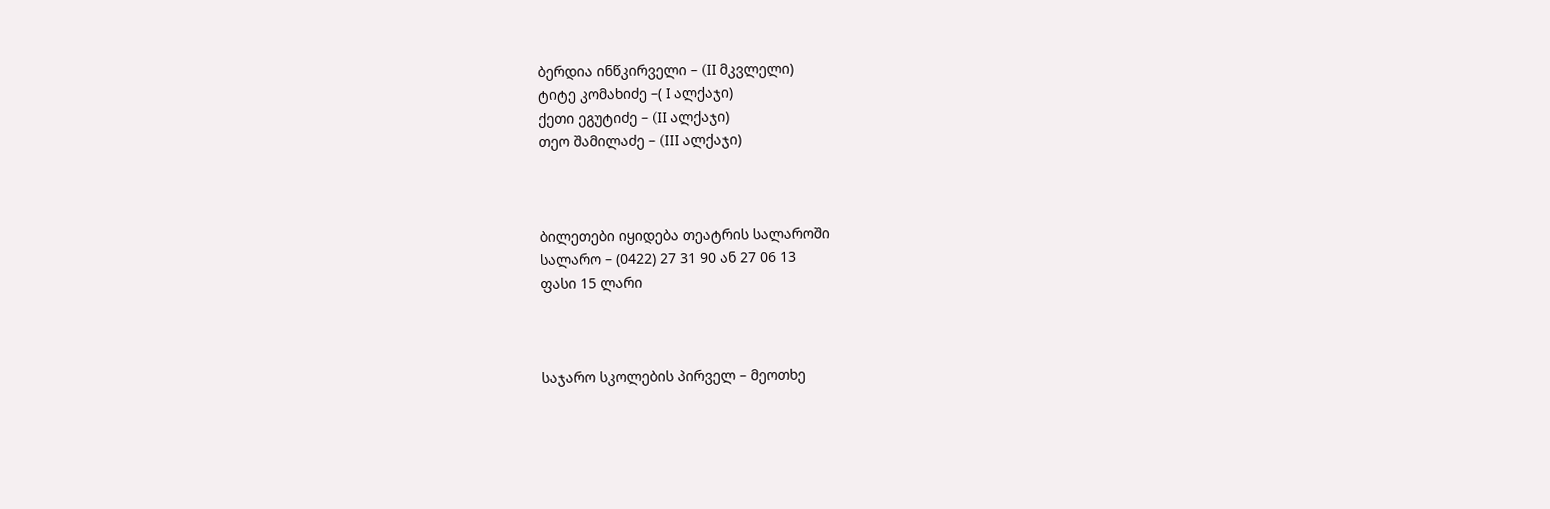ბერდია ინწკირველი – (II მკვლელი)
ტიტე კომახიძე –( I ალქაჯი)
ქეთი ეგუტიძე – (II ალქაჯი)
თეო შამილაძე – (III ალქაჯი)



ბილეთები იყიდება თეატრის სალაროში
სალარო – (0422) 27 31 90 ან 27 06 13
ფასი 15 ლარი



საჯარო სკოლების პირველ – მეოთხე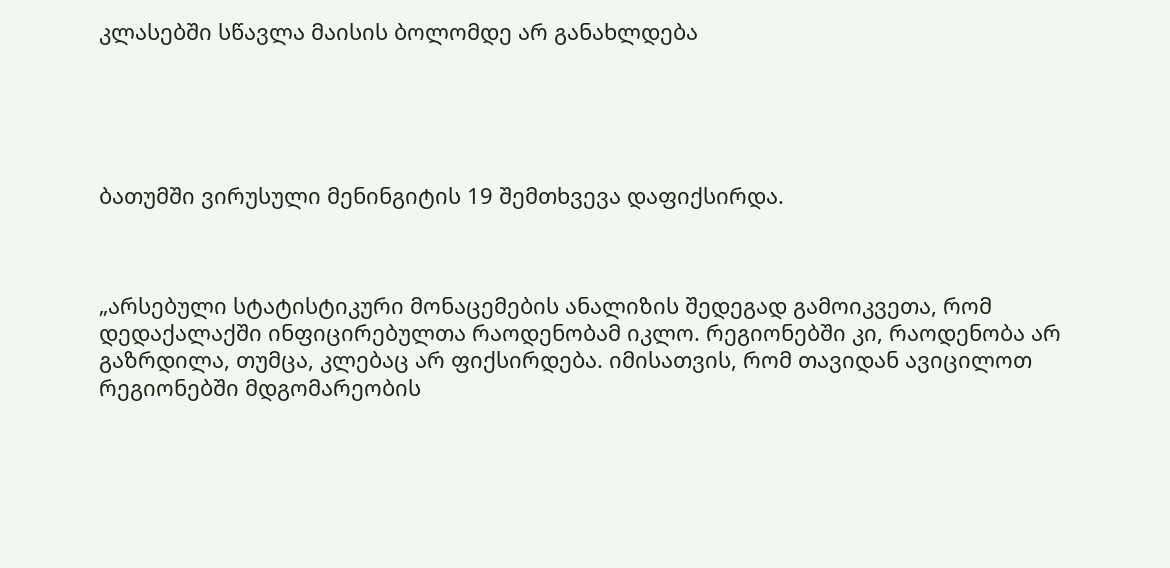კლასებში სწავლა მაისის ბოლომდე არ განახლდება





ბათუმში ვირუსული მენინგიტის 19 შემთხვევა დაფიქსირდა.



„არსებული სტატისტიკური მონაცემების ანალიზის შედეგად გამოიკვეთა, რომ დედაქალაქში ინფიცირებულთა რაოდენობამ იკლო. რეგიონებში კი, რაოდენობა არ გაზრდილა, თუმცა, კლებაც არ ფიქსირდება. იმისათვის, რომ თავიდან ავიცილოთ რეგიონებში მდგომარეობის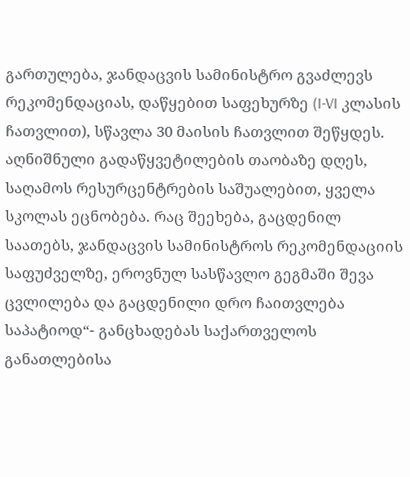გართულება, ჯანდაცვის სამინისტრო გვაძლევს რეკომენდაციას, დაწყებით საფეხურზე (I-VI კლასის ჩათვლით), სწავლა 30 მაისის ჩათვლით შეწყდეს. აღნიშნული გადაწყვეტილების თაობაზე დღეს, საღამოს რესურცენტრების საშუალებით, ყველა სკოლას ეცნობება. რაც შეეხება, გაცდენილ საათებს, ჯანდაცვის სამინისტროს რეკომენდაციის საფუძველზე, ეროვნულ სასწავლო გეგმაში შევა ცვლილება და გაცდენილი დრო ჩაითვლება საპატიოდ“- განცხადებას საქართველოს განათლებისა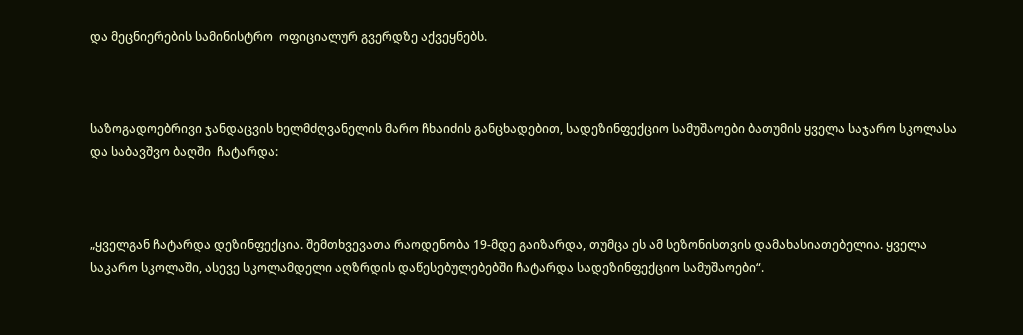და მეცნიერების სამინისტრო  ოფიციალურ გვერდზე აქვეყნებს.



საზოგადოებრივი ჯანდაცვის ხელმძღვანელის მარო ჩხაიძის განცხადებით, სადეზინფექციო სამუშაოები ბათუმის ყველა საჯარო სკოლასა და საბავშვო ბაღში  ჩატარდა:



„ყველგან ჩატარდა დეზინფექცია. შემთხვევათა რაოდენობა 19-მდე გაიზარდა, თუმცა ეს ამ სეზონისთვის დამახასიათებელია. ყველა საკარო სკოლაში, ასევე სკოლამდელი აღზრდის დაწესებულებებში ჩატარდა სადეზინფექციო სამუშაოები“.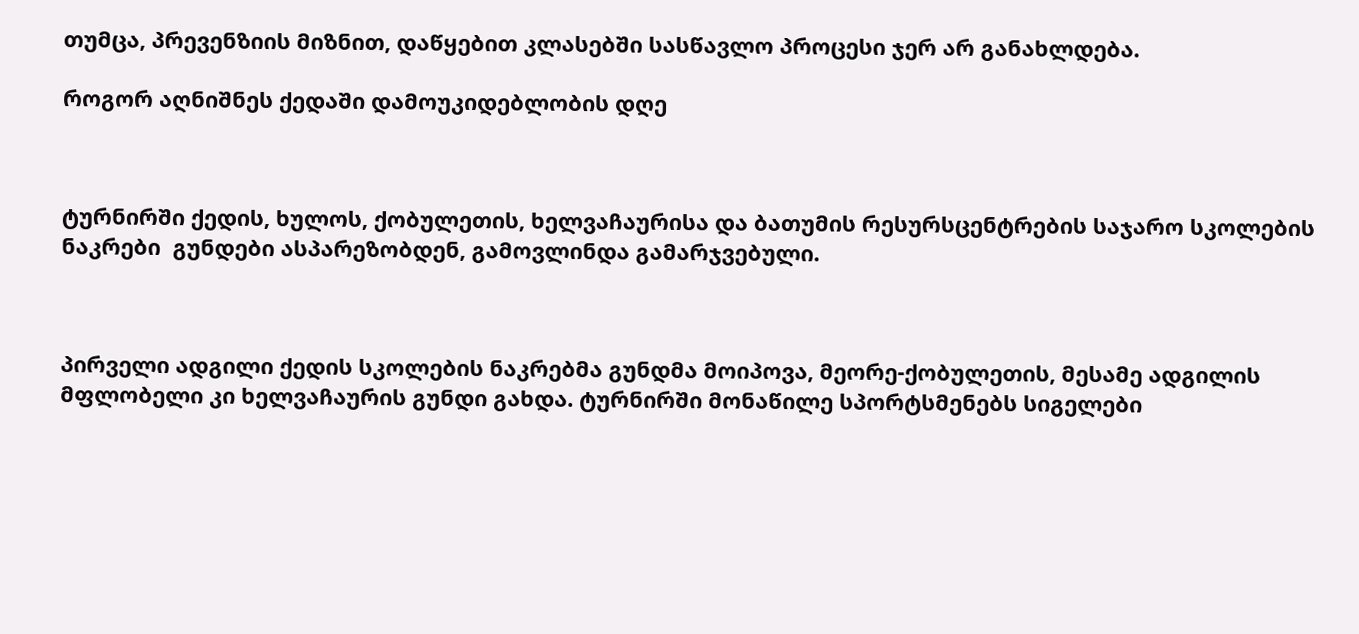თუმცა, პრევენზიის მიზნით, დაწყებით კლასებში სასწავლო პროცესი ჯერ არ განახლდება.

როგორ აღნიშნეს ქედაში დამოუკიდებლობის დღე



ტურნირში ქედის, ხულოს, ქობულეთის, ხელვაჩაურისა და ბათუმის რესურსცენტრების საჯარო სკოლების ნაკრები  გუნდები ასპარეზობდენ, გამოვლინდა გამარჯვებული.



პირველი ადგილი ქედის სკოლების ნაკრებმა გუნდმა მოიპოვა, მეორე-ქობულეთის, მესამე ადგილის მფლობელი კი ხელვაჩაურის გუნდი გახდა. ტურნირში მონაწილე სპორტსმენებს სიგელები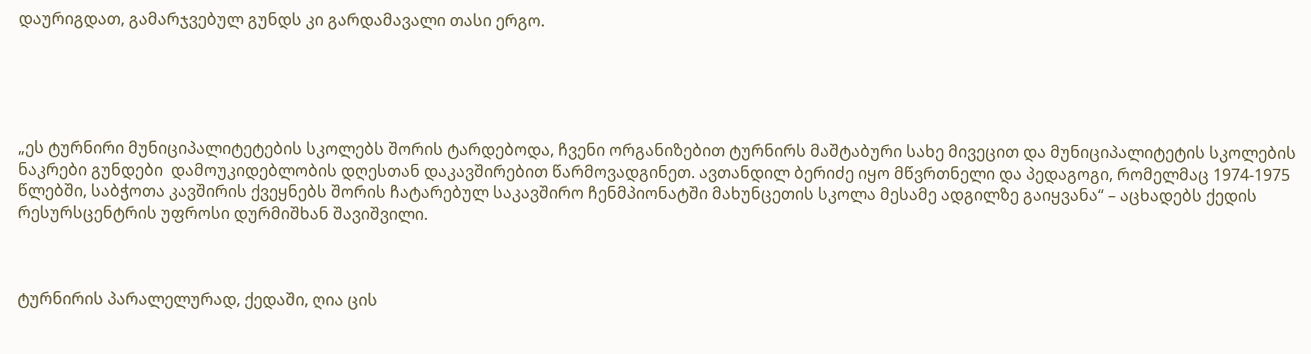დაურიგდათ, გამარჯვებულ გუნდს კი გარდამავალი თასი ერგო.





„ეს ტურნირი მუნიციპალიტეტების სკოლებს შორის ტარდებოდა, ჩვენი ორგანიზებით ტურნირს მაშტაბური სახე მივეცით და მუნიციპალიტეტის სკოლების ნაკრები გუნდები  დამოუკიდებლობის დღესთან დაკავშირებით წარმოვადგინეთ. ავთანდილ ბერიძე იყო მწვრთნელი და პედაგოგი, რომელმაც 1974-1975 წლებში, საბჭოთა კავშირის ქვეყნებს შორის ჩატარებულ საკავშირო ჩენმპიონატში მახუნცეთის სკოლა მესამე ადგილზე გაიყვანა“ – აცხადებს ქედის რესურსცენტრის უფროსი დურმიშხან შავიშვილი.



ტურნირის პარალელურად, ქედაში, ღია ცის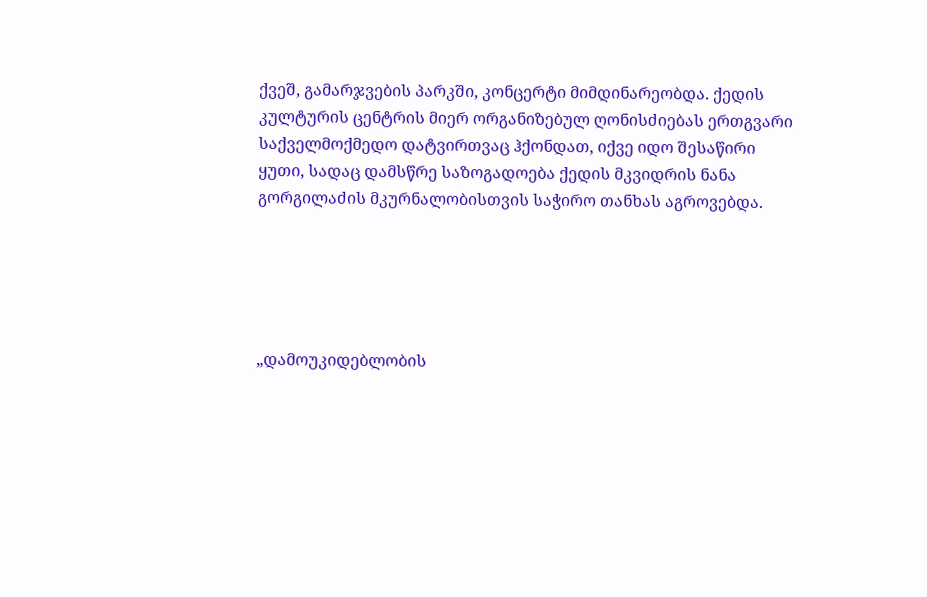ქვეშ, გამარჯვების პარკში, კონცერტი მიმდინარეობდა. ქედის კულტურის ცენტრის მიერ ორგანიზებულ ღონისძიებას ერთგვარი საქველმოქმედო დატვირთვაც ჰქონდათ, იქვე იდო შესაწირი ყუთი, სადაც დამსწრე საზოგადოება ქედის მკვიდრის ნანა გორგილაძის მკურნალობისთვის საჭირო თანხას აგროვებდა.





„დამოუკიდებლობის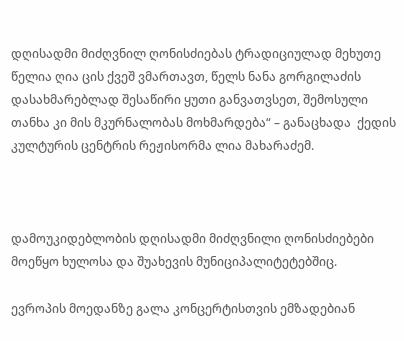დღისადმი მიძღვნილ ღონისძიებას ტრადიციულად მეხუთე წელია ღია ცის ქვეშ ვმართავთ, წელს ნანა გორგილაძის დასახმარებლად შესაწირი ყუთი განვათვსეთ, შემოსული თანხა კი მის მკურნალობას მოხმარდება“ – განაცხადა  ქედის კულტურის ცენტრის რეჟისორმა ლია მახარაძემ.



დამოუკიდებლობის დღისადმი მიძღვნილი ღონისძიებები მოეწყო ხულოსა და შუახევის მუნიციპალიტეტებშიც.

ევროპის მოედანზე გალა კონცერტისთვის ემზადებიან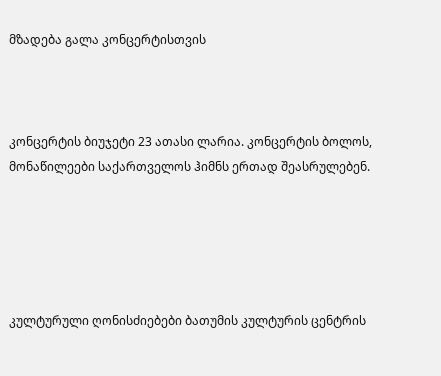მზადება გალა კონცერტისთვის



კონცერტის ბიუჯეტი 23 ათასი ლარია. კონცერტის ბოლოს, მონაწილეები საქართველოს ჰიმნს ერთად შეასრულებენ.





კულტურული ღონისძიებები ბათუმის კულტურის ცენტრის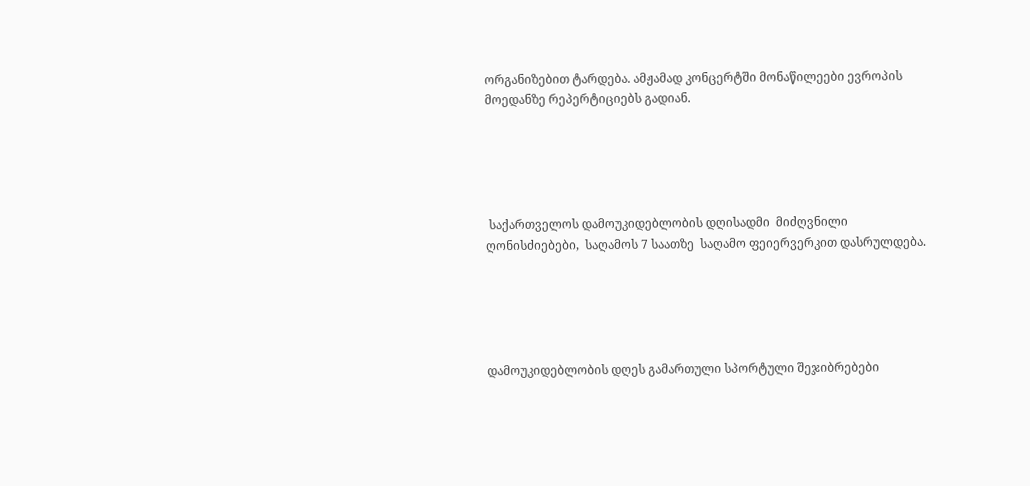ორგანიზებით ტარდება. ამჟამად კონცერტში მონაწილეები ევროპის მოედანზე რეპერტიციებს გადიან.





 საქართველოს დამოუკიდებლობის დღისადმი  მიძღვნილი ღონისძიებები,  საღამოს 7 საათზე  საღამო ფეიერვერკით დასრულდება.





დამოუკიდებლობის დღეს გამართული სპორტული შეჯიბრებები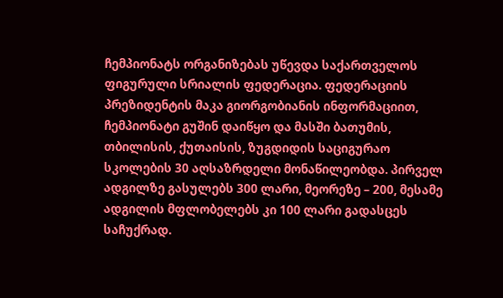ჩემპიონატს ორგანიზებას უწევდა საქართველოს ფიგურული სრიალის ფედერაცია. ფედერაციის პრეზიდენტის მაკა გიორგობიანის ინფორმაციით, ჩემპიონატი გუშინ დაიწყო და მასში ბათუმის, თბილისის, ქუთაისის, ზუგდიდის საციგურაო სკოლების 30 აღსაზრდელი მონაწილეობდა. პირველ ადგილზე გასულებს 300 ლარი, მეორეზე – 200, მესამე ადგილის მფლობელებს კი 100 ლარი გადასცეს საჩუქრად.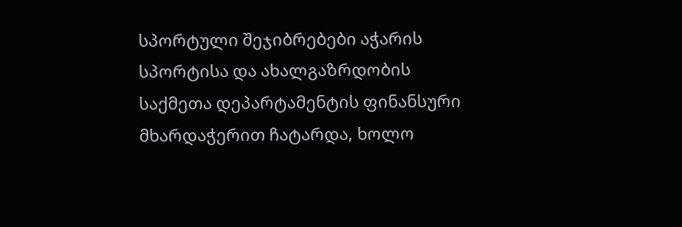სპორტული შეჯიბრებები აჭარის სპორტისა და ახალგაზრდობის საქმეთა დეპარტამენტის ფინანსური მხარდაჭერით ჩატარდა, ხოლო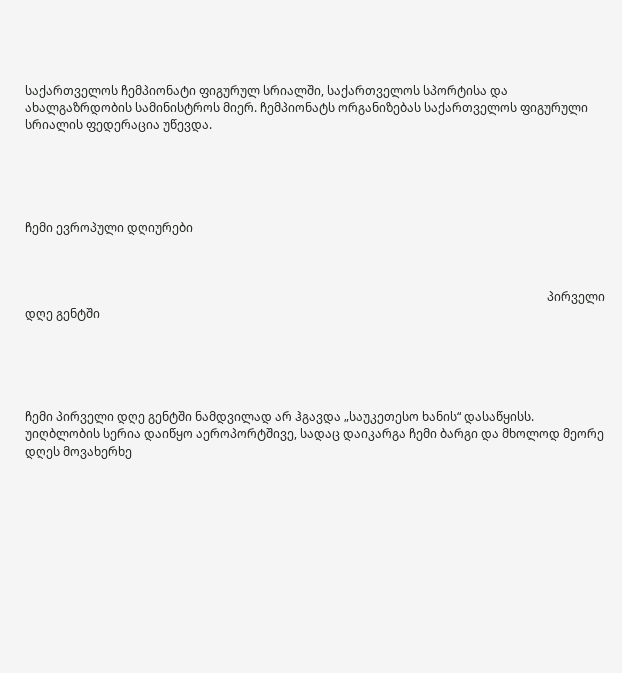საქართველოს ჩემპიონატი ფიგურულ სრიალში, საქართველოს სპორტისა და ახალგაზრდობის სამინისტროს მიერ. ჩემპიონატს ორგანიზებას საქართველოს ფიგურული სრიალის ფედერაცია უწევდა.





ჩემი ევროპული დღიურები



                                                                                                                                                                              პირველი დღე გენტში





ჩემი პირველი დღე გენტში ნამდვილად არ ჰგავდა „საუკეთესო ხანის“ დასაწყისს. უიღბლობის სერია დაიწყო აეროპორტშივე, სადაც დაიკარგა ჩემი ბარგი და მხოლოდ მეორე დღეს მოვახერხე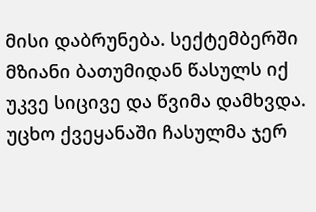მისი დაბრუნება. სექტემბერში მზიანი ბათუმიდან წასულს იქ უკვე სიცივე და წვიმა დამხვდა. უცხო ქვეყანაში ჩასულმა ჯერ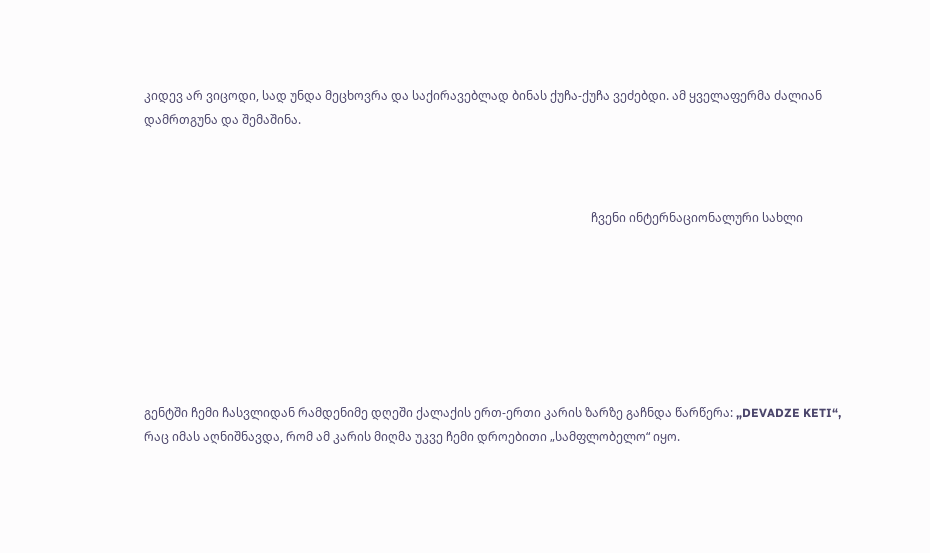კიდევ არ ვიცოდი, სად უნდა მეცხოვრა და საქირავებლად ბინას ქუჩა-ქუჩა ვეძებდი. ამ ყველაფერმა ძალიან დამრთგუნა და შემაშინა.



                                                                                                                                                     ჩვენი ინტერნაციონალური სახლი







გენტში ჩემი ჩასვლიდან რამდენიმე დღეში ქალაქის ერთ-ერთი კარის ზარზე გაჩნდა წარწერა: „DEVADZE KETI“, რაც იმას აღნიშნავდა, რომ ამ კარის მიღმა უკვე ჩემი დროებითი „სამფლობელო“ იყო.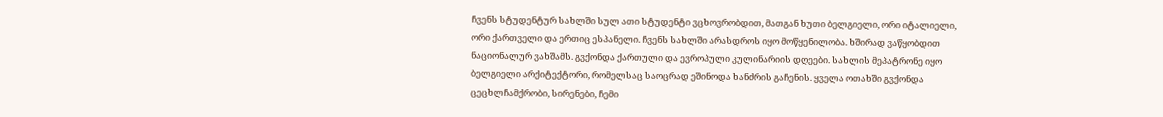ჩვენს სტუდენტურ სახლში სულ ათი სტუდენტი ვცხოვრობდით, მათგან ხუთი ბელგიელი, ორი იტალიელი, ორი ქართველი და ერთიც ესპანელი. ჩვენს სახლში არასდროს იყო მოწყენილობა. ხშირად ვაწყობდით ნაციონალურ ვახშამს. გვქონდა ქართული და ევროპული კულინარიის დღეები. სახლის მეპატრონე იყო ბელგიელი არქიტექტორი, რომელსაც საოცრად ეშინოდა ხანძრის გაჩენის. ყველა ოთახში გვქონდა ცეცხლჩამქრობი, სირენები, ჩემი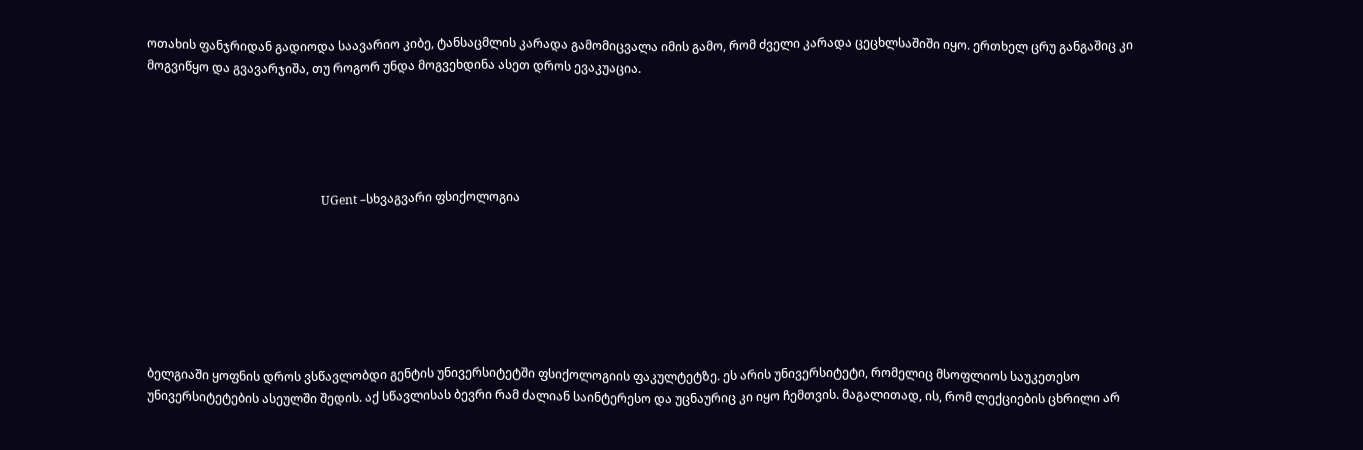ოთახის ფანჯრიდან გადიოდა საავარიო კიბე, ტანსაცმლის კარადა გამომიცვალა იმის გამო, რომ ძველი კარადა ცეცხლსაშიში იყო. ერთხელ ცრუ განგაშიც კი მოგვიწყო და გვავარჯიშა, თუ როგორ უნდა მოგვეხდინა ასეთ დროს ევაკუაცია.





                                                          UGent –სხვაგვარი ფსიქოლოგია







ბელგიაში ყოფნის დროს ვსწავლობდი გენტის უნივერსიტეტში ფსიქოლოგიის ფაკულტეტზე. ეს არის უნივერსიტეტი, რომელიც მსოფლიოს საუკეთესო უნივერსიტეტების ასეულში შედის. აქ სწავლისას ბევრი რამ ძალიან საინტერესო და უცნაურიც კი იყო ჩემთვის. მაგალითად, ის, რომ ლექციების ცხრილი არ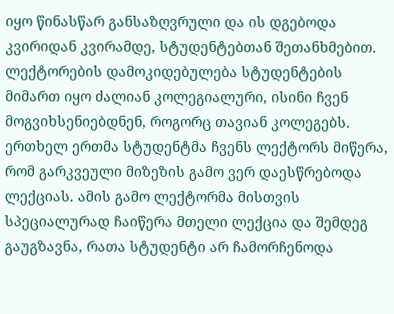იყო წინასწარ განსაზღვრული და ის დგებოდა კვირიდან კვირამდე, სტუდენტებთან შეთანხმებით. ლექტორების დამოკიდებულება სტუდენტების მიმართ იყო ძალიან კოლეგიალური, ისინი ჩვენ მოგვიხსენიებდნენ, როგორც თავიან კოლეგებს. ერთხელ ერთმა სტუდენტმა ჩვენს ლექტორს მიწერა, რომ გარკვეული მიზეზის გამო ვერ დაესწრებოდა ლექციას. ამის გამო ლექტორმა მისთვის სპეციალურად ჩაიწერა მთელი ლექცია და შემდეგ გაუგზავნა, რათა სტუდენტი არ ჩამორჩენოდა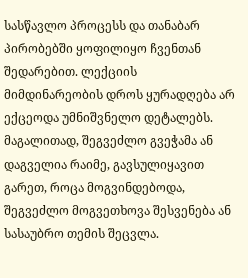სასწავლო პროცესს და თანაბარ პირობებში ყოფილიყო ჩვენთან შედარებით. ლექციის მიმდინარეობის დროს ყურადღება არ ექცეოდა უმნიშვნელო დეტალებს. მაგალითად, შეგვეძლო გვეჭამა ან დაგველია რაიმე, გავსულიყავით გარეთ, როცა მოგვინდებოდა, შეგვეძლო მოგვეთხოვა შესვენება ან სასაუბრო თემის შეცვლა.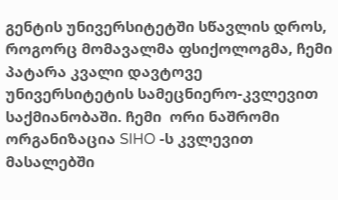გენტის უნივერსიტეტში სწავლის დროს, როგორც მომავალმა ფსიქოლოგმა, ჩემი პატარა კვალი დავტოვე უნივერსიტეტის სამეცნიერო-კვლევით საქმიანობაში. ჩემი  ორი ნაშრომი ორგანიზაცია SIHO -ს კვლევით მასალებში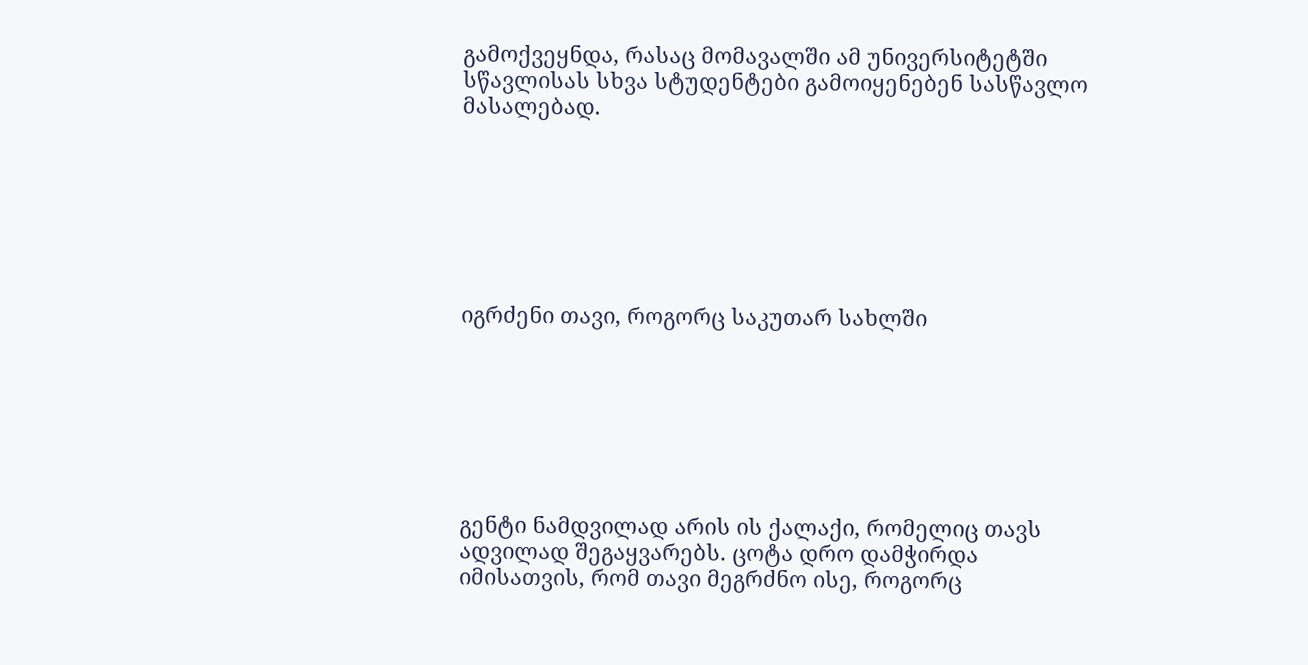გამოქვეყნდა, რასაც მომავალში ამ უნივერსიტეტში სწავლისას სხვა სტუდენტები გამოიყენებენ სასწავლო მასალებად.







იგრძენი თავი, როგორც საკუთარ სახლში







გენტი ნამდვილად არის ის ქალაქი, რომელიც თავს ადვილად შეგაყვარებს. ცოტა დრო დამჭირდა იმისათვის, რომ თავი მეგრძნო ისე, როგორც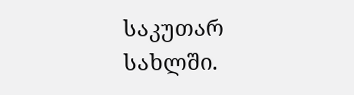საკუთარ სახლში.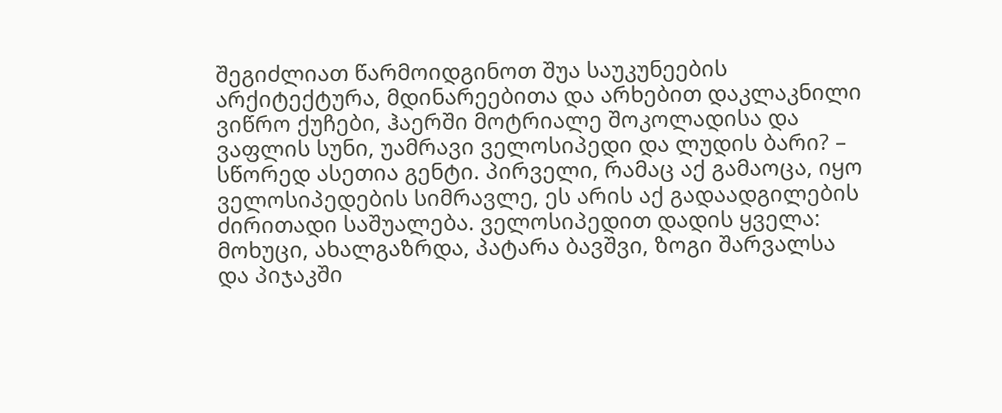შეგიძლიათ წარმოიდგინოთ შუა საუკუნეების არქიტექტურა, მდინარეებითა და არხებით დაკლაკნილი ვიწრო ქუჩები, ჰაერში მოტრიალე შოკოლადისა და ვაფლის სუნი, უამრავი ველოსიპედი და ლუდის ბარი? – სწორედ ასეთია გენტი. პირველი, რამაც აქ გამაოცა, იყო ველოსიპედების სიმრავლე, ეს არის აქ გადაადგილების ძირითადი საშუალება. ველოსიპედით დადის ყველა: მოხუცი, ახალგაზრდა, პატარა ბავშვი, ზოგი შარვალსა და პიჯაკში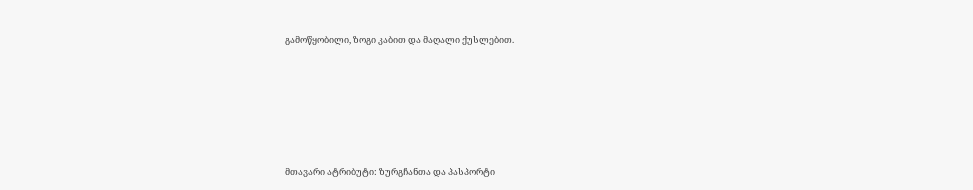გამოწყობილი, ზოგი კაბით და მაღალი ქუსლებით.







მთავარი ატრიბუტი: ზურგჩანთა და პასპორტი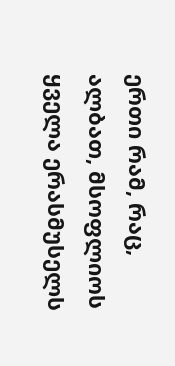ერთი რამ, რაც, ალბათ, მსოფლიოს ყველა ერასმუსელს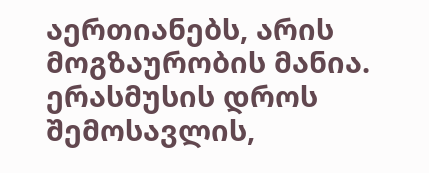აერთიანებს, არის მოგზაურობის მანია. ერასმუსის დროს შემოსავლის,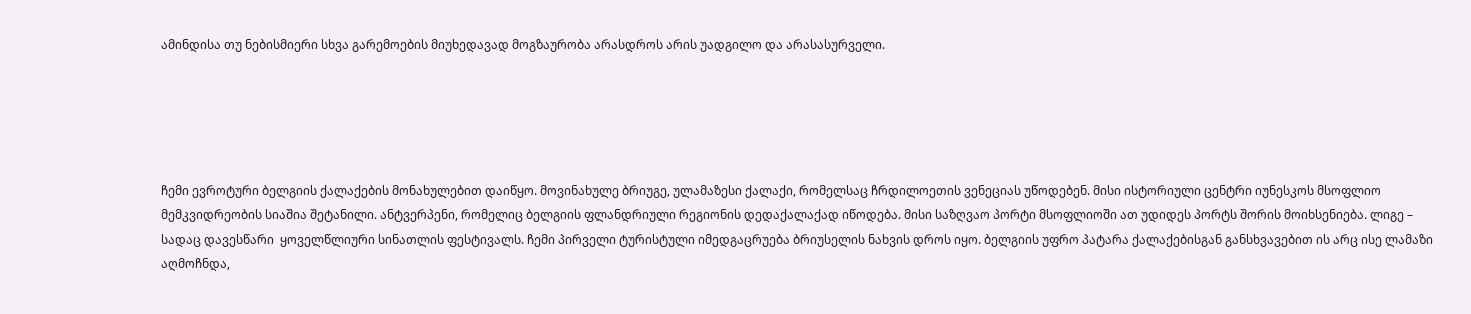ამინდისა თუ ნებისმიერი სხვა გარემოების მიუხედავად მოგზაურობა არასდროს არის უადგილო და არასასურველი.





ჩემი ევროტური ბელგიის ქალაქების მონახულებით დაიწყო. მოვინახულე ბრიუგე, ულამაზესი ქალაქი, რომელსაც ჩრდილოეთის ვენეციას უწოდებენ. მისი ისტორიული ცენტრი იუნესკოს მსოფლიო მემკვიდრეობის სიაშია შეტანილი. ანტვერპენი, რომელიც ბელგიის ფლანდრიული რეგიონის დედაქალაქად იწოდება. მისი საზღვაო პორტი მსოფლიოში ათ უდიდეს პორტს შორის მოიხსენიება. ლიგე – სადაც დავესწარი  ყოველწლიური სინათლის ფესტივალს. ჩემი პირველი ტურისტული იმედგაცრუება ბრიუსელის ნახვის დროს იყო. ბელგიის უფრო პატარა ქალაქებისგან განსხვავებით ის არც ისე ლამაზი აღმოჩნდა,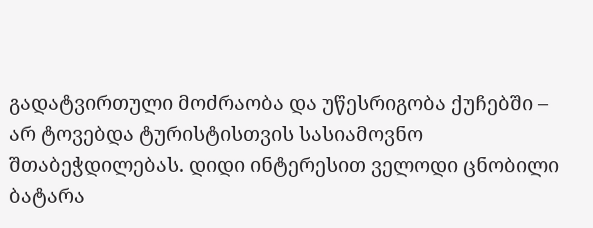გადატვირთული მოძრაობა და უწესრიგობა ქუჩებში – არ ტოვებდა ტურისტისთვის სასიამოვნო შთაბეჭდილებას. დიდი ინტერესით ველოდი ცნობილი ბატარა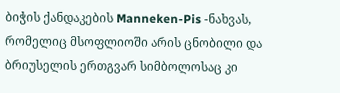ბიჭის ქანდაკების Manneken-Pis -ნახვას, რომელიც მსოფლიოში არის ცნობილი და ბრიუსელის ერთგვარ სიმბოლოსაც კი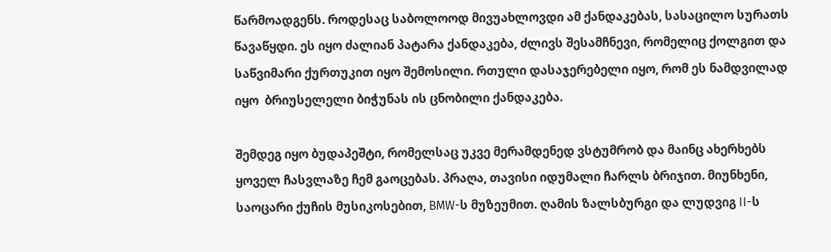წარმოადგენს. როდესაც საბოლოოდ მივუახლოვდი ამ ქანდაკებას, სასაცილო სურათს წავაწყდი. ეს იყო ძალიან პატარა ქანდაკება, ძლივს შესამჩნევი, რომელიც ქოლგით და საწვიმარი ქურთუკით იყო შემოსილი. რთული დასაჯერებელი იყო, რომ ეს ნამდვილად იყო  ბრიუსელელი ბიჭუნას ის ცნობილი ქანდაკება.

შემდეგ იყო ბუდაპეშტი, რომელსაც უკვე მერამდენედ ვსტუმრობ და მაინც ახერხებს ყოველ ჩასვლაზე ჩემ გაოცებას. პრაღა, თავისი იდუმალი ჩარლს ბრიჯით. მიუნხენი, საოცარი ქუჩის მუსიკოსებით, BMW-ს მუზეუმით. ღამის ზალსბურგი და ლუდვიგ II-ს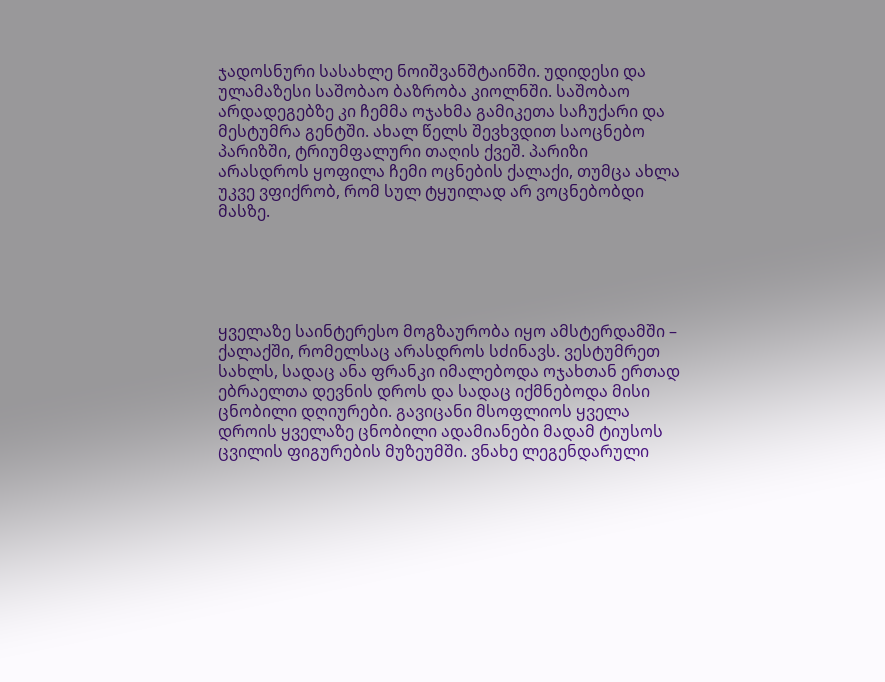ჯადოსნური სასახლე ნოიშვანშტაინში. უდიდესი და ულამაზესი საშობაო ბაზრობა კიოლნში. საშობაო არდადეგებზე კი ჩემმა ოჯახმა გამიკეთა საჩუქარი და მესტუმრა გენტში. ახალ წელს შევხვდით საოცნებო პარიზში, ტრიუმფალური თაღის ქვეშ. პარიზი არასდროს ყოფილა ჩემი ოცნების ქალაქი, თუმცა ახლა უკვე ვფიქრობ, რომ სულ ტყუილად არ ვოცნებობდი მასზე.





ყველაზე საინტერესო მოგზაურობა იყო ამსტერდამში – ქალაქში, რომელსაც არასდროს სძინავს. ვესტუმრეთ სახლს, სადაც ანა ფრანკი იმალებოდა ოჯახთან ერთად ებრაელთა დევნის დროს და სადაც იქმნებოდა მისი ცნობილი დღიურები. გავიცანი მსოფლიოს ყველა დროის ყველაზე ცნობილი ადამიანები მადამ ტიუსოს ცვილის ფიგურების მუზეუმში. ვნახე ლეგენდარული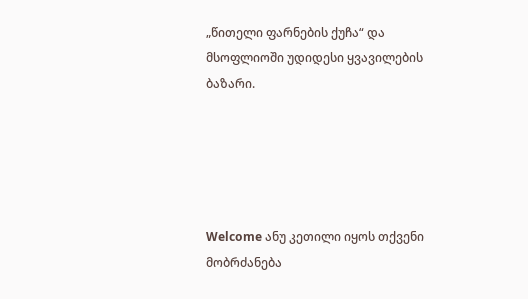„წითელი ფარნების ქუჩა“ და მსოფლიოში უდიდესი ყვავილების ბაზარი.





Welcome ანუ კეთილი იყოს თქვენი მობრძანება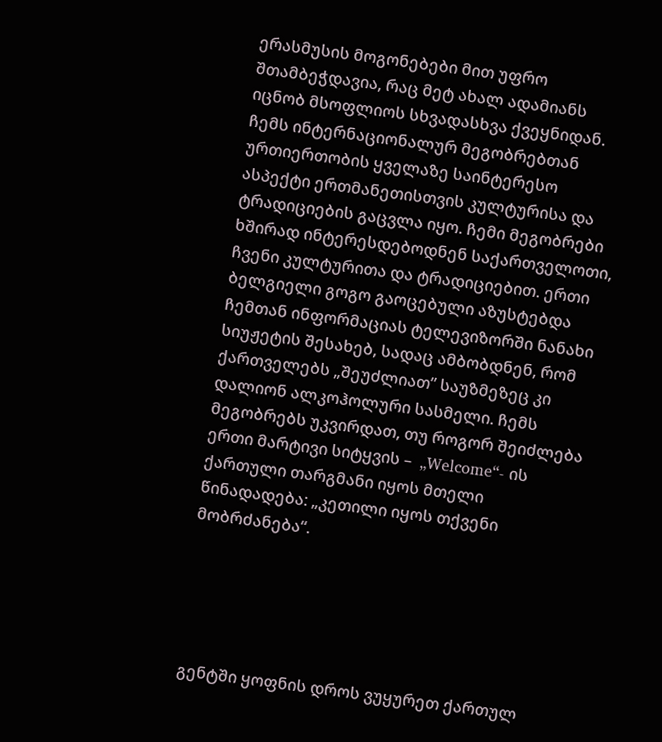ერასმუსის მოგონებები მით უფრო შთამბეჭდავია, რაც მეტ ახალ ადამიანს იცნობ მსოფლიოს სხვადასხვა ქვეყნიდან. ჩემს ინტერნაციონალურ მეგობრებთან ურთიერთობის ყველაზე საინტერესო ასპექტი ერთმანეთისთვის კულტურისა და ტრადიციების გაცვლა იყო. ჩემი მეგობრები ხშირად ინტერესდებოდნენ საქართველოთი, ჩვენი კულტურითა და ტრადიციებით. ერთი ბელგიელი გოგო გაოცებული აზუსტებდა ჩემთან ინფორმაციას ტელევიზორში ნანახი სიუჟეტის შესახებ, სადაც ამბობდნენ, რომ ქართველებს „შეუძლიათ” საუზმეზეც კი დალიონ ალკოჰოლური სასმელი. ჩემს მეგობრებს უკვირდათ, თუ როგორ შეიძლება ერთი მარტივი სიტყვის –  „Welcome“- ის ქართული თარგმანი იყოს მთელი წინადადება: „კეთილი იყოს თქვენი მობრძანება“.





გენტში ყოფნის დროს ვუყურეთ ქართულ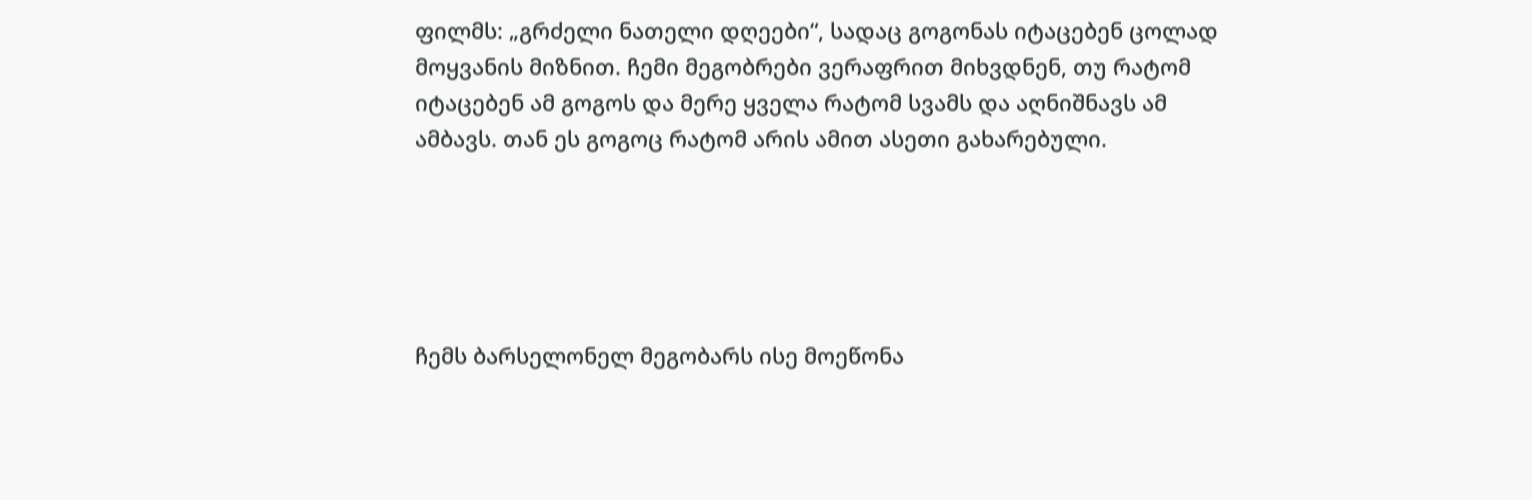ფილმს: „გრძელი ნათელი დღეები“, სადაც გოგონას იტაცებენ ცოლად მოყვანის მიზნით. ჩემი მეგობრები ვერაფრით მიხვდნენ, თუ რატომ იტაცებენ ამ გოგოს და მერე ყველა რატომ სვამს და აღნიშნავს ამ ამბავს. თან ეს გოგოც რატომ არის ამით ასეთი გახარებული.





ჩემს ბარსელონელ მეგობარს ისე მოეწონა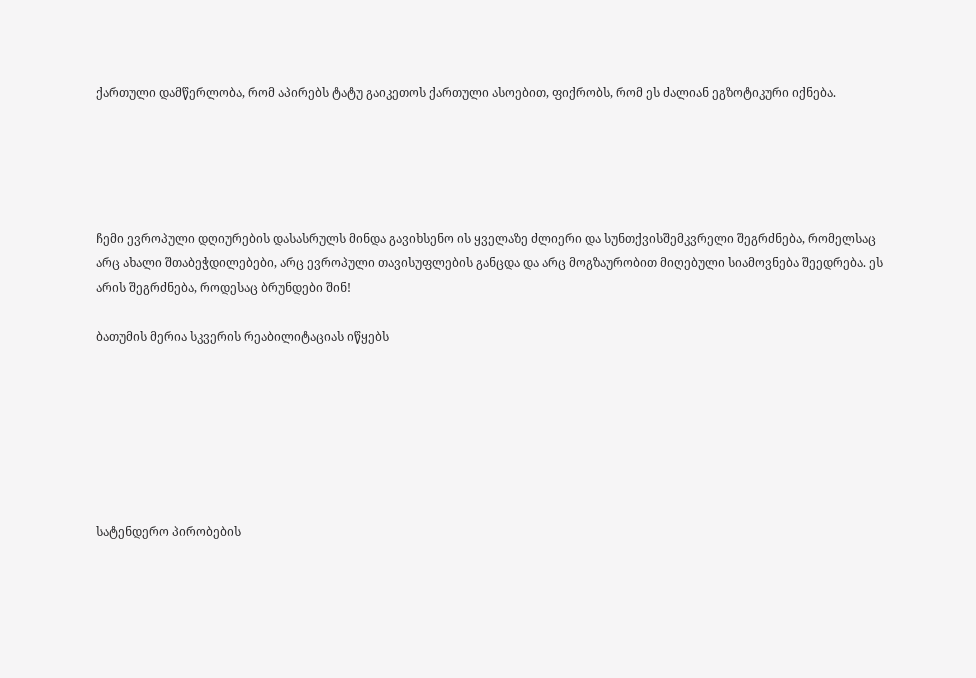ქართული დამწერლობა, რომ აპირებს ტატუ გაიკეთოს ქართული ასოებით, ფიქრობს, რომ ეს ძალიან ეგზოტიკური იქნება.





ჩემი ევროპული დღიურების დასასრულს მინდა გავიხსენო ის ყველაზე ძლიერი და სუნთქვისშემკვრელი შეგრძნება, რომელსაც არც ახალი შთაბეჭდილებები, არც ევროპული თავისუფლების განცდა და არც მოგზაურობით მიღებული სიამოვნება შეედრება. ეს არის შეგრძნება, როდესაც ბრუნდები შინ!

ბათუმის მერია სკვერის რეაბილიტაციას იწყებს







სატენდერო პირობების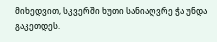მიხედვით, სკვერში ხუთი სანიაღვრე ჭა უნდა გაკეთდეს.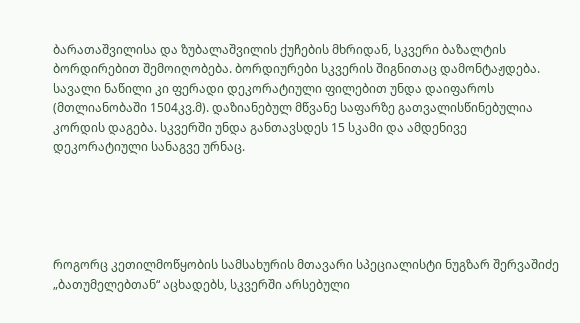ბარათაშვილისა და ზუბალაშვილის ქუჩების მხრიდან, სკვერი ბაზალტის ბორდირებით შემოიღობება. ბორდიურები სკვერის შიგნითაც დამონტაჟდება. სავალი ნაწილი კი ფერადი დეკორატიული ფილებით უნდა დაიფაროს (მთლიანობაში 1504კვ.მ). დაზიანებულ მწვანე საფარზე გათვალისწინებულია კორდის დაგება. სკვერში უნდა განთავსდეს 15 სკამი და ამდენივე დეკორატიული სანაგვე ურნაც.





როგორც კეთილმოწყობის სამსახურის მთავარი სპეციალისტი ნუგზარ შერვაშიძე „ბათუმელებთან“ აცხადებს, სკვერში არსებული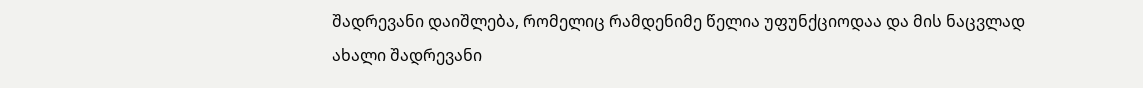შადრევანი დაიშლება, რომელიც რამდენიმე წელია უფუნქციოდაა და მის ნაცვლად ახალი შადრევანი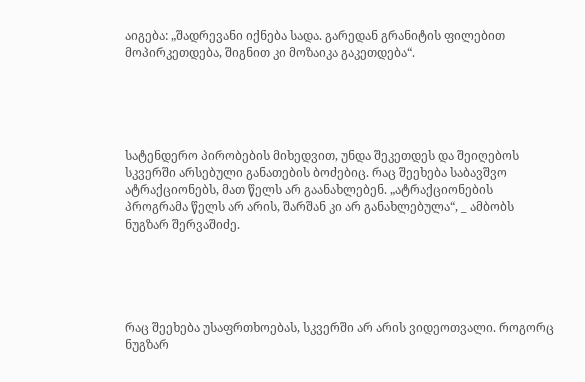აიგება: „შადრევანი იქნება სადა. გარედან გრანიტის ფილებით მოპირკეთდება, შიგნით კი მოზაიკა გაკეთდება“.





სატენდერო პირობების მიხედვით, უნდა შეკეთდეს და შეიღებოს სკვერში არსებული განათების ბოძებიც. რაც შეეხება საბავშვო ატრაქციონებს, მათ წელს არ გაანახლებენ. „ატრაქციონების პროგრამა წელს არ არის, შარშან კი არ განახლებულა“, _ ამბობს ნუგზარ შერვაშიძე.





რაც შეეხება უსაფრთხოებას, სკვერში არ არის ვიდეოთვალი. როგორც ნუგზარ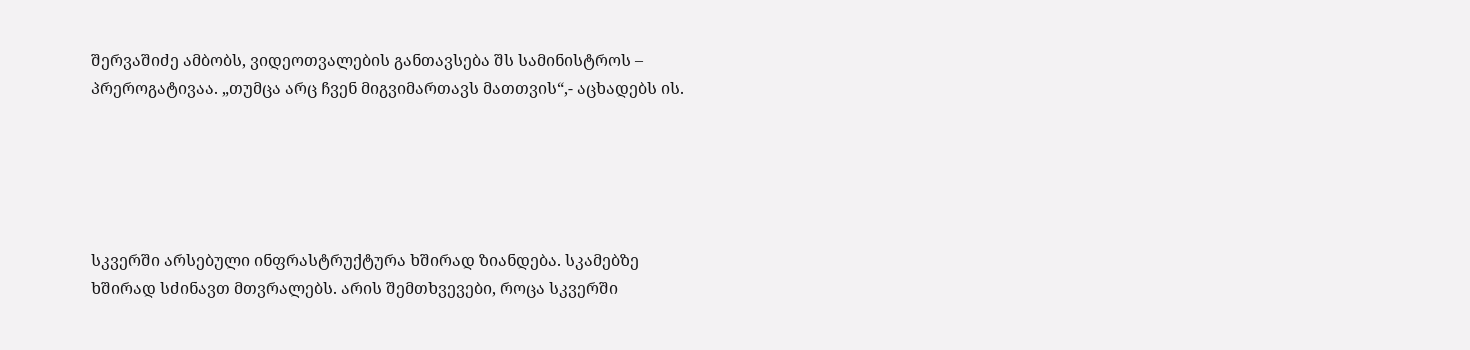შერვაშიძე ამბობს, ვიდეოთვალების განთავსება შს სამინისტროს – პრეროგატივაა. „თუმცა არც ჩვენ მიგვიმართავს მათთვის“,- აცხადებს ის.





სკვერში არსებული ინფრასტრუქტურა ხშირად ზიანდება. სკამებზე ხშირად სძინავთ მთვრალებს. არის შემთხვევები, როცა სკვერში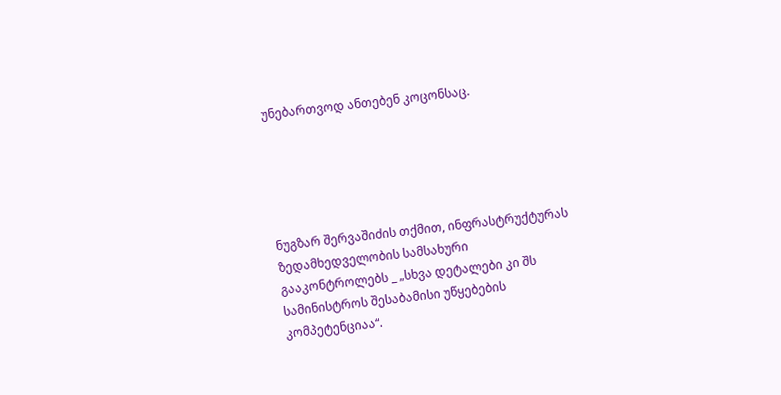უნებართვოდ ანთებენ კოცონსაც.





ნუგზარ შერვაშიძის თქმით, ინფრასტრუქტურას ზედამხედველობის სამსახური გააკონტროლებს _ „სხვა დეტალები კი შს სამინისტროს შესაბამისი უწყებების კომპეტენციაა“.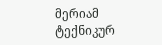მერიამ ტექნიკურ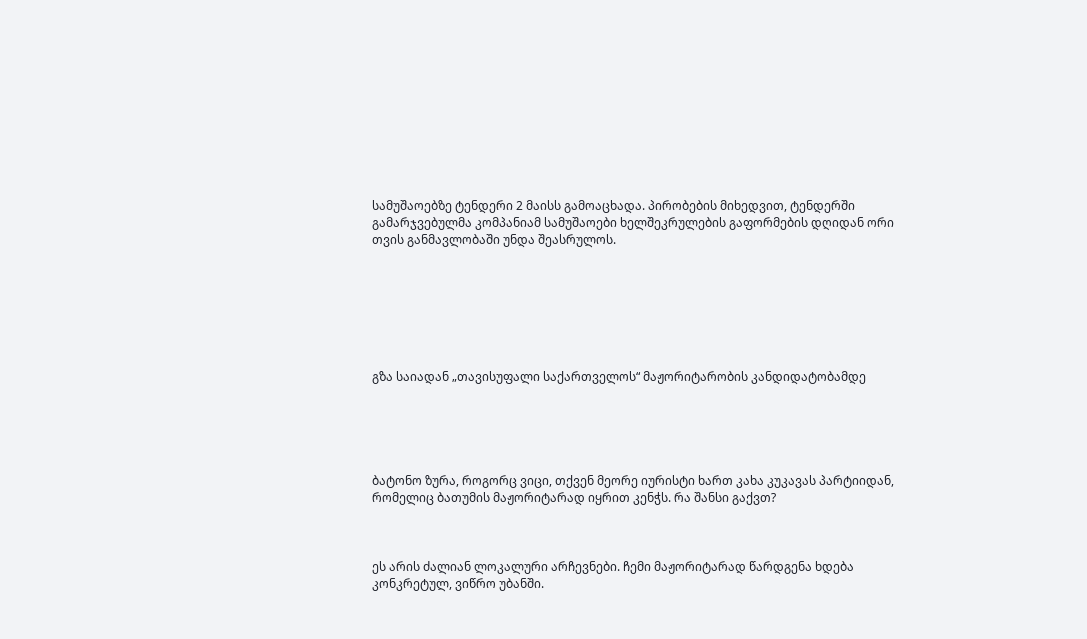სამუშაოებზე ტენდერი 2 მაისს გამოაცხადა. პირობების მიხედვით, ტენდერში გამარჯვებულმა კომპანიამ სამუშაოები ხელშეკრულების გაფორმების დღიდან ორი თვის განმავლობაში უნდა შეასრულოს.







გზა საიადან „თავისუფალი საქართველოს“ მაჟორიტარობის კანდიდატობამდე





ბატონო ზურა, როგორც ვიცი, თქვენ მეორე იურისტი ხართ კახა კუკავას პარტიიდან, რომელიც ბათუმის მაჟორიტარად იყრით კენჭს. რა შანსი გაქვთ?



ეს არის ძალიან ლოკალური არჩევნები. ჩემი მაჟორიტარად წარდგენა ხდება კონკრეტულ, ვიწრო უბანში.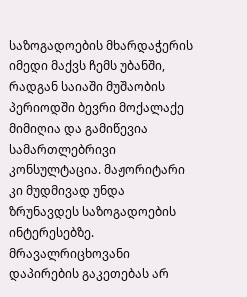საზოგადოების მხარდაჭერის იმედი მაქვს ჩემს უბანში, რადგან საიაში მუშაობის პერიოდში ბევრი მოქალაქე მიმიღია და გამიწევია სამართლებრივი კონსულტაცია. მაჟორიტარი კი მუდმივად უნდა ზრუნავდეს საზოგადოების ინტერესებზე. მრავალრიცხოვანი  დაპირების გაკეთებას არ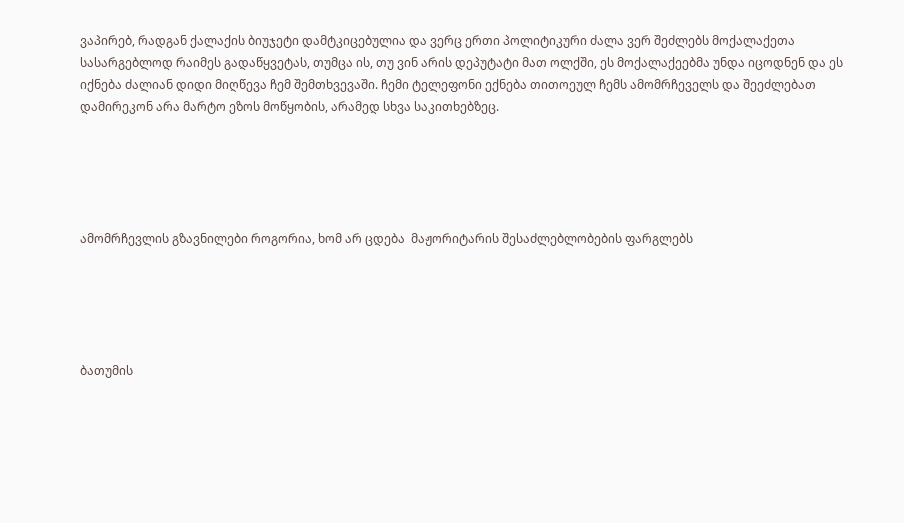ვაპირებ, რადგან ქალაქის ბიუჯეტი დამტკიცებულია და ვერც ერთი პოლიტიკური ძალა ვერ შეძლებს მოქალაქეთა სასარგებლოდ რაიმეს გადაწყვეტას, თუმცა ის, თუ ვინ არის დეპუტატი მათ ოლქში, ეს მოქალაქეებმა უნდა იცოდნენ და ეს იქნება ძალიან დიდი მიღწევა ჩემ შემთხვევაში. ჩემი ტელეფონი ექნება თითოეულ ჩემს ამომრჩეველს და შეეძლებათ დამირეკონ არა მარტო ეზოს მოწყობის, არამედ სხვა საკითხებზეც.





ამომრჩევლის გზავნილები როგორია, ხომ არ ცდება  მაჟორიტარის შესაძლებლობების ფარგლებს





ბათუმის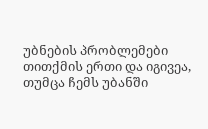უბნების პრობლემები თითქმის ერთი და იგივეა, თუმცა ჩემს უბანში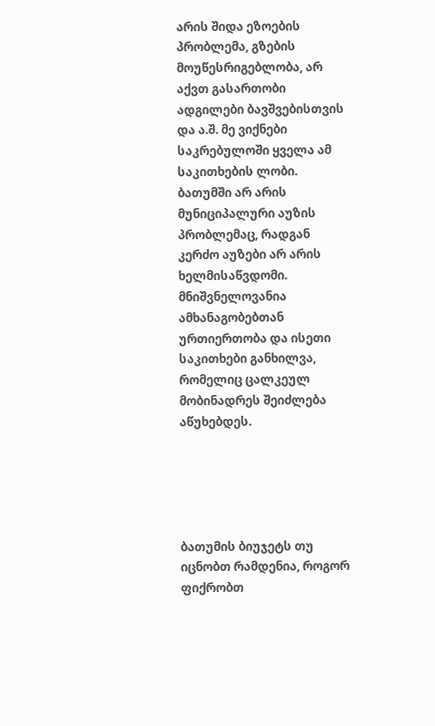არის შიდა ეზოების პრობლემა, გზების მოუწესრიგებლობა, არ აქვთ გასართობი ადგილები ბავშვებისთვის და ა.შ. მე ვიქნები საკრებულოში ყველა ამ საკითხების ლობი. ბათუმში არ არის მუნიციპალური აუზის პრობლემაც, რადგან კერძო აუზები არ არის ხელმისაწვდომი. მნიშვნელოვანია ამხანაგობებთან ურთიერთობა და ისეთი საკითხები განხილვა, რომელიც ცალკეულ მობინადრეს შეიძლება აწუხებდეს.





ბათუმის ბიუჯეტს თუ იცნობთ რამდენია, როგორ ფიქრობთ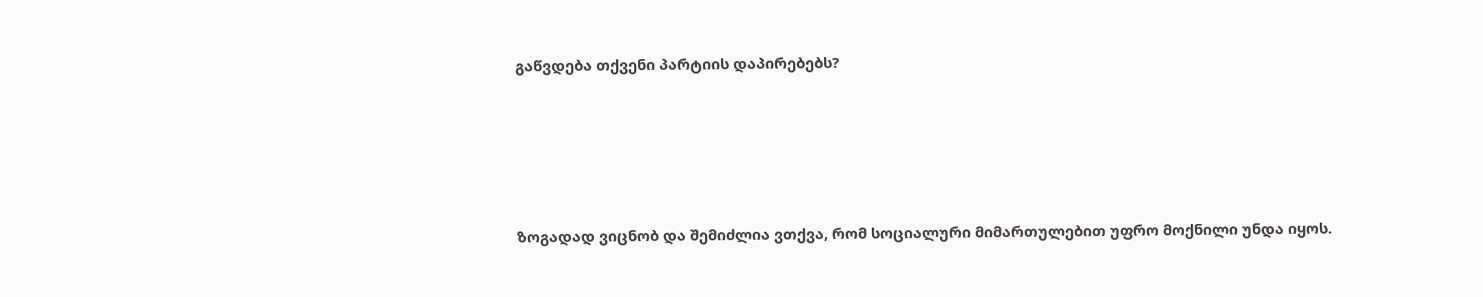გაწვდება თქვენი პარტიის დაპირებებს?





ზოგადად ვიცნობ და შემიძლია ვთქვა, რომ სოციალური მიმართულებით უფრო მოქნილი უნდა იყოს.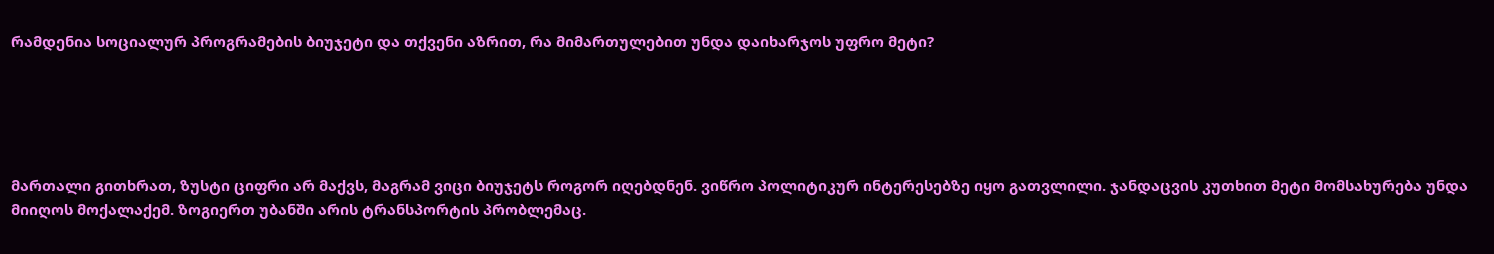რამდენია სოციალურ პროგრამების ბიუჯეტი და თქვენი აზრით, რა მიმართულებით უნდა დაიხარჯოს უფრო მეტი?





მართალი გითხრათ, ზუსტი ციფრი არ მაქვს, მაგრამ ვიცი ბიუჯეტს როგორ იღებდნენ. ვიწრო პოლიტიკურ ინტერესებზე იყო გათვლილი. ჯანდაცვის კუთხით მეტი მომსახურება უნდა მიიღოს მოქალაქემ. ზოგიერთ უბანში არის ტრანსპორტის პრობლემაც.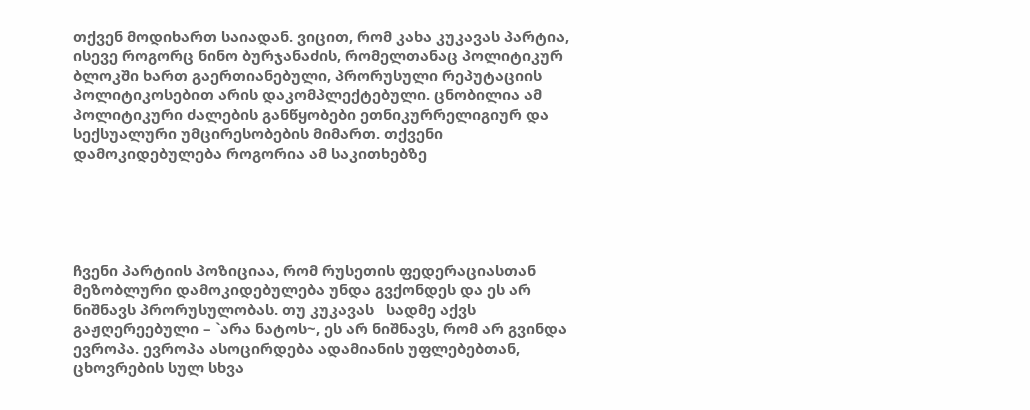თქვენ მოდიხართ საიადან. ვიცით, რომ კახა კუკავას პარტია, ისევე როგორც ნინო ბურჯანაძის, რომელთანაც პოლიტიკურ ბლოკში ხართ გაერთიანებული, პრორუსული რეპუტაციის პოლიტიკოსებით არის დაკომპლექტებული. ცნობილია ამ პოლიტიკური ძალების განწყობები ეთნიკურრელიგიურ და სექსუალური უმცირესობების მიმართ. თქვენი დამოკიდებულება როგორია ამ საკითხებზე





ჩვენი პარტიის პოზიციაა, რომ რუსეთის ფედერაციასთან მეზობლური დამოკიდებულება უნდა გვქონდეს და ეს არ ნიშნავს პრორუსულობას. თუ კუკავას   სადმე აქვს გაჟღერეებული – `არა ნატოს~, ეს არ ნიშნავს, რომ არ გვინდა ევროპა. ევროპა ასოცირდება ადამიანის უფლებებთან, ცხოვრების სულ სხვა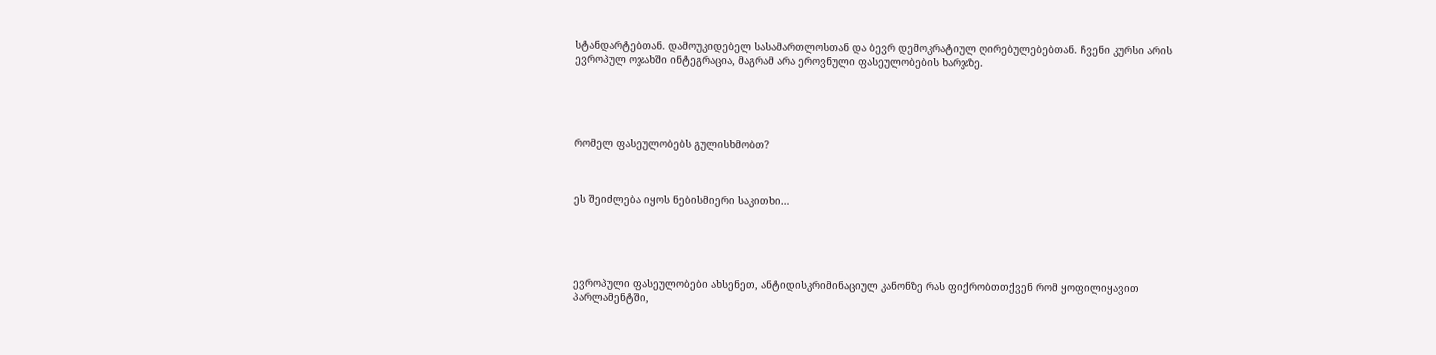სტანდარტებთან. დამოუკიდებელ სასამართლოსთან და ბევრ დემოკრატიულ ღირებულებებთან. ჩვენი კურსი არის ევროპულ ოჯახში ინტეგრაცია, მაგრამ არა ეროვნული ფასეულობების ხარჯზე.





რომელ ფასეულობებს გულისხმობთ?



ეს შეიძლება იყოს ნებისმიერი საკითხი…





ევროპული ფასეულობები ახსენეთ, ანტიდისკრიმინაციულ კანონზე რას ფიქრობთთქვენ რომ ყოფილიყავით პარლამენტში,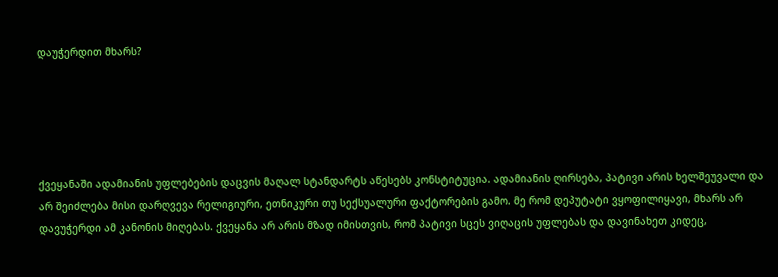დაუჭერდით მხარს?





ქვეყანაში ადამიანის უფლებების დაცვის მაღალ სტანდარტს აწესებს კონსტიტუცია. ადამიანის ღირსება, პატივი არის ხელშეუვალი და არ შეიძლება მისი დარღვევა რელიგიური, ეთნიკური თუ სექსუალური ფაქტორების გამო. მე რომ დეპუტატი ვყოფილიყავი, მხარს არ დავუჭერდი ამ კანონის მიღებას. ქვეყანა არ არის მზად იმისთვის, რომ პატივი სცეს ვიღაცის უფლებას და დავინახეთ კიდეც,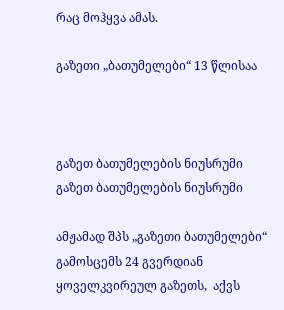რაც მოჰყვა ამას.

გაზეთი „ბათუმელები“ 13 წლისაა



გაზეთ ბათუმელების ნიუსრუმი
გაზეთ ბათუმელების ნიუსრუმი

ამჟამად შპს „გაზეთი ბათუმელები“ გამოსცემს 24 გვერდიან ყოველკვირეულ გაზეთს,  აქვს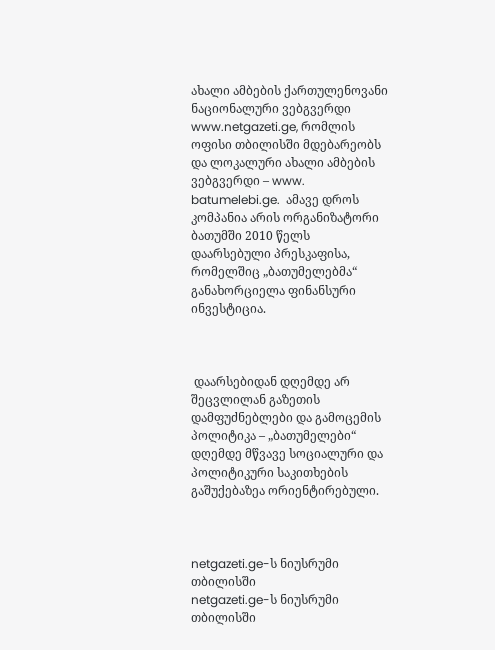ახალი ამბების ქართულენოვანი ნაციონალური ვებგვერდი www.netgazeti.ge, რომლის ოფისი თბილისში მდებარეობს და ლოკალური ახალი ამბების ვებგვერდი – www. batumelebi.ge.  ამავე დროს კომპანია არის ორგანიზატორი ბათუმში 2010 წელს დაარსებული პრესკაფისა,  რომელშიც „ბათუმელებმა“ განახორციელა ფინანსური ინვესტიცია.



 დაარსებიდან დღემდე არ შეცვლილან გაზეთის დამფუძნებლები და გამოცემის პოლიტიკა – „ბათუმელები“ დღემდე მწვავე სოციალური და პოლიტიკური საკითხების გაშუქებაზეა ორიენტირებული.



netgazeti.ge-ს ნიუსრუმი თბილისში
netgazeti.ge-ს ნიუსრუმი თბილისში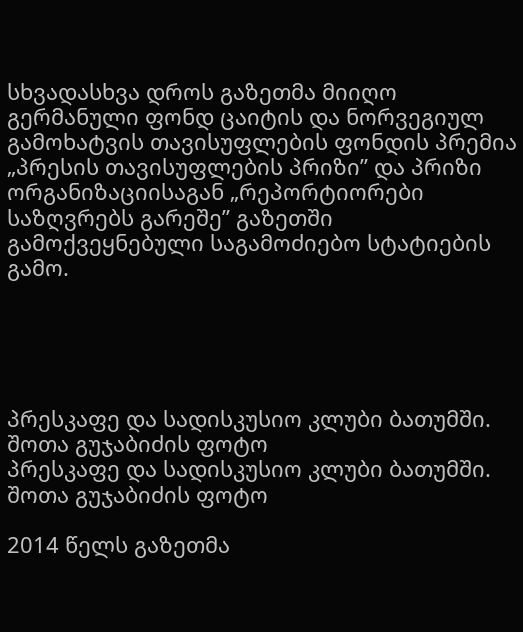სხვადასხვა დროს გაზეთმა მიიღო გერმანული ფონდ ცაიტის და ნორვეგიულ გამოხატვის თავისუფლების ფონდის პრემია „პრესის თავისუფლების პრიზი” და პრიზი ორგანიზაციისაგან „რეპორტიორები საზღვრებს გარეშე” გაზეთში გამოქვეყნებული საგამოძიებო სტატიების გამო.





პრესკაფე და სადისკუსიო კლუბი ბათუმში. შოთა გუჯაბიძის ფოტო
პრესკაფე და სადისკუსიო კლუბი ბათუმში. შოთა გუჯაბიძის ფოტო

2014 წელს გაზეთმა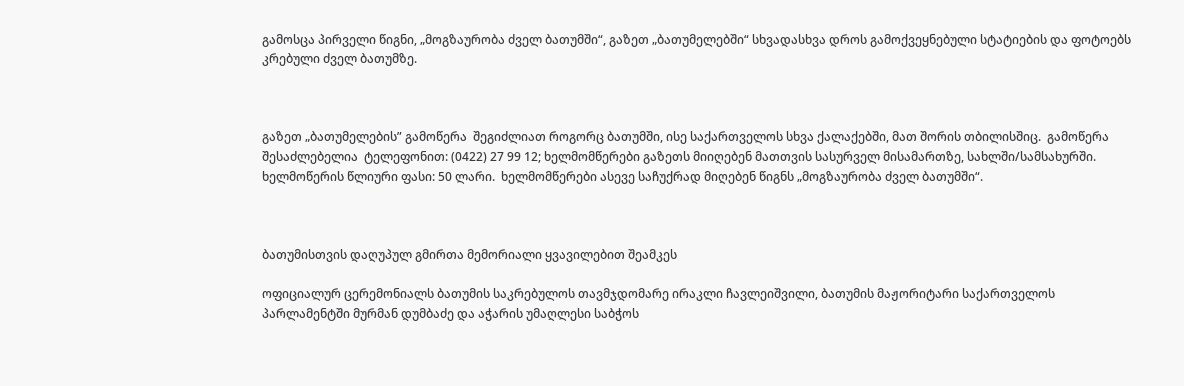გამოსცა პირველი წიგნი, „მოგზაურობა ძველ ბათუმში“, გაზეთ „ბათუმელებში“ სხვადასხვა დროს გამოქვეყნებული სტატიების და ფოტოებს კრებული ძველ ბათუმზე.



გაზეთ „ბათუმელების” გამოწერა  შეგიძლიათ როგორც ბათუმში, ისე საქართველოს სხვა ქალაქებში, მათ შორის თბილისშიც.  გამოწერა შესაძლებელია  ტელეფონით: (0422) 27 99 12; ხელმომწერები გაზეთს მიიღებენ მათთვის სასურველ მისამართზე, სახლში/სამსახურში. ხელმოწერის წლიური ფასი: 50 ლარი.  ხელმომწერები ასევე საჩუქრად მიღებენ წიგნს „მოგზაურობა ძველ ბათუმში“.



ბათუმისთვის დაღუპულ გმირთა მემორიალი ყვავილებით შეამკეს

ოფიციალურ ცერემონიალს ბათუმის საკრებულოს თავმჯდომარე ირაკლი ჩავლეიშვილი, ბათუმის მაჟორიტარი საქართველოს პარლამენტში მურმან დუმბაძე და აჭარის უმაღლესი საბჭოს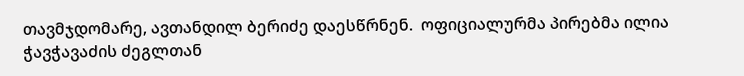თავმჯდომარე, ავთანდილ ბერიძე დაესწრნენ.  ოფიციალურმა პირებმა ილია ჭავჭავაძის ძეგლთან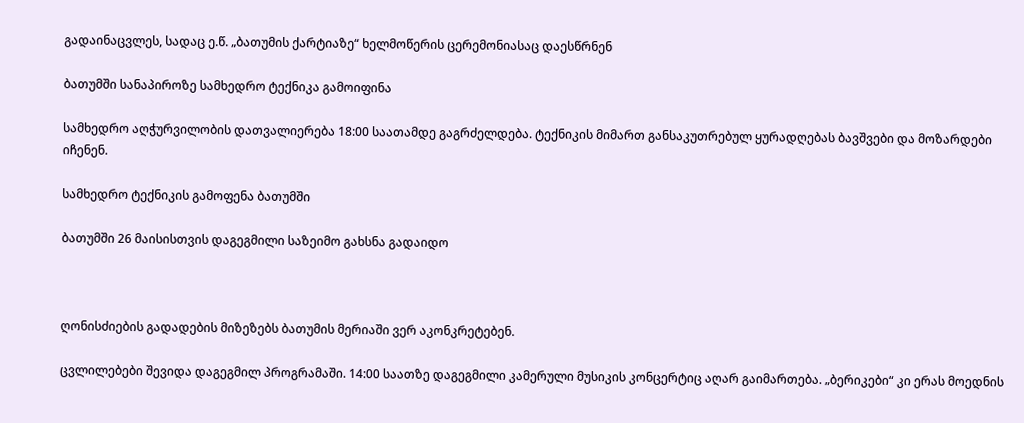გადაინაცვლეს, სადაც ე.წ. „ბათუმის ქარტიაზე“ ხელმოწერის ცერემონიასაც დაესწრნენ

ბათუმში სანაპიროზე სამხედრო ტექნიკა გამოიფინა

სამხედრო აღჭურვილობის დათვალიერება 18:00 საათამდე გაგრძელდება. ტექნიკის მიმართ განსაკუთრებულ ყურადღებას ბავშვები და მოზარდები იჩენენ.

სამხედრო ტექნიკის გამოფენა ბათუმში

ბათუმში 26 მაისისთვის დაგეგმილი საზეიმო გახსნა გადაიდო



ღონისძიების გადადების მიზეზებს ბათუმის მერიაში ვერ აკონკრეტებენ.

ცვლილებები შევიდა დაგეგმილ პროგრამაში. 14:00 საათზე დაგეგმილი კამერული მუსიკის კონცერტიც აღარ გაიმართება. „ბერიკები“ კი ერას მოედნის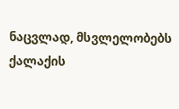ნაცვლად, მსვლელობებს ქალაქის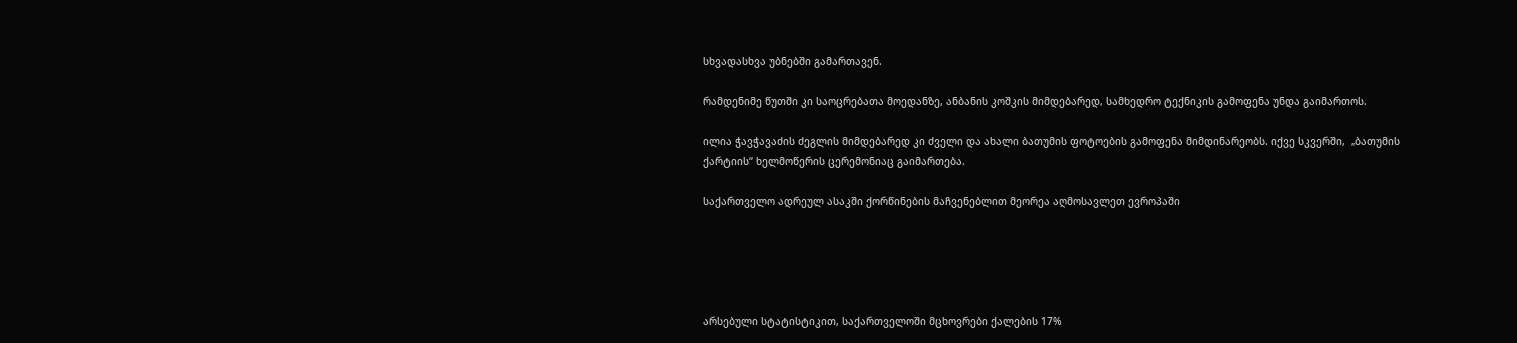სხვადასხვა უბნებში გამართავენ.

რამდენიმე წუთში კი საოცრებათა მოედანზე, ანბანის კოშკის მიმდებარედ, სამხედრო ტექნიკის გამოფენა უნდა გაიმართოს.

ილია ჭავჭავაძის ძეგლის მიმდებარედ კი ძველი და ახალი ბათუმის ფოტოების გამოფენა მიმდინარეობს. იქვე სკვერში,  „ბათუმის ქარტიის“ ხელმოწერის ცერემონიაც გაიმართება.

საქართველო ადრეულ ასაკში ქორწინების მაჩვენებლით მეორეა აღმოსავლეთ ევროპაში





არსებული სტატისტიკით, საქართველოში მცხოვრები ქალების 17%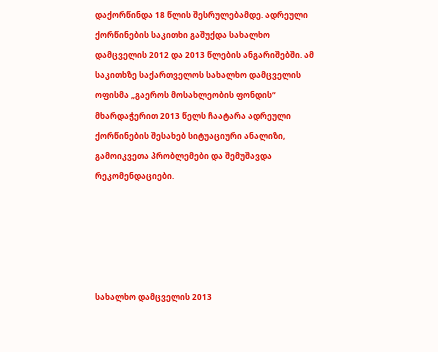დაქორწინდა 18 წლის შესრულებამდე. ადრეული ქორწინების საკითხი გაშუქდა სახალხო დამცველის 2012 და 2013 წლების ანგარიშებში. ამ საკითხზე საქართველოს სახალხო დამცველის ოფისმა „გაეროს მოსახლეობის ფონდის“ მხარდაჭერით 2013 წელს ჩაატარა ადრეული ქორწინების შესახებ სიტუაციური ანალიზი, გამოიკვეთა პრობლემები და შემუშავდა რეკომენდაციები.





სახალხო დამცველის 2013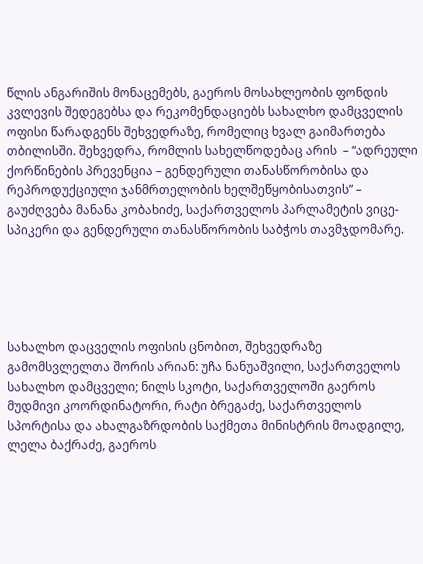წლის ანგარიშის მონაცემებს, გაეროს მოსახლეობის ფონდის კვლევის შედეგებსა და რეკომენდაციებს სახალხო დამცველის ოფისი წარადგენს შეხვედრაზე, რომელიც ხვალ გაიმართება თბილისში. შეხვედრა, რომლის სახელწოდებაც არის  – “ადრეული ქორწინების პრევენცია – გენდერული თანასწორობისა და რეპროდუქციული ჯანმრთელობის ხელშეწყობისათვის” – გაუძღვება მანანა კობახიძე, საქართველოს პარლამეტის ვიცე-სპიკერი და გენდერული თანასწორობის საბჭოს თავმჯდომარე.





სახალხო დაცველის ოფისის ცნობით, შეხვედრაზე გამომსვლელთა შორის არიან: უჩა ნანუაშვილი, საქართველოს სახალხო დამცველი; ნილს სკოტი, საქართველოში გაეროს მუდმივი კოორდინატორი, რატი ბრეგაძე, საქართველოს სპორტისა და ახალგაზრდობის საქმეთა მინისტრის მოადგილე, ლელა ბაქრაძე, გაეროს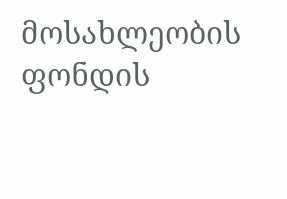მოსახლეობის ფონდის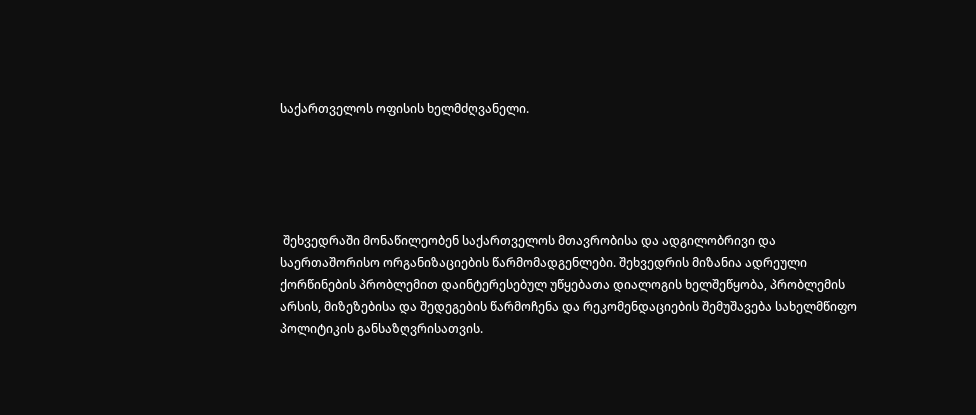საქართველოს ოფისის ხელმძღვანელი.





 შეხვედრაში მონაწილეობენ საქართველოს მთავრობისა და ადგილობრივი და საერთაშორისო ორგანიზაციების წარმომადგენლები. შეხვედრის მიზანია ადრეული ქორწინების პრობლემით დაინტერესებულ უწყებათა დიალოგის ხელშეწყობა, პრობლემის არსის, მიზეზებისა და შედეგების წარმოჩენა და რეკომენდაციების შემუშავება სახელმწიფო პოლიტიკის განსაზღვრისათვის.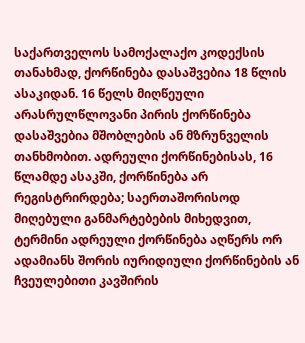საქართველოს სამოქალაქო კოდექსის თანახმად, ქორწინება დასაშვებია 18 წლის ასაკიდან. 16 წელს მიღწეული არასრულწლოვანი პირის ქორწინება დასაშვებია მშობლების ან მზრუნველის თანხმობით. ადრეული ქორწინებისას, 16 წლამდე ასაკში, ქორწინება არ რეგისტრირდება; საერთაშორისოდ მიღებული განმარტებების მიხედვით, ტერმინი ადრეული ქორწინება აღწერს ორ ადამიანს შორის იურიდიული ქორწინების ან ჩვეულებითი კავშირის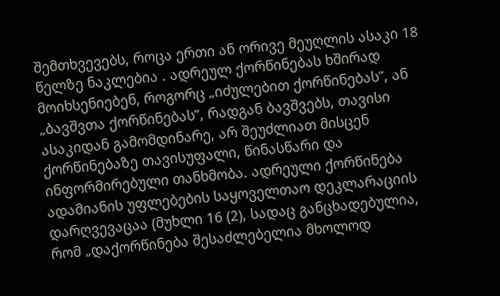შემთხვევებს, როცა ერთი ან ორივე მეუღლის ასაკი 18 წელზე ნაკლებია . ადრეულ ქორწინებას ხშირად მოიხსენიებენ, როგორც „იძულებით ქორწინებას”, ან „ბავშვთა ქორწინებას”, რადგან ბავშვებს, თავისი ასაკიდან გამომდინარე, არ შეუძლიათ მისცენ ქორწინებაზე თავისუფალი, წინასწარი და ინფორმირებული თანხმობა. ადრეული ქორწინება ადამიანის უფლებების საყოველთაო დეკლარაციის დარღვევაცაა (მუხლი 16 (2), სადაც განცხადებულია, რომ „დაქორწინება შესაძლებელია მხოლოდ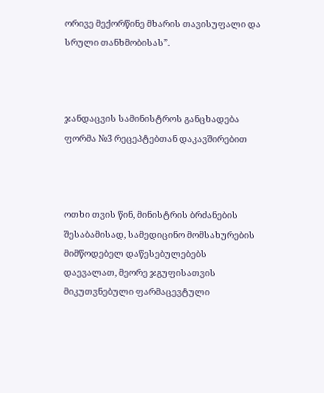ორივე მექორწინე მხარის თავისუფალი და სრული თანხმობისას”.



ჯანდაცვის სამინისტროს განცხადება ფორმა №3 რეცეპტებთან დაკავშირებით



ოთხი თვის წინ, მინისტრის ბრძანების შესაბამისად, სამედიცინო მომსახურების მიმწოდებელ დაწესებულებებს დაევალათ, მეორე ჯგუფისათვის მიკუთვნებული ფარმაცევტული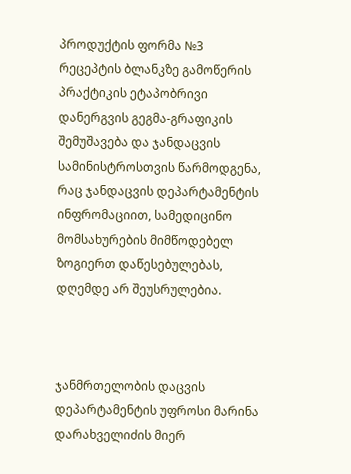პროდუქტის ფორმა №3 რეცეპტის ბლანკზე გამოწერის პრაქტიკის ეტაპობრივი დანერგვის გეგმა-გრაფიკის შემუშავება და ჯანდაცვის სამინისტროსთვის წარმოდგენა, რაც ჯანდაცვის დეპარტამენტის ინფრომაციით, სამედიცინო მომსახურების მიმწოდებელ ზოგიერთ დაწესებულებას, დღემდე არ შეუსრულებია.



ჯანმრთელობის დაცვის დეპარტამენტის უფროსი მარინა დარახველიძის მიერ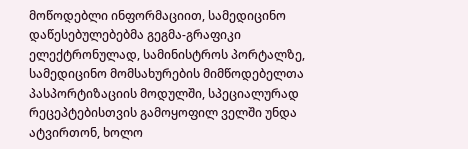მოწოდებლი ინფორმაციით, სამედიცინო დაწესებულებებმა გეგმა-გრაფიკი ელექტრონულად, სამინისტროს პორტალზე, სამედიცინო მომსახურების მიმწოდებელთა პასპორტიზაციის მოდულში, სპეციალურად რეცეპტებისთვის გამოყოფილ ველში უნდა ატვირთონ, ხოლო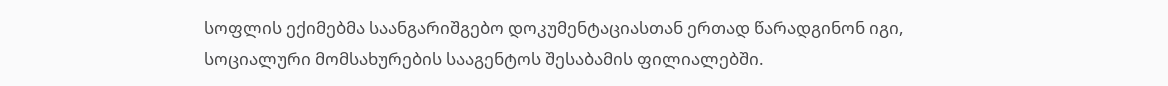სოფლის ექიმებმა საანგარიშგებო დოკუმენტაციასთან ერთად წარადგინონ იგი, სოციალური მომსახურების სააგენტოს შესაბამის ფილიალებში.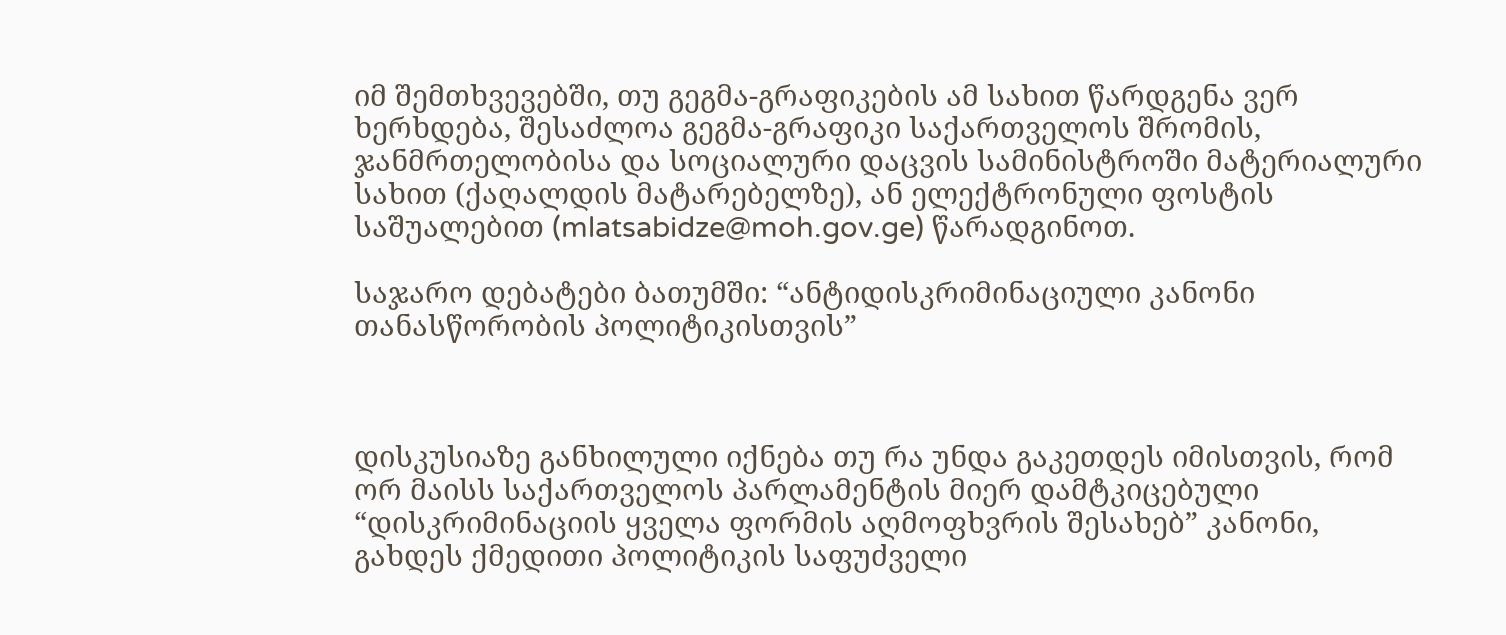იმ შემთხვევებში, თუ გეგმა-გრაფიკების ამ სახით წარდგენა ვერ ხერხდება, შესაძლოა გეგმა-გრაფიკი საქართველოს შრომის, ჯანმრთელობისა და სოციალური დაცვის სამინისტროში მატერიალური სახით (ქაღალდის მატარებელზე), ან ელექტრონული ფოსტის საშუალებით (mlatsabidze@moh.gov.ge) წარადგინოთ.

საჯარო დებატები ბათუმში: “ანტიდისკრიმინაციული კანონი თანასწორობის პოლიტიკისთვის”



დისკუსიაზე განხილული იქნება თუ რა უნდა გაკეთდეს იმისთვის, რომ ორ მაისს საქართველოს პარლამენტის მიერ დამტკიცებული “დისკრიმინაციის ყველა ფორმის აღმოფხვრის შესახებ” კანონი, გახდეს ქმედითი პოლიტიკის საფუძველი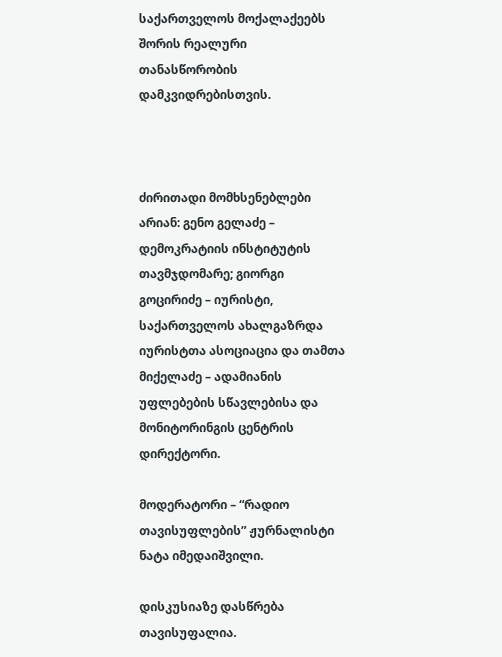საქართველოს მოქალაქეებს შორის რეალური თანასწორობის დამკვიდრებისთვის.



ძირითადი მომხსენებლები არიან: გენო გელაძე – დემოკრატიის ინსტიტუტის თავმჯდომარე; გიორგი გოცირიძე – იურისტი, საქართველოს ახალგაზრდა იურისტთა ასოციაცია და თამთა მიქელაძე – ადამიანის უფლებების სწავლებისა და მონიტორინგის ცენტრის დირექტორი.

მოდერატორი – “რადიო თავისუფლების” ჟურნალისტი ნატა იმედაიშვილი.

დისკუსიაზე დასწრება თავისუფალია.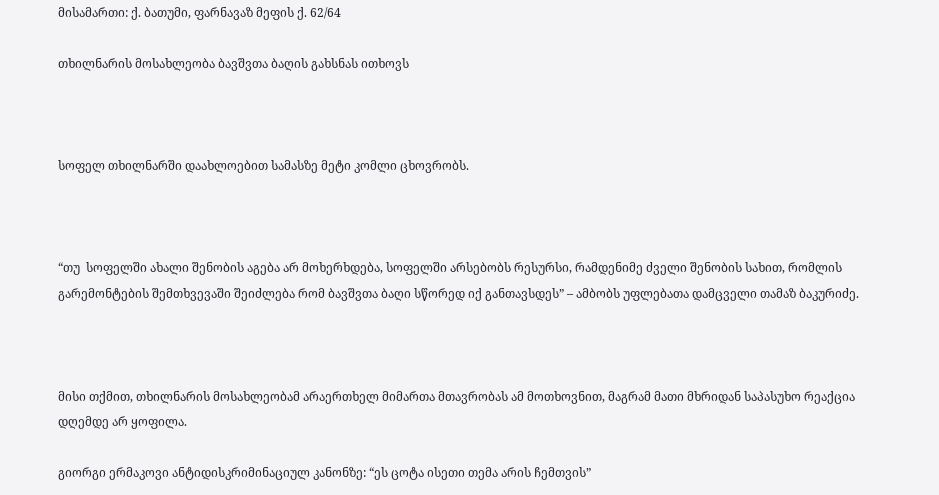მისამართი: ქ. ბათუმი, ფარნავაზ მეფის ქ. 62/64

თხილნარის მოსახლეობა ბავშვთა ბაღის გახსნას ითხოვს



სოფელ თხილნარში დაახლოებით სამასზე მეტი კომლი ცხოვრობს.



“თუ  სოფელში ახალი შენობის აგება არ მოხერხდება, სოფელში არსებობს რესურსი, რამდენიმე ძველი შენობის სახით, რომლის გარემონტების შემთხვევაში შეიძლება რომ ბავშვთა ბაღი სწორედ იქ განთავსდეს” – ამბობს უფლებათა დამცველი თამაზ ბაკურიძე.



მისი თქმით, თხილნარის მოსახლეობამ არაერთხელ მიმართა მთავრობას ამ მოთხოვნით, მაგრამ მათი მხრიდან საპასუხო რეაქცია დღემდე არ ყოფილა.

გიორგი ერმაკოვი ანტიდისკრიმინაციულ კანონზე: “ეს ცოტა ისეთი თემა არის ჩემთვის”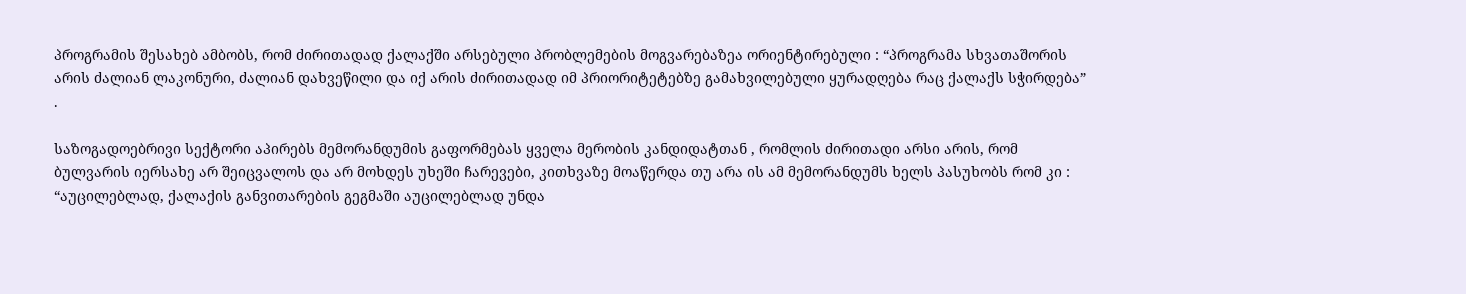პროგრამის შესახებ ამბობს, რომ ძირითადად ქალაქში არსებული პრობლემების მოგვარებაზეა ორიენტირებული : “პროგრამა სხვათაშორის არის ძალიან ლაკონური, ძალიან დახვეწილი და იქ არის ძირითადად იმ პრიორიტეტებზე გამახვილებული ყურადღება რაც ქალაქს სჭირდება” .

საზოგადოებრივი სექტორი აპირებს მემორანდუმის გაფორმებას ყველა მერობის კანდიდატთან , რომლის ძირითადი არსი არის, რომ ბულვარის იერსახე არ შეიცვალოს და არ მოხდეს უხეში ჩარევები, კითხვაზე მოაწერდა თუ არა ის ამ მემორანდუმს ხელს პასუხობს რომ კი : “აუცილებლად, ქალაქის განვითარების გეგმაში აუცილებლად უნდა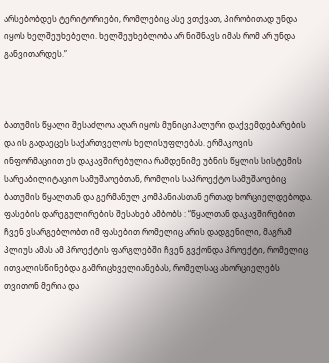არსებობდეს ტერიტორიები, რომლებიც ასე ვთქვათ, პირობითად უნდა იყოს ხელშეუხებელი. ხელშეუხებლობა არ ნიშნავს იმას რომ არ უნდა განვითარდეს.”



ბათუმის წყალი შესაძლოა აღარ იყოს მუნიციპალური დაქვემდებარების და ის გადაეცეს საქართველოს ხელისუფლებას. ერმაკოვის ინფორმაციით ეს დაკავშირებულია რამდენიმე უბნის წყლის სისტემის სარეაბილიტაციო სამუშაოებთან, რომლის საპროექტო სამუშაოებიც ბათუმის წყალთან და გერმანულ კომპანიასთან ერთად ხორციელდებოდა. ფასების დარეგულირების შესახებ ამბობს : “წყალთან დაკავშირებით ჩვენ ვსარგებლობთ იმ ფასებით რომელიც არის დადგენილი, მაგრამ პლიუს ამას ამ პროექტის ფარგლებში ჩვენ გვქონდა პროექტი, რომელიც ითვალისწინებდა გამრიცხველიანებას, რომელსაც ახორციელებს თვითონ მერია და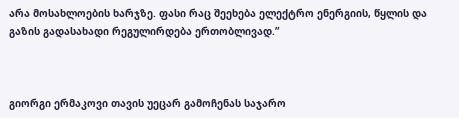არა მოსახლოების ხარჯზე. ფასი რაც შეეხება ელექტრო ენერგიის, წყლის და გაზის გადასახადი რეგულირდება ერთობლივად.”



გიორგი ერმაკოვი თავის უეცარ გამოჩენას საჯარო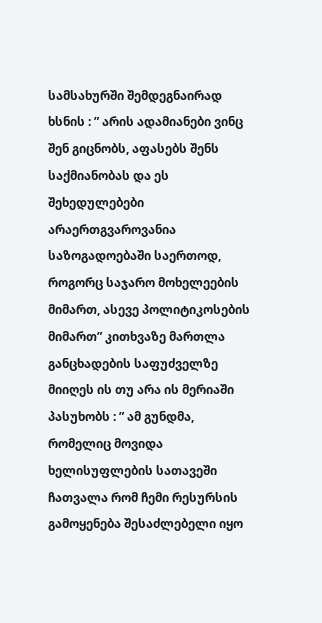სამსახურში შემდეგნაირად ხსნის : ” არის ადამიანები ვინც შენ გიცნობს, აფასებს შენს საქმიანობას და ეს შეხედულებები არაერთგვაროვანია საზოგადოებაში საერთოდ, როგორც საჯარო მოხელეების მიმართ, ასევე პოლიტიკოსების მიმართ” კითხვაზე მართლა განცხადების საფუძველზე მიიღეს ის თუ არა ის მერიაში პასუხობს : ” ამ გუნდმა, რომელიც მოვიდა ხელისუფლების სათავეში ჩათვალა რომ ჩემი რესურსის გამოყენება შესაძლებელი იყო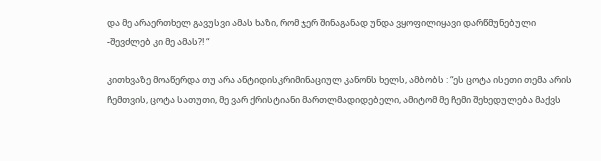და მე არაერთხელ გავუსვი ამას ხაზი, რომ ჯერ შინაგანად უნდა ვყოფილიყავი დარწმუნებული -შევძლებ კი მე ამას?! “

კითხვაზე მოაწერდა თუ არა ანტიდისკრიმინაციულ კანონს ხელს, ამბობს : “ეს ცოტა ისეთი თემა არის ჩემთვის, ცოტა სათუთი, მე ვარ ქრისტიანი მართლმადიდებელი, ამიტომ მე ჩემი შეხედულება მაქვს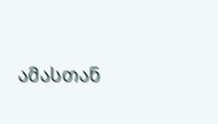ამასთან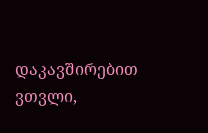დაკავშირებით ვთვლი,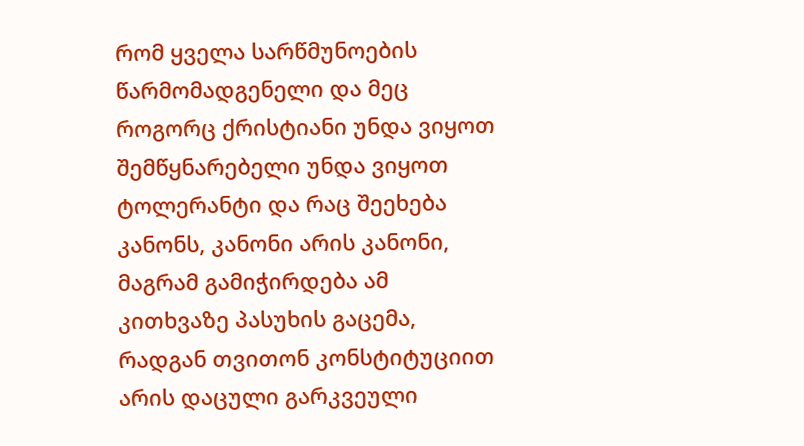რომ ყველა სარწმუნოების წარმომადგენელი და მეც როგორც ქრისტიანი უნდა ვიყოთ შემწყნარებელი უნდა ვიყოთ ტოლერანტი და რაც შეეხება კანონს, კანონი არის კანონი, მაგრამ გამიჭირდება ამ კითხვაზე პასუხის გაცემა, რადგან თვითონ კონსტიტუციით არის დაცული გარკვეული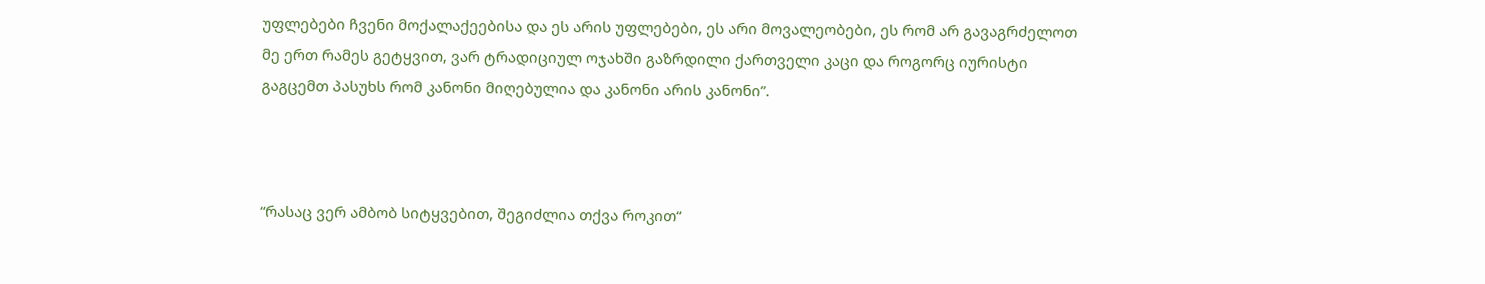უფლებები ჩვენი მოქალაქეებისა და ეს არის უფლებები, ეს არი მოვალეობები, ეს რომ არ გავაგრძელოთ მე ერთ რამეს გეტყვით, ვარ ტრადიციულ ოჯახში გაზრდილი ქართველი კაცი და როგორც იურისტი გაგცემთ პასუხს რომ კანონი მიღებულია და კანონი არის კანონი”.



“რასაც ვერ ამბობ სიტყვებით, შეგიძლია თქვა როკით“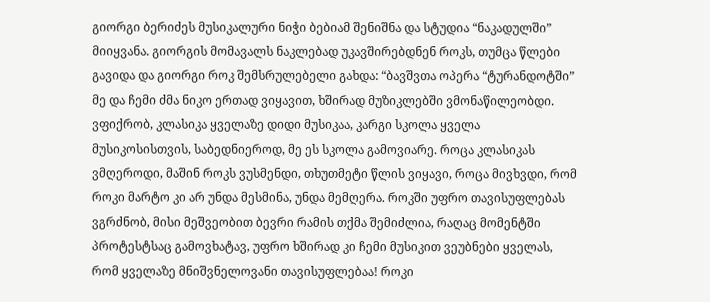გიორგი ბერიძეს მუსიკალური ნიჭი ბებიამ შენიშნა და სტუდია “ნაკადულში” მიიყვანა. გიორგის მომავალს ნაკლებად უკავშირებდნენ როკს, თუმცა წლები გავიდა და გიორგი როკ შემსრულებელი გახდა: “ბავშვთა ოპერა “ტურანდოტში” მე და ჩემი ძმა ნიკო ერთად ვიყავით, ხშირად მუზიკლებში ვმონაწილეობდი. ვფიქრობ, კლასიკა ყველაზე დიდი მუსიკაა, კარგი სკოლა ყველა მუსიკოსისთვის, საბედნიეროდ, მე ეს სკოლა გამოვიარე. როცა კლასიკას ვმღეროდი, მაშინ როკს ვუსმენდი, თხუთმეტი წლის ვიყავი, როცა მივხვდი, რომ როკი მარტო კი არ უნდა მესმინა, უნდა მემღერა. როკში უფრო თავისუფლებას ვგრძნობ, მისი მეშვეობით ბევრი რამის თქმა შემიძლია, რაღაც მომენტში პროტესტსაც გამოვხატავ, უფრო ხშირად კი ჩემი მუსიკით ვეუბნები ყველას, რომ ყველაზე მნიშვნელოვანი თავისუფლებაა! როკი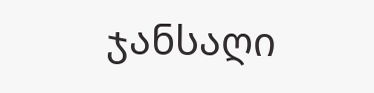ჯანსაღი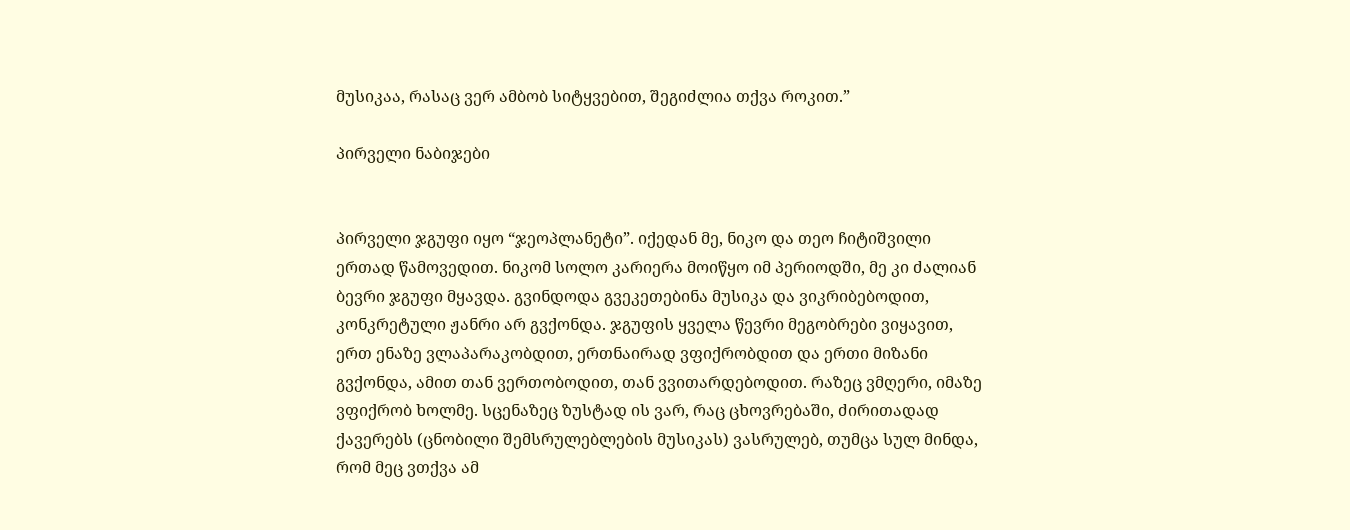მუსიკაა, რასაც ვერ ამბობ სიტყვებით, შეგიძლია თქვა როკით.”

პირველი ნაბიჯები


პირველი ჯგუფი იყო “ჯეოპლანეტი”. იქედან მე, ნიკო და თეო ჩიტიშვილი ერთად წამოვედით. ნიკომ სოლო კარიერა მოიწყო იმ პერიოდში, მე კი ძალიან ბევრი ჯგუფი მყავდა. გვინდოდა გვეკეთებინა მუსიკა და ვიკრიბებოდით, კონკრეტული ჟანრი არ გვქონდა. ჯგუფის ყველა წევრი მეგობრები ვიყავით, ერთ ენაზე ვლაპარაკობდით, ერთნაირად ვფიქრობდით და ერთი მიზანი გვქონდა, ამით თან ვერთობოდით, თან ვვითარდებოდით. რაზეც ვმღერი, იმაზე ვფიქრობ ხოლმე. სცენაზეც ზუსტად ის ვარ, რაც ცხოვრებაში, ძირითადად ქავერებს (ცნობილი შემსრულებლების მუსიკას) ვასრულებ, თუმცა სულ მინდა, რომ მეც ვთქვა ამ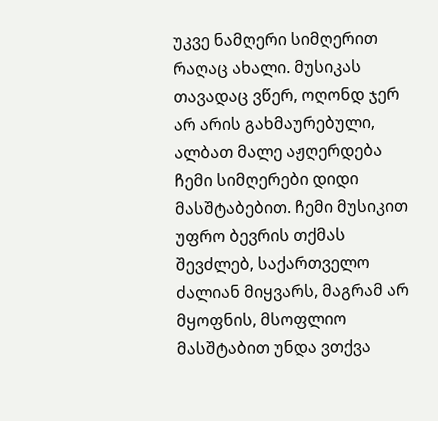უკვე ნამღერი სიმღერით რაღაც ახალი. მუსიკას თავადაც ვწერ, ოღონდ ჯერ არ არის გახმაურებული, ალბათ მალე აჟღერდება ჩემი სიმღერები დიდი მასშტაბებით. ჩემი მუსიკით უფრო ბევრის თქმას შევძლებ, საქართველო ძალიან მიყვარს, მაგრამ არ მყოფნის, მსოფლიო მასშტაბით უნდა ვთქვა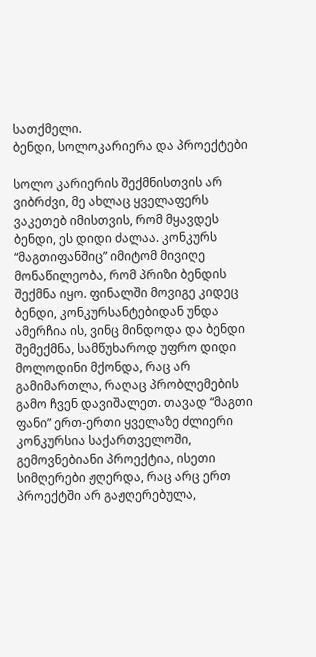სათქმელი.
ბენდი, სოლოკარიერა და პროექტები

სოლო კარიერის შექმნისთვის არ ვიბრძვი, მე ახლაც ყველაფერს ვაკეთებ იმისთვის, რომ მყავდეს ბენდი, ეს დიდი ძალაა. კონკურს “მაგთიფანშიც” იმიტომ მივიღე მონაწილეობა, რომ პრიზი ბენდის შექმნა იყო. ფინალში მოვიგე კიდეც ბენდი, კონკურსანტებიდან უნდა ამერჩია ის, ვინც მინდოდა და ბენდი შემექმნა, სამწუხაროდ უფრო დიდი მოლოდინი მქონდა, რაც არ გამიმართლა, რაღაც პრობლემების გამო ჩვენ დავიშალეთ. თავად “მაგთი ფანი” ერთ-ერთი ყველაზე ძლიერი კონკურსია საქართველოში, გემოვნებიანი პროექტია, ისეთი სიმღერები ჟღერდა, რაც არც ერთ პროექტში არ გაჟღერებულა,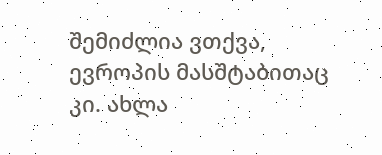შემიძლია ვთქვა, ევროპის მასშტაბითაც კი. ახლა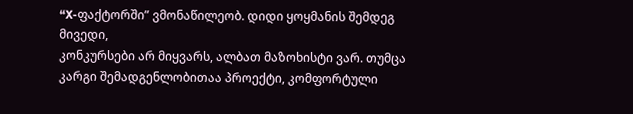“X-ფაქტორში” ვმონაწილეობ. დიდი ყოყმანის შემდეგ მივედი,
კონკურსები არ მიყვარს, ალბათ მაზოხისტი ვარ. თუმცა კარგი შემადგენლობითაა პროექტი, კომფორტული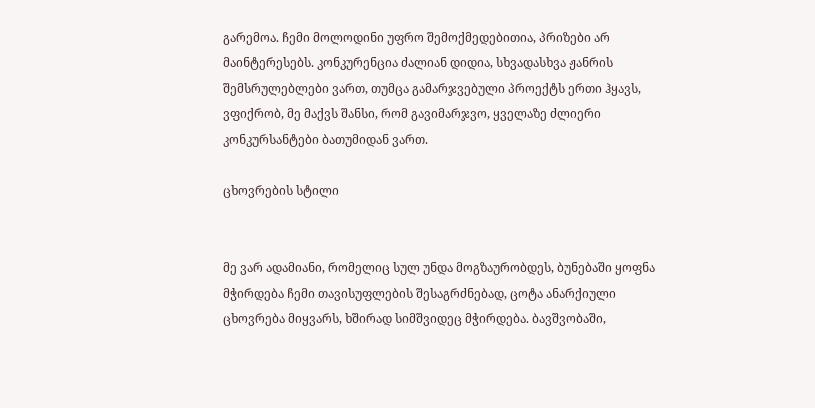გარემოა. ჩემი მოლოდინი უფრო შემოქმედებითია, პრიზები არ მაინტერესებს. კონკურენცია ძალიან დიდია, სხვადასხვა ჟანრის შემსრულებლები ვართ, თუმცა გამარჯვებული პროექტს ერთი ჰყავს, ვფიქრობ, მე მაქვს შანსი, რომ გავიმარჯვო, ყველაზე ძლიერი კონკურსანტები ბათუმიდან ვართ.

ცხოვრების სტილი


მე ვარ ადამიანი, რომელიც სულ უნდა მოგზაურობდეს, ბუნებაში ყოფნა მჭირდება ჩემი თავისუფლების შესაგრძნებად, ცოტა ანარქიული ცხოვრება მიყვარს, ხშირად სიმშვიდეც მჭირდება. ბავშვობაში,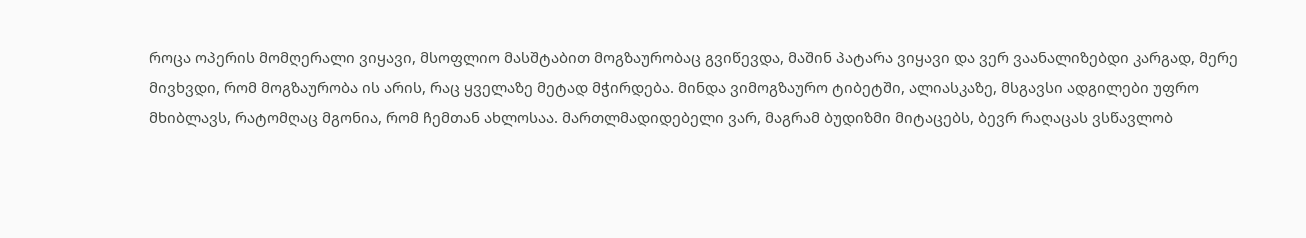როცა ოპერის მომღერალი ვიყავი, მსოფლიო მასშტაბით მოგზაურობაც გვიწევდა, მაშინ პატარა ვიყავი და ვერ ვაანალიზებდი კარგად, მერე მივხვდი, რომ მოგზაურობა ის არის, რაც ყველაზე მეტად მჭირდება. მინდა ვიმოგზაურო ტიბეტში, ალიასკაზე, მსგავსი ადგილები უფრო მხიბლავს, რატომღაც მგონია, რომ ჩემთან ახლოსაა. მართლმადიდებელი ვარ, მაგრამ ბუდიზმი მიტაცებს, ბევრ რაღაცას ვსწავლობ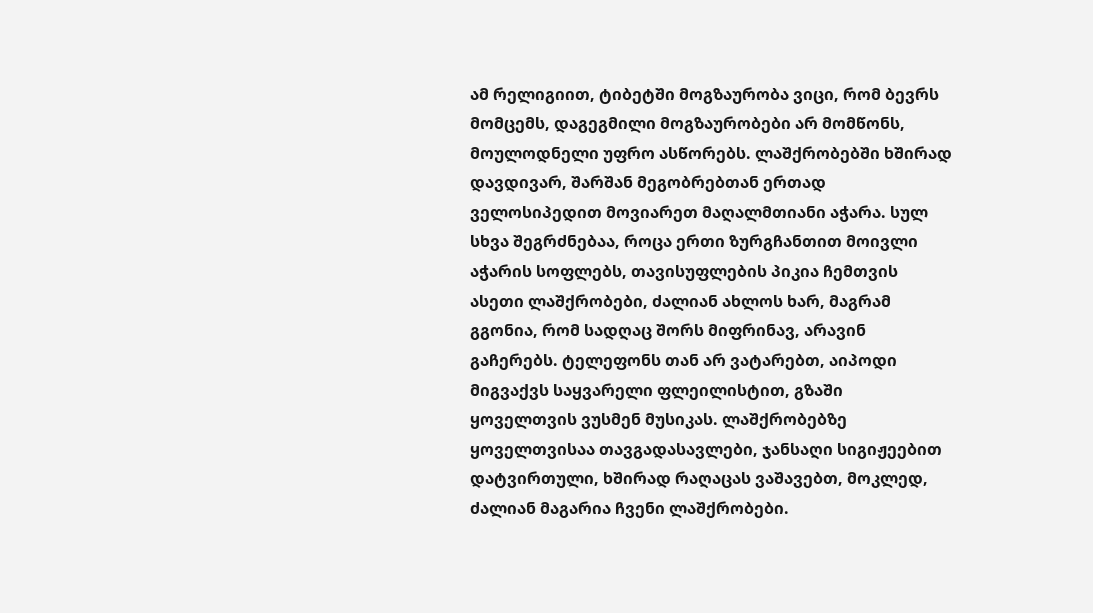ამ რელიგიით, ტიბეტში მოგზაურობა ვიცი, რომ ბევრს მომცემს, დაგეგმილი მოგზაურობები არ მომწონს, მოულოდნელი უფრო ასწორებს. ლაშქრობებში ხშირად დავდივარ, შარშან მეგობრებთან ერთად ველოსიპედით მოვიარეთ მაღალმთიანი აჭარა. სულ სხვა შეგრძნებაა, როცა ერთი ზურგჩანთით მოივლი აჭარის სოფლებს, თავისუფლების პიკია ჩემთვის ასეთი ლაშქრობები, ძალიან ახლოს ხარ, მაგრამ გგონია, რომ სადღაც შორს მიფრინავ, არავინ გაჩერებს. ტელეფონს თან არ ვატარებთ, აიპოდი მიგვაქვს საყვარელი ფლეილისტით, გზაში ყოველთვის ვუსმენ მუსიკას. ლაშქრობებზე ყოველთვისაა თავგადასავლები, ჯანსაღი სიგიჟეებით დატვირთული, ხშირად რაღაცას ვაშავებთ, მოკლედ, ძალიან მაგარია ჩვენი ლაშქრობები.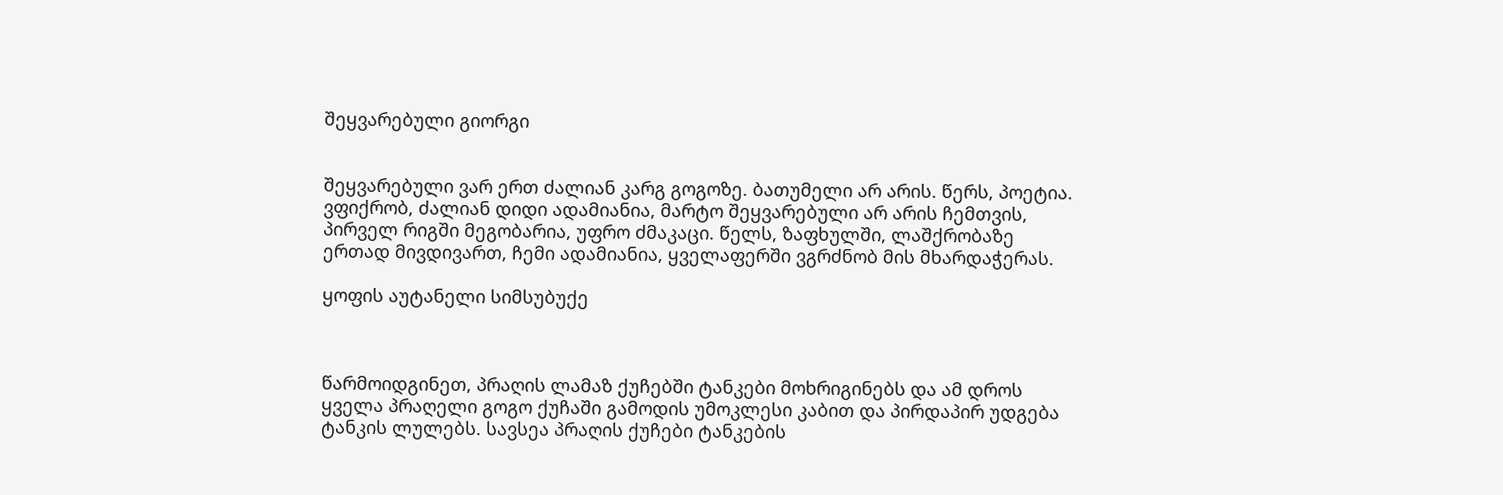შეყვარებული გიორგი


შეყვარებული ვარ ერთ ძალიან კარგ გოგოზე. ბათუმელი არ არის. წერს, პოეტია. ვფიქრობ, ძალიან დიდი ადამიანია, მარტო შეყვარებული არ არის ჩემთვის, პირველ რიგში მეგობარია, უფრო ძმაკაცი. წელს, ზაფხულში, ლაშქრობაზე ერთად მივდივართ, ჩემი ადამიანია, ყველაფერში ვგრძნობ მის მხარდაჭერას.

ყოფის აუტანელი სიმსუბუქე



წარმოიდგინეთ, პრაღის ლამაზ ქუჩებში ტანკები მოხრიგინებს და ამ დროს ყველა პრაღელი გოგო ქუჩაში გამოდის უმოკლესი კაბით და პირდაპირ უდგება ტანკის ლულებს. სავსეა პრაღის ქუჩები ტანკების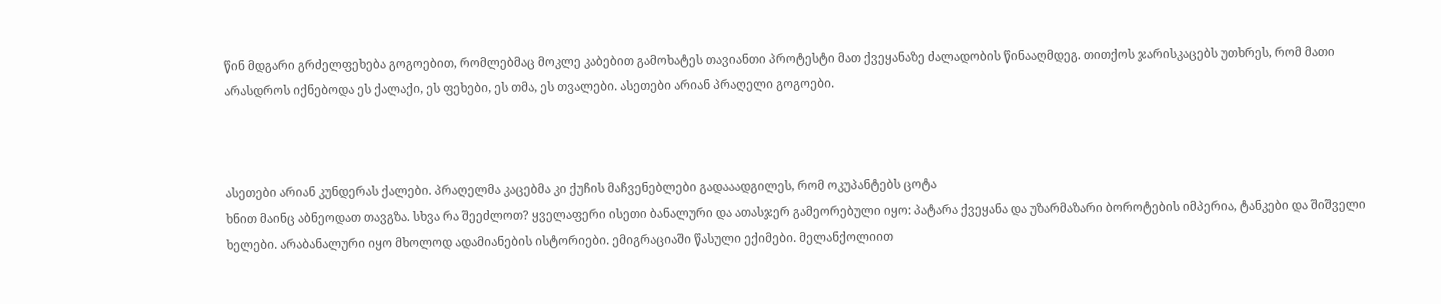წინ მდგარი გრძელფეხება გოგოებით, რომლებმაც მოკლე კაბებით გამოხატეს თავიანთი პროტესტი მათ ქვეყანაზე ძალადობის წინააღმდეგ. თითქოს ჯარისკაცებს უთხრეს, რომ მათი არასდროს იქნებოდა ეს ქალაქი, ეს ფეხები, ეს თმა, ეს თვალები. ასეთები არიან პრაღელი გოგოები.



ასეთები არიან კუნდერას ქალები. პრაღელმა კაცებმა კი ქუჩის მაჩვენებლები გადააადგილეს, რომ ოკუპანტებს ცოტა
ხნით მაინც აბნეოდათ თავგზა. სხვა რა შეეძლოთ? ყველაფერი ისეთი ბანალური და ათასჯერ გამეორებული იყო: პატარა ქვეყანა და უზარმაზარი ბოროტების იმპერია, ტანკები და შიშველი ხელები. არაბანალური იყო მხოლოდ ადამიანების ისტორიები. ემიგრაციაში წასული ექიმები. მელანქოლიით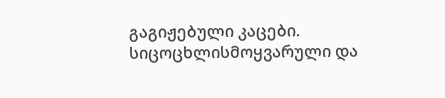გაგიჟებული კაცები. სიცოცხლისმოყვარული და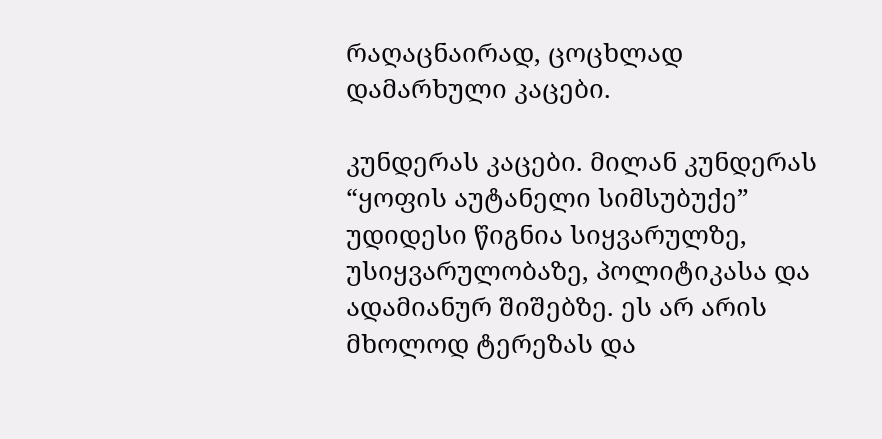რაღაცნაირად, ცოცხლად დამარხული კაცები.

კუნდერას კაცები. მილან კუნდერას “ყოფის აუტანელი სიმსუბუქე” უდიდესი წიგნია სიყვარულზე, უსიყვარულობაზე, პოლიტიკასა და ადამიანურ შიშებზე. ეს არ არის მხოლოდ ტერეზას და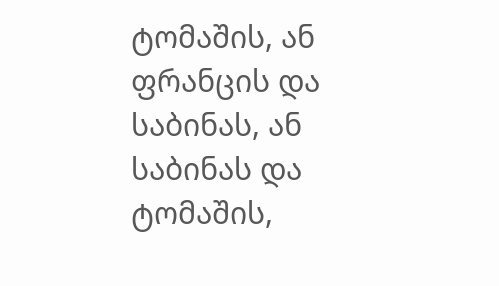ტომაშის, ან ფრანცის და საბინას, ან საბინას და ტომაშის,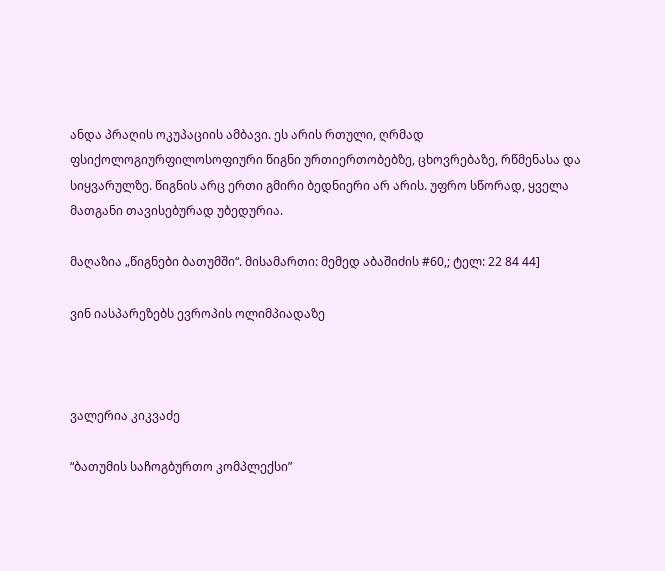ანდა პრაღის ოკუპაციის ამბავი. ეს არის რთული, ღრმად ფსიქოლოგიურფილოსოფიური წიგნი ურთიერთობებზე, ცხოვრებაზე, რწმენასა და სიყვარულზე. წიგნის არც ერთი გმირი ბედნიერი არ არის. უფრო სწორად, ყველა მათგანი თავისებურად უბედურია.

მაღაზია „წიგნები ბათუმში“. მისამართი: მემედ აბაშიძის #60,; ტელ: 22 84 44]

ვინ იასპარეზებს ევროპის ოლიმპიადაზე



ვალერია კიკვაძე

“ბათუმის საჩოგბურთო კომპლექსი”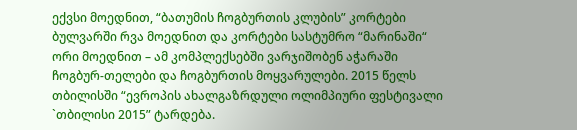ექვსი მოედნით, “ბათუმის ჩოგბურთის კლუბის” კორტები ბულვარში რვა მოედნით და კორტები სასტუმრო “მარინაში“ ორი მოედნით – ამ კომპლექსებში ვარჯიშობენ აჭარაში ჩოგბურ-თელები და ჩოგბურთის მოყვარულები. 2015 წელს თბილისში “ევროპის ახალგაზრდული ოლიმპიური ფესტივალი `თბილისი 2015” ტარდება.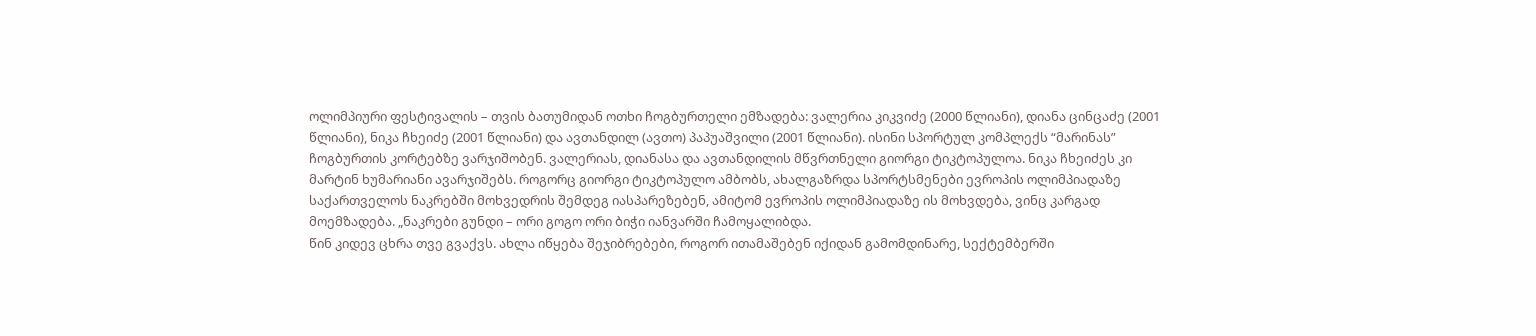ოლიმპიური ფესტივალის – თვის ბათუმიდან ოთხი ჩოგბურთელი ემზადება: ვალერია კიკვიძე (2000 წლიანი), დიანა ცინცაძე (2001 წლიანი), ნიკა ჩხეიძე (2001 წლიანი) და ავთანდილ (ავთო) პაპუაშვილი (2001 წლიანი). ისინი სპორტულ კომპლექს “მარინას” ჩოგბურთის კორტებზე ვარჯიშობენ. ვალერიას, დიანასა და ავთანდილის მწვრთნელი გიორგი ტიკტოპულოა. ნიკა ჩხეიძეს კი მარტინ ხუმარიანი ავარჯიშებს. როგორც გიორგი ტიკტოპულო ამბობს, ახალგაზრდა სპორტსმენები ევროპის ოლიმპიადაზე საქართველოს ნაკრებში მოხვედრის შემდეგ იასპარეზებენ, ამიტომ ევროპის ოლიმპიადაზე ის მოხვდება, ვინც კარგად მოემზადება. „ნაკრები გუნდი – ორი გოგო ორი ბიჭი იანვარში ჩამოყალიბდა.
წინ კიდევ ცხრა თვე გვაქვს. ახლა იწყება შეჯიბრებები, როგორ ითამაშებენ იქიდან გამომდინარე, სექტემბერში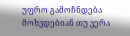უფრო გამოჩნდება მოხვდებიან თუ ვერა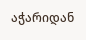აჭარიდან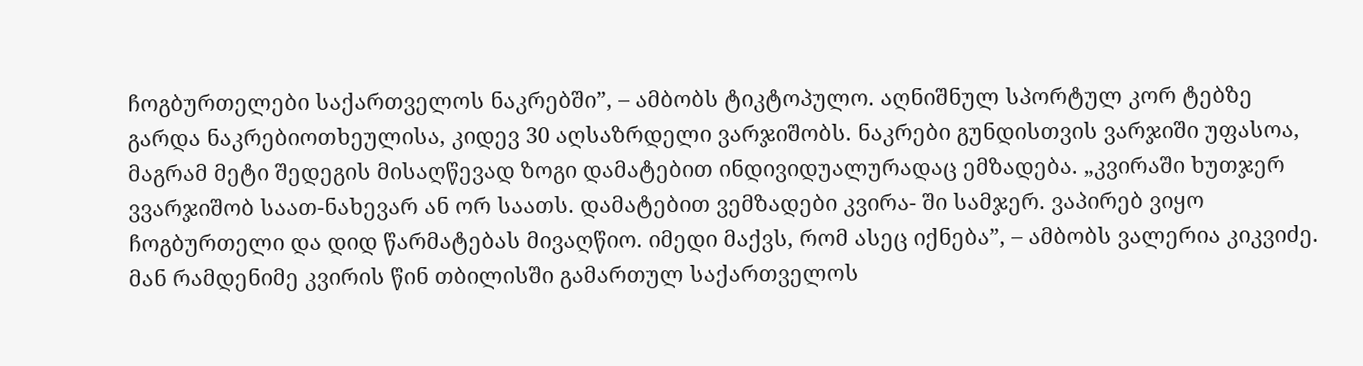ჩოგბურთელები საქართველოს ნაკრებში”, – ამბობს ტიკტოპულო. აღნიშნულ სპორტულ კორ ტებზე გარდა ნაკრებიოთხეულისა, კიდევ 30 აღსაზრდელი ვარჯიშობს. ნაკრები გუნდისთვის ვარჯიში უფასოა, მაგრამ მეტი შედეგის მისაღწევად ზოგი დამატებით ინდივიდუალურადაც ემზადება. „კვირაში ხუთჯერ ვვარჯიშობ საათ-ნახევარ ან ორ საათს. დამატებით ვემზადები კვირა- ში სამჯერ. ვაპირებ ვიყო ჩოგბურთელი და დიდ წარმატებას მივაღწიო. იმედი მაქვს, რომ ასეც იქნება”, – ამბობს ვალერია კიკვიძე. მან რამდენიმე კვირის წინ თბილისში გამართულ საქართველოს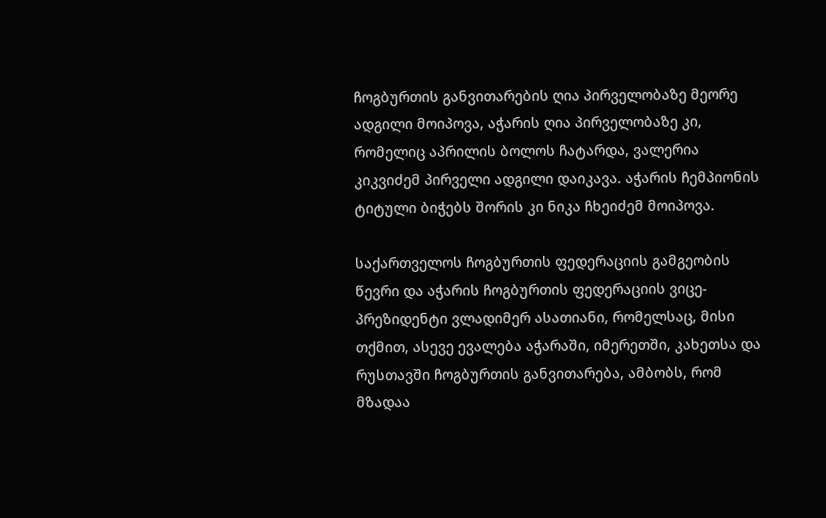ჩოგბურთის განვითარების ღია პირველობაზე მეორე ადგილი მოიპოვა, აჭარის ღია პირველობაზე კი, რომელიც აპრილის ბოლოს ჩატარდა, ვალერია კიკვიძემ პირველი ადგილი დაიკავა. აჭარის ჩემპიონის ტიტული ბიჭებს შორის კი ნიკა ჩხეიძემ მოიპოვა.

საქართველოს ჩოგბურთის ფედერაციის გამგეობის წევრი და აჭარის ჩოგბურთის ფედერაციის ვიცე-პრეზიდენტი ვლადიმერ ასათიანი, რომელსაც, მისი თქმით, ასევე ევალება აჭარაში, იმერეთში, კახეთსა და რუსთავში ჩოგბურთის განვითარება, ამბობს, რომ მზადაა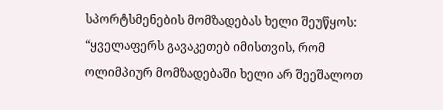სპორტსმენების მომზადებას ხელი შეუწყოს: “ყველაფერს გავაკეთებ იმისთვის, რომ ოლიმპიურ მომზადებაში ხელი არ შეეშალოთ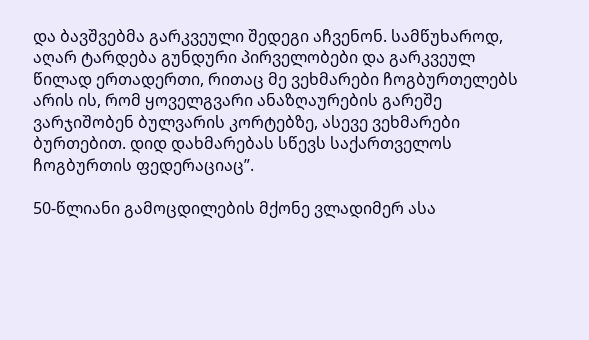და ბავშვებმა გარკვეული შედეგი აჩვენონ. სამწუხაროდ, აღარ ტარდება გუნდური პირველობები და გარკვეულ წილად ერთადერთი, რითაც მე ვეხმარები ჩოგბურთელებს არის ის, რომ ყოველგვარი ანაზღაურების გარეშე ვარჯიშობენ ბულვარის კორტებზე, ასევე ვეხმარები ბურთებით. დიდ დახმარებას სწევს საქართველოს ჩოგბურთის ფედერაციაც”.

50-წლიანი გამოცდილების მქონე ვლადიმერ ასა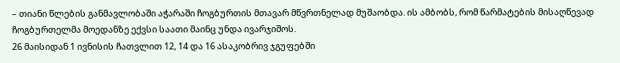– თიანი წლების განმავლობაში აჭარაში ჩოგბურთის მთავარ მწვრთნელად მუშაობდა. ის ამბობს, რომ წარმატების მისაღწევად ჩოგბურთელმა მოედანზე ექვსი საათი მაინც უნდა ივარჯიშოს.
26 მაისიდან 1 ივნისის ჩათვლით 12, 14 და 16 ასაკობრივ ჯგუფებში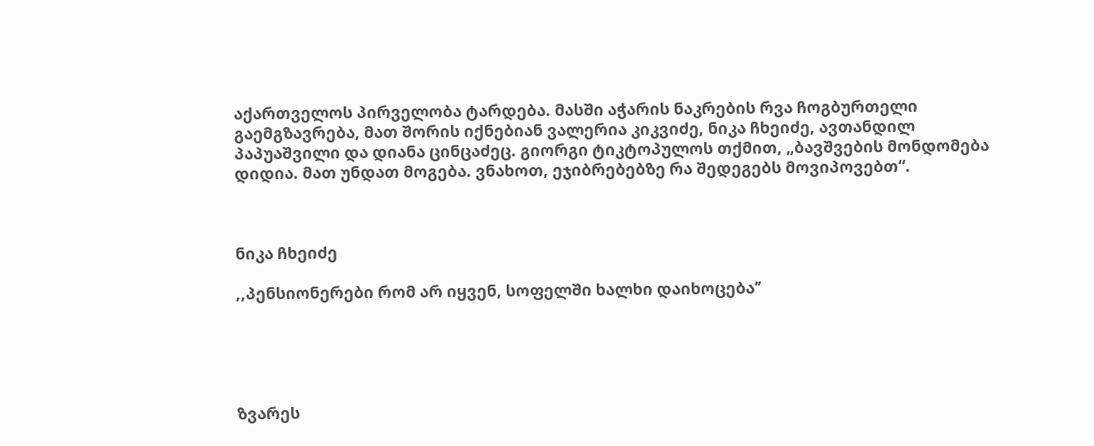აქართველოს პირველობა ტარდება. მასში აჭარის ნაკრების რვა ჩოგბურთელი გაემგზავრება, მათ შორის იქნებიან ვალერია კიკვიძე, ნიკა ჩხეიძე, ავთანდილ პაპუაშვილი და დიანა ცინცაძეც. გიორგი ტიკტოპულოს თქმით, „ბავშვების მონდომება დიდია. მათ უნდათ მოგება. ვნახოთ, ეჯიბრებებზე რა შედეგებს მოვიპოვებთ“.



ნიკა ჩხეიძე

,,პენსიონერები რომ არ იყვენ, სოფელში ხალხი დაიხოცება’’





ზვარეს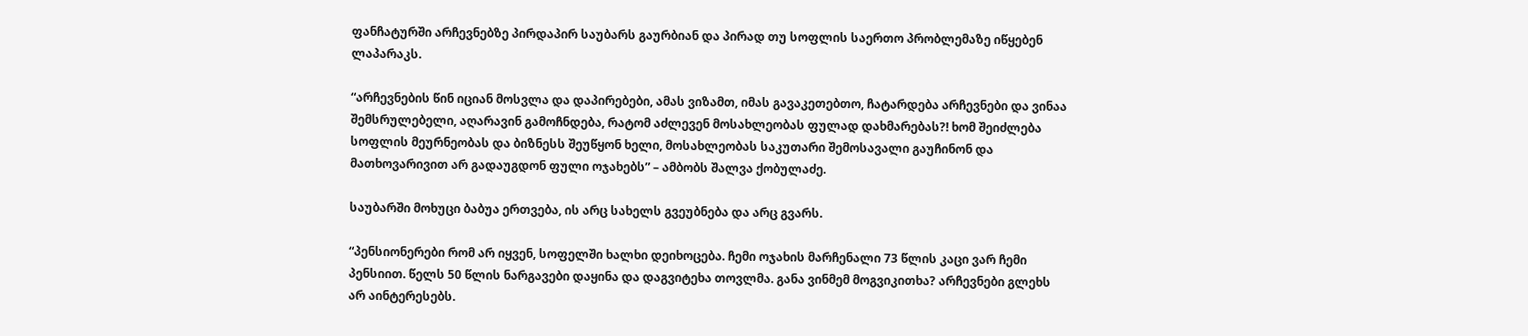ფანჩატურში არჩევნებზე პირდაპირ საუბარს გაურბიან და პირად თუ სოფლის საერთო პრობლემაზე იწყებენ ლაპარაკს.

“არჩევნების წინ იციან მოსვლა და დაპირებები, ამას ვიზამთ, იმას გავაკეთებთო, ჩატარდება არჩევნები და ვინაა შემსრულებელი, აღარავინ გამოჩნდება, რატომ აძლევენ მოსახლეობას ფულად დახმარებას?! ხომ შეიძლება სოფლის მეურნეობას და ბიზნესს შეუწყონ ხელი, მოსახლეობას საკუთარი შემოსავალი გაუჩინონ და მათხოვარივით არ გადაუგდონ ფული ოჯახებს” – ამბობს შალვა ქობულაძე.

საუბარში მოხუცი ბაბუა ერთვება, ის არც სახელს გვეუბნება და არც გვარს.

“პენსიონერები რომ არ იყვენ, სოფელში ხალხი დეიხოცება. ჩემი ოჯახის მარჩენალი 73 წლის კაცი ვარ ჩემი პენსიით. წელს 50 წლის ნარგავები დაყინა და დაგვიტეხა თოვლმა. განა ვინმემ მოგვიკითხა? არჩევნები გლეხს არ აინტერესებს.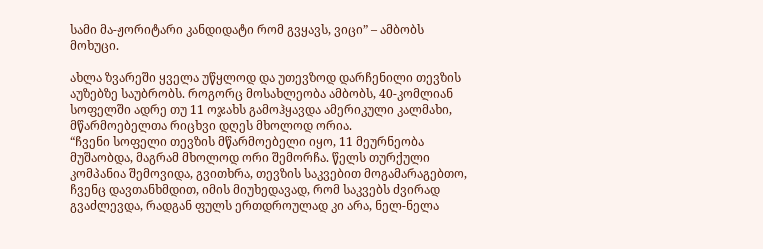სამი მა-ჟორიტარი კანდიდატი რომ გვყავს, ვიცი” – ამბობს მოხუცი.

ახლა ზვარეში ყველა უწყლოდ და უთევზოდ დარჩენილი თევზის აუზებზე საუბრობს. როგორც მოსახლეობა ამბობს, 40-კომლიან სოფელში ადრე თუ 11 ოჯახს გამოჰყავდა ამერიკული კალმახი, მწარმოებელთა რიცხვი დღეს მხოლოდ ორია.
“ჩვენი სოფელი თევზის მწარმოებელი იყო, 11 მეურნეობა მუშაობდა, მაგრამ მხოლოდ ორი შემორჩა. წელს თურქული კომპანია შემოვიდა, გვითხრა, თევზის საკვებით მოგამარაგებთო, ჩვენც დავთანხმდით, იმის მიუხედავად, რომ საკვებს ძვირად გვაძლევდა, რადგან ფულს ერთდროულად კი არა, ნელ-ნელა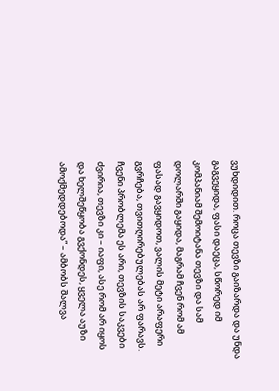ვუხდიდით. როცა თევზი გაიზარდა და უნდა გაგვეყიდა, ფასი დაეცა, სწორედ იმ კომპანიამ შემოიტანა თევზი და სამ დოლარში გაყიდა, მაგრამ ჩვენ რომ ამ ფასად გავყიდოთ, ვალის მეტი არაფერი გვრჩება, თვითღირებულებას არ ფარავს. ჩვენი პრობლემა ეს არი, თევზის საკვები ძვირია, თევზი კი – იაფი, ასე რომ არ იყოს და ხელშეწყობა გვქონდეს, ყველა აუზი ამოქმედდებოდა” – ამბობს შალვა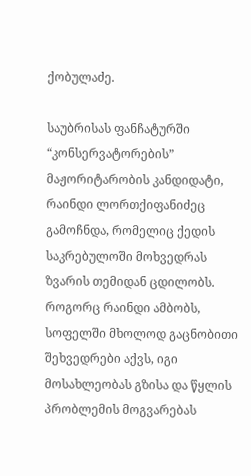ქობულაძე.

საუბრისას ფანჩატურში “კონსერვატორების” მაჟორიტარობის კანდიდატი, რაინდი ლორთქიფანიძეც გამოჩნდა, რომელიც ქედის საკრებულოში მოხვედრას ზვარის თემიდან ცდილობს. როგორც რაინდი ამბობს, სოფელში მხოლოდ გაცნობითი შეხვედრები აქვს, იგი მოსახლეობას გზისა და წყლის პრობლემის მოგვარებას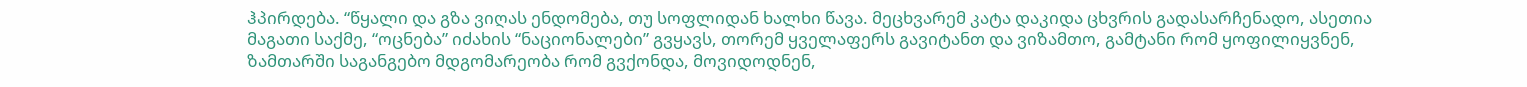ჰპირდება. “წყალი და გზა ვიღას ენდომება, თუ სოფლიდან ხალხი წავა. მეცხვარემ კატა დაკიდა ცხვრის გადასარჩენადო, ასეთია მაგათი საქმე, “ოცნება” იძახის “ნაციონალები” გვყავს, თორემ ყველაფერს გავიტანთ და ვიზამთო, გამტანი რომ ყოფილიყვნენ, ზამთარში საგანგებო მდგომარეობა რომ გვქონდა, მოვიდოდნენ,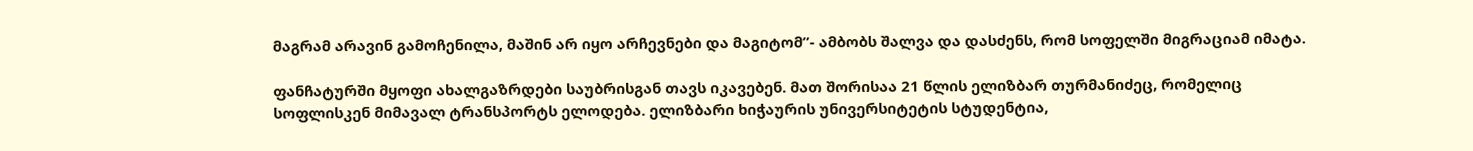მაგრამ არავინ გამოჩენილა, მაშინ არ იყო არჩევნები და მაგიტომ”- ამბობს შალვა და დასძენს, რომ სოფელში მიგრაციამ იმატა.

ფანჩატურში მყოფი ახალგაზრდები საუბრისგან თავს იკავებენ. მათ შორისაა 21 წლის ელიზბარ თურმანიძეც, რომელიც სოფლისკენ მიმავალ ტრანსპორტს ელოდება. ელიზბარი ხიჭაურის უნივერსიტეტის სტუდენტია,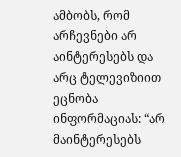ამბობს, რომ არჩევნები არ აინტერესებს და არც ტელევიზიით ეცნობა ინფორმაციას: “არ მაინტერესებს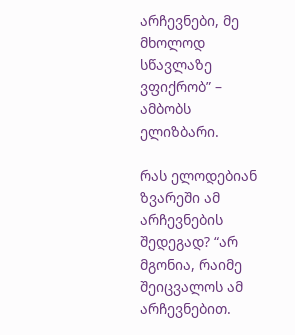არჩევნები, მე მხოლოდ სწავლაზე ვფიქრობ” – ამბობს ელიზბარი.

რას ელოდებიან ზვარეში ამ არჩევნების შედეგად? “არ მგონია, რაიმე შეიცვალოს ამ არჩევნებით.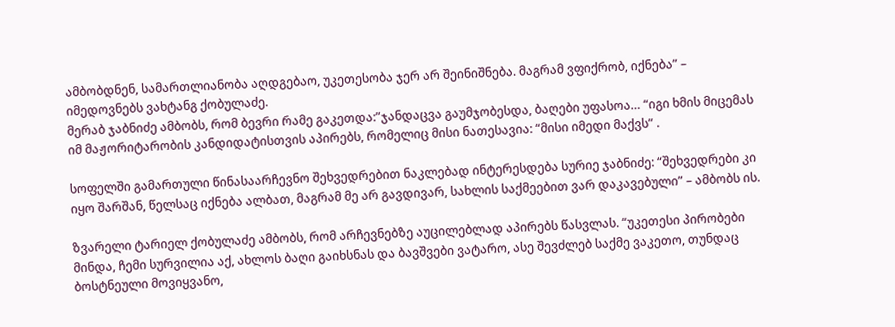ამბობდნენ, სამართლიანობა აღდგებაო, უკეთესობა ჯერ არ შეინიშნება. მაგრამ ვფიქრობ, იქნება” – იმედოვნებს ვახტანგ ქობულაძე.
მერაბ ჯაბნიძე ამბობს, რომ ბევრი რამე გაკეთდა:”ჯანდაცვა გაუმჯობესდა, ბაღები უფასოა… “იგი ხმის მიცემას იმ მაჟორიტარობის კანდიდატისთვის აპირებს, რომელიც მისი ნათესავია: “მისი იმედი მაქვს” .

სოფელში გამართული წინასაარჩევნო შეხვედრებით ნაკლებად ინტერესდება სურიე ჯაბნიძე: “შეხვედრები კი იყო შარშან, წელსაც იქნება ალბათ, მაგრამ მე არ გავდივარ, სახლის საქმეებით ვარ დაკავებული” – ამბობს ის.

ზვარელი ტარიელ ქობულაძე ამბობს, რომ არჩევნებზე აუცილებლად აპირებს წასვლას. “უკეთესი პირობები მინდა, ჩემი სურვილია აქ, ახლოს ბაღი გაიხსნას და ბავშვები ვატარო, ასე შევძლებ საქმე ვაკეთო, თუნდაც ბოსტნეული მოვიყვანო,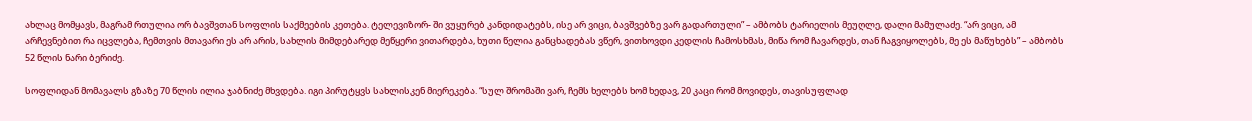ახლაც მომყავს, მაგრამ რთულია ორ ბავშვთან სოფლის საქმეების კეთება. ტელევიზორ- ში ვუყურებ კანდიდატებს, ისე არ ვიცი, ბავშვებზე ვარ გადართული” – ამბობს ტარიელის მეუღლე, დალი მამულაძე. “არ ვიცი, ამ არჩევნებით რა იცვლება, ჩემთვის მთავარი ეს არ არის, სახლის მიმდებარედ მეწყერი ვითარდება, ხუთი წელია განცხადებას ვწერ, ვითხოვდი კედლის ჩამოსხმას, მიწა რომ ჩავარდეს, თან ჩაგვიყოლებს, მე ეს მაწუხებს” – ამბობს 52 წლის ნარი ბერიძე.

სოფლიდან მომავალს გზაზე 70 წლის ილია ჯაბნიძე მხვდება. იგი პირუტყვს სახლისკენ მიერეკება. “სულ შრომაში ვარ, ჩემს ხელებს ხომ ხედავ, 20 კაცი რომ მოვიდეს, თავისუფლად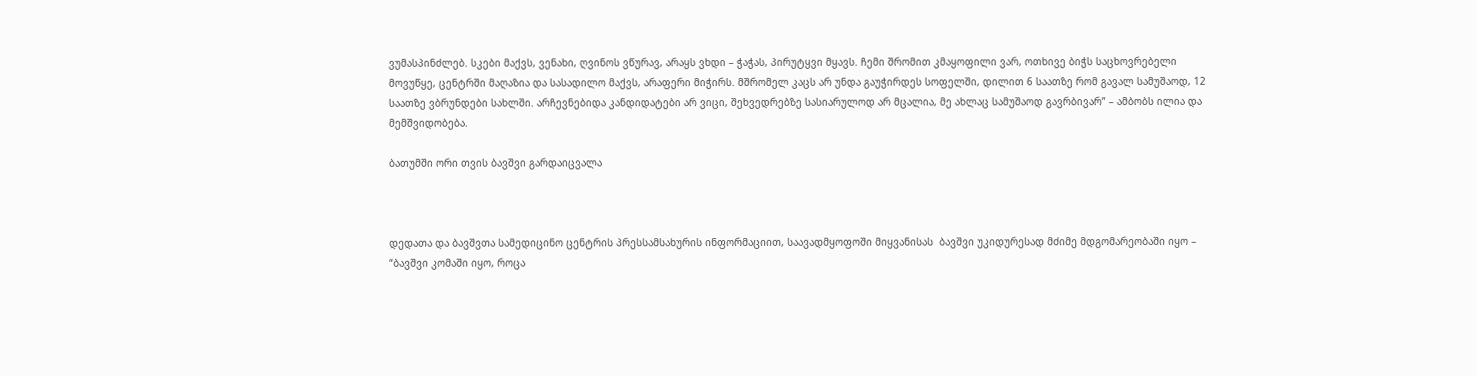ვუმასპინძლებ. სკები მაქვს, ვენახი, ღვინოს ვწურავ, არაყს ვხდი – ჭაჭას, პირუტყვი მყავს. ჩემი შრომით კმაყოფილი ვარ, ოთხივე ბიჭს საცხოვრებელი მოვუწყე, ცენტრში მაღაზია და სასადილო მაქვს, არაფერი მიჭირს. მშრომელ კაცს არ უნდა გაუჭირდეს სოფელში, დილით 6 საათზე რომ გავალ სამუშაოდ, 12 საათზე ვბრუნდები სახლში. არჩევნებიდა კანდიდატები არ ვიცი, შეხვედრებზე სასიარულოდ არ მცალია, მე ახლაც სამუშაოდ გავრბივარ” – ამბობს ილია და მემშვიდობება.

ბათუმში ორი თვის ბავშვი გარდაიცვალა



დედათა და ბავშვთა სამედიცინო ცენტრის პრესსამსახურის ინფორმაციით, საავადმყოფოში მიყვანისას  ბავშვი უკიდურესად მძიმე მდგომარეობაში იყო – “ბავშვი კომაში იყო, როცა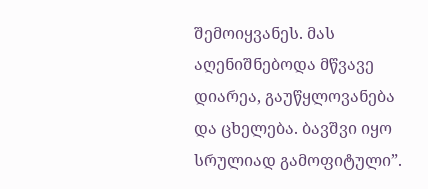შემოიყვანეს. მას აღენიშნებოდა მწვავე დიარეა, გაუწყლოვანება და ცხელება. ბავშვი იყო სრულიად გამოფიტული”.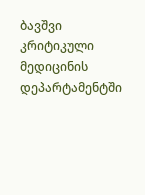ბავშვი კრიტიკული მედიცინის დეპარტამენტში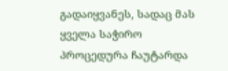გადაიყვანეს, სადაც მას ყველა საჭირო პროცედურა ჩაუტარდა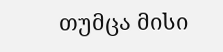თუმცა მისი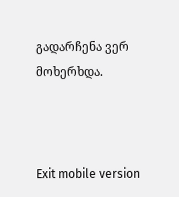გადარჩენა ვერ მოხერხდა.



Exit mobile version